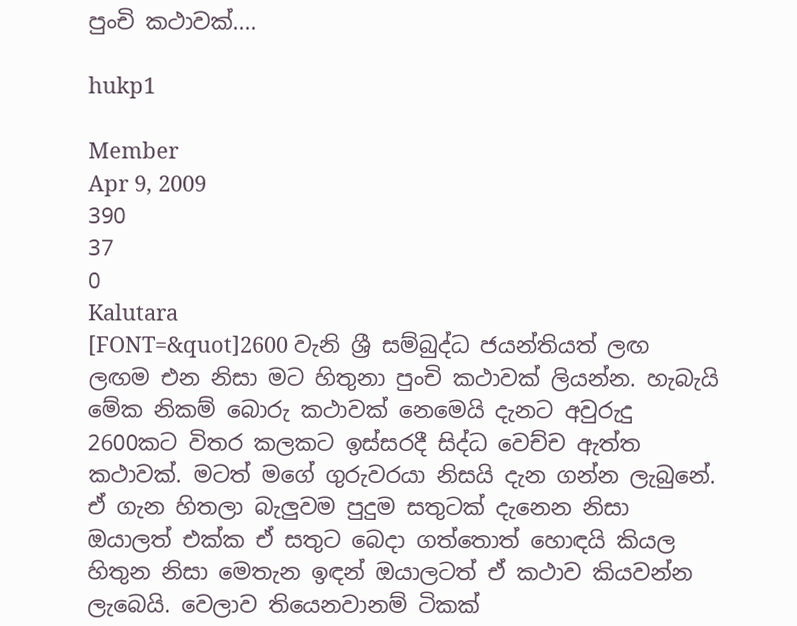පුංචි කථාවක්....

hukp1

Member
Apr 9, 2009
390
37
0
Kalutara
[FONT=&quot]2600 වැනි ශ්‍රී සම්බුද්ධ ජයන්තියත් ලඟ ලඟම එන නිසා මට හිතුනා පුංචි කථාවක් ලියන්න. හැබැයි මේක නිකම් බොරු කථාවක් නෙමෙයි දැනට අවුරුදු 2600කට විතර කලකට ඉස්සරදී සිද්ධ වෙච්ච ඇත්ත කථාවක්. මටත් මගේ ගුරුවරයා නිසයි දැන ගන්න ලැබුනේ. ඒ ගැන හිතලා බැලුවම පුදුම සතුටක් දැනෙන නිසා ඔයාලත් එක්ක ඒ සතුට බෙදා ගත්තොත් හොඳයි කියල හිතුන නිසා මෙතැන ඉඳන් ඔයාලටත් ඒ කථාව කියවන්න ලැබෙයි. වෙලාව තියෙනවානම් ටිකක්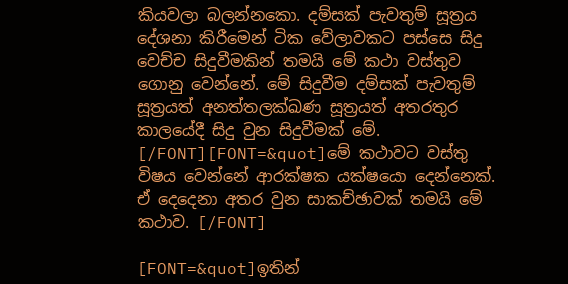කියවලා බලන්නකො. දම්සක් පැවතුම් සූත්‍රය දේශනා කිරීමෙන් ටික වේලාවකට පස්සෙ සිදු වෙච්ච සිදුවීමකින් තමයි මේ කථා වස්තුව ගොනු වෙන්නේ. මේ සිදුවීම දම්සක් පැවතුම් සූත්‍රයත් අනත්තලක්ඛණ සූත්‍රයත් අතරතුර කාලයේදී සිදු වුන සිදුවීමක් මේ. [/FONT][FONT=&quot]මේ කථාවට වස්තු විෂය වෙන්නේ ආරක්ෂක යක්ෂයො දෙන්නෙක්. ඒ දෙදෙනා අතර වුන සාකච්ඡාවක් තමයි මේ කථාව. [/FONT]

[FONT=&quot]ඉතින්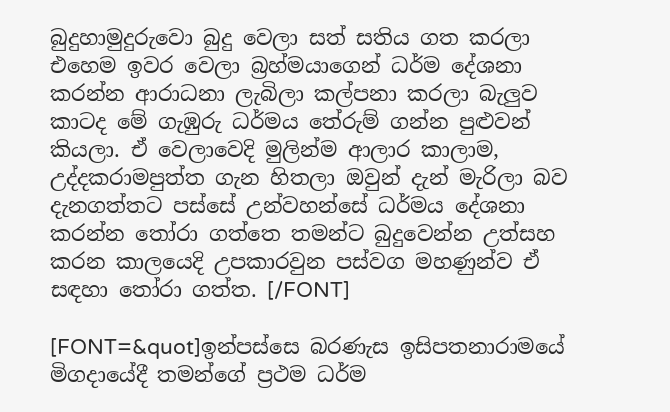බුදුහාමුදුරුවො බුදු වෙලා සත් සතිය ගත කරලා එහෙම ඉවර වෙලා බ්‍රහ්මයාගෙන් ධර්ම දේශනා කරන්න ආරාධනා ලැබිලා කල්පනා කරලා බැලුව කාටද මේ ගැඹුරු ධර්මය තේරුම් ගන්න පුළුවන් කියලා. ඒ වෙලාවෙදි මුලින්ම ආලාර කාලාම, උද්දකරාමපුත්ත ගැන හිතලා ඔවුන් දැන් මැරිලා බව දැනගත්තට පස්සේ උන්වහන්සේ ධර්මය දේශනා කරන්න තෝරා ගත්තෙ තමන්ට බුදුවෙන්න උත්සහ කරන කාලයෙදි උපකාරවුන පස්වග මහණුන්ව ඒ සඳහා තෝරා ගත්ත. [/FONT]

[FONT=&quot]ඉන්පස්සෙ බරණැස ඉසිපතනාරාමයේ මිගදායේදී තමන්ගේ ප්‍රථම ධර්ම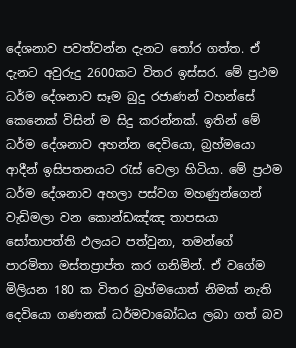දේශනාව පවත්වන්න දැනට තෝර ගත්ත. ඒ දැනට අවුරුදු 2600කට විතර ඉස්සර. මේ ප්‍රථම ධර්ම දේශනාව සෑම බුදු රජාණන් වහන්සේ කෙනෙක් විසින් ම සිදු කරන්නක්. ඉතින් මේ ධර්ම දේශනාව අහන්න දෙවියො, බ්‍රහ්මයො ආදීන් ඉසිපතනයට රැස් වෙලා හිටියා. මේ ප්‍රථම ධර්ම දේශනාව අහලා පස්වග මහණුන්ගෙන් වැඩිමලා වන කොන්ඩඤ්ඤ තාපසයා සෝතාපත්ති ඵලයට පත්වුනා, තමන්ගේ පාරමිතා මස්තප්‍රාප්ත කර ගනිමින්. ඒ වගේම මිලියන 180 ක විතර බ්‍රහ්මයොත් නිමක් නැති දෙවියො ගණනක් ධර්මවාබෝධය ලබා ගත් බව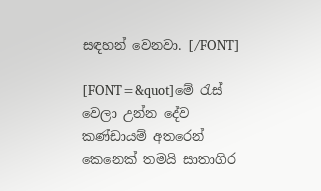සඳහන් වෙනවා. [/FONT]

[FONT=&quot]මේ රැස් වෙලා උන්න දේව කණ්ඩායම් අතරෙන් කෙනෙක් තමයි සාතාගිර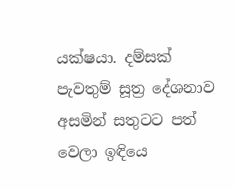යක්ෂයා. දම්සක් පැවතුම් සූත්‍ර දේශනාව අසමින් සතුටට පත් වෙලා ඉඳියෙ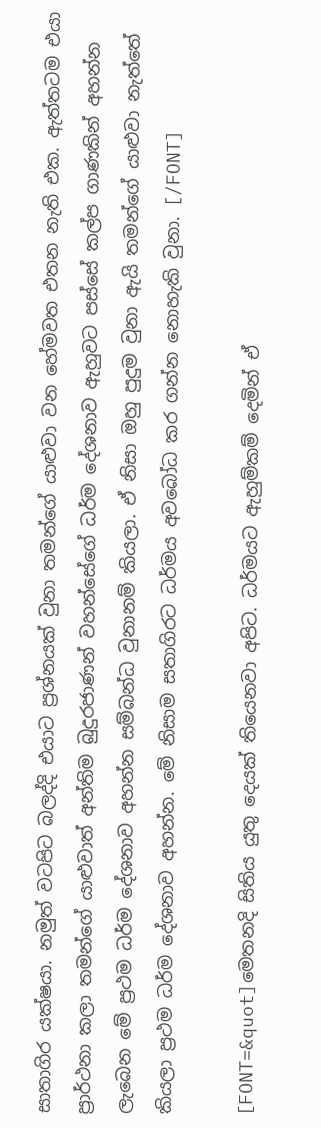සාතාගිර යක්ෂයා. නමුත් වටපිට බලද්දි එයාට ප්‍රශ්නයක් වුනා තමන්ගේ යාළුවා වන හේමවත එතන නැති එක. ඇත්තටම එයා ප්‍රාර්ථනා කලා තමන්ගේ යාළුවාත් අන්තිම බුදුරජාණන් වහන්සේගේ ධර්ම දේශනාව ඇහුවට පස්සේ කල්ප ගාණකින් අහන්න ලැබෙන මේ ප්‍රථම ධර්ම දේශනාව අහන්න සම්බන්ධ වුනානම් කියලා. ඒ නිසා ඔහු පුදුම වුනා ඇයි තමන්ගේ යාළුවා නැත්තේ කියලා ‍ප්‍රථම ධර්ම දේශනාව අහන්න. මේ නිසාම සතාගිරට ධර්මය අවබෝධ කර ගන්න නොහැකි වුනා. [/FONT]

[FONT=&quot]මෙතනදි සිතිය යුතු දෙයක් තියෙනවා අපිට. ධර්මයට ඇහුම්කම් දෙමින් ඒ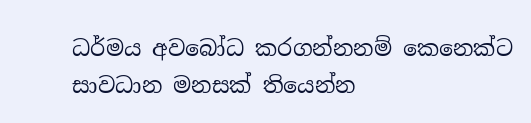ධර්මය අවබෝධ කරගන්නනම් කෙනෙක්ට සාවධාන මනසක් තියෙන්න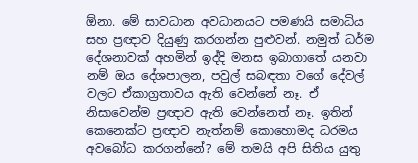ඕනා. මේ සාවධාන අවධානයට පමණයි සමාධිය සහ ප්‍රඥාව දියුණු කරගන්න පුළුවන්. නමුත් ධර්ම දේශනාවක් අහමින් ඉද්දි මනස ඉබාගාතේ යනවා නම් ඔය දේශපාලන, පවුල් සබඳතා වගේ දේවල් වලට ඒකාග්‍රතාවය ඇති වෙන්නේ නෑ. ඒ නිසාවෙන්ම ප්‍රඥාව ඇති වෙන්නෙත් නෑ. ඉතින් කෙනෙක්ට ප්‍රඥාව නැත්නම් කොහොමද ධරමය අවබෝධ කරගන්නේ? මේ තමයි අපි සිතිය යුතු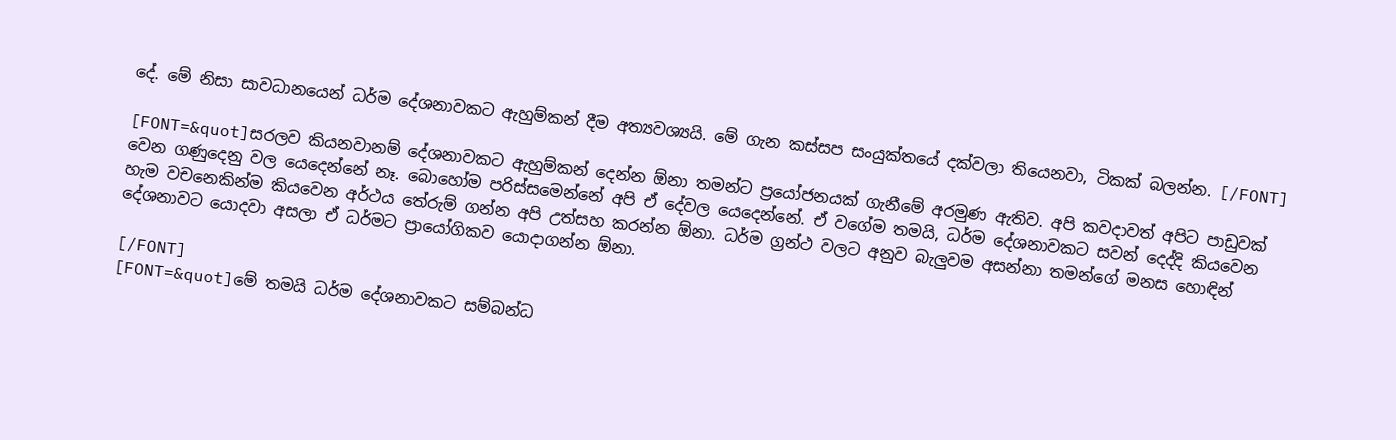දේ. මේ නිසා සාවධානයෙන් ධර්ම දේශනාවකට ඇහුම්කන් දීම අත්‍යවශ්‍යයි. මේ ගැන කස්සප සංයුක්තයේ දක්වලා තියෙනවා, ටිකක් බලන්න. [/FONT]

[FONT=&quot]සරලව කියනවානම් දේශනාවකට ඇහුම්කන් දෙන්න ඕනා තමන්ට ප්‍රයෝජනයක් ගැනීමේ අරමුණ ඇතිව. අපි කවදාවත් අපිට පාඩුවක් වෙන ගණුදෙනු වල යෙදෙන්නේ නෑ. බො‍‍හෝම පරිස්සමෙන්‍නේ අපි ඒ දේවල යෙදෙන්නේ. ඒ වගේම තමයි, ධර්ම දේශනාවකට සවන් දෙද්දි කියවෙන හැම වචනෙකින්ම කියවෙන අර්ථය තේරුම් ගන්න අපි උත්සහ කරන්න ඕනා. ධර්ම ග්‍රන්ථ වලට අනුව බැලුවම අසන්නා තමන්ගේ මනස හොඳින් දේශනාවට යොදවා අසලා ඒ ධර්මට ප්‍රායෝගිකව යොදාගන්න ඕනා.

[/FONT]
[FONT=&quot]මේ තමයි ධර්ම දේශනාවකට සම්බන්ධ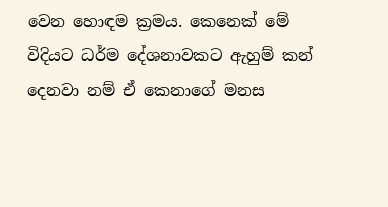වෙන හොඳම ක්‍රමය. කෙනෙක් මේ විදියට ධර්ම දේශනාවකට ඇහුම් කන් දෙනවා නම් ඒ කෙනාගේ මනස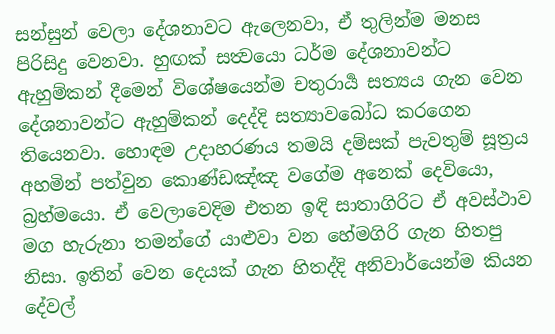සන්සුන් වෙලා දේශනාවට ඇලෙනවා, ඒ තුලින්ම මනස පිරිසිදු වෙනවා. හුඟක් සත්‍වයො ධර්ම දේශනාවන්ට ඇහුම්කන් දීමෙන් විශේෂයෙන්ම චතුරාර්‍ය සත්‍යය ගැන වෙන දේශනාවන්ට ඇහුම්කන් දෙද්දි සත්‍යාවබෝධ කරගෙන තියෙනවා. හොඳම උදාහරණය තමයි දම්සක් පැවතුම් සූත්‍රය අහමින් පත්වුන කොණ්ඩඤ්ඤ වගේම අනෙක් දෙවියො, බ්‍රහ්මයො. ඒ වෙලාවෙදිම එතන ඉඳි සාතාගිරිට ඒ අවස්ථාව මග හැරුනා තමන්ගේ යාළුවා වන හේමගිරි ගැන හිතපු නිසා. ඉතින් වෙන දෙයක් ගැන හිතද්දි අනිවාර්යෙන්ම කියන දේවල්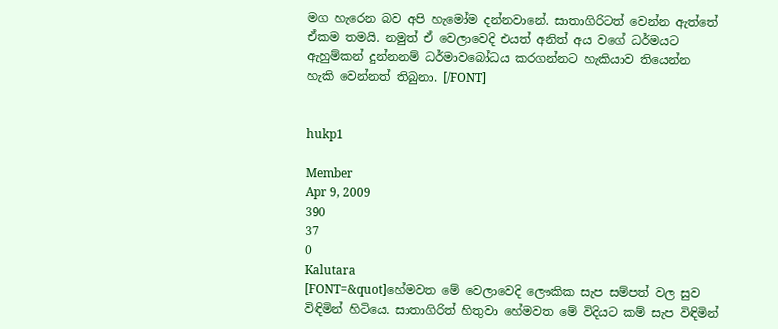මග හැරෙන බව අපි හැමෝම දන්නවානේ. සාතාගිරිටත් වෙන්න ඇත්තේ ඒකම තමයි. නමුත් ඒ වෙලාවෙදි එයත් අනිත් අය වගේ ධර්මයට ඇහුම්කන් දුන්නනම් ධර්මාවබෝධය කරගන්නට හැකියාව තියෙන්න හැකි වෙන්නත් තිබුනා. [/FONT]


hukp1

Member
Apr 9, 2009
390
37
0
Kalutara
[FONT=&quot]හේමවත මේ වෙලාවෙදි ලෞකික සැප සම්පත් වල සුව විඳිමින් හිටියෙ. සාතාගිරිත් හිතුවා හේමවත මේ විදියට කම් සැප විඳිමින්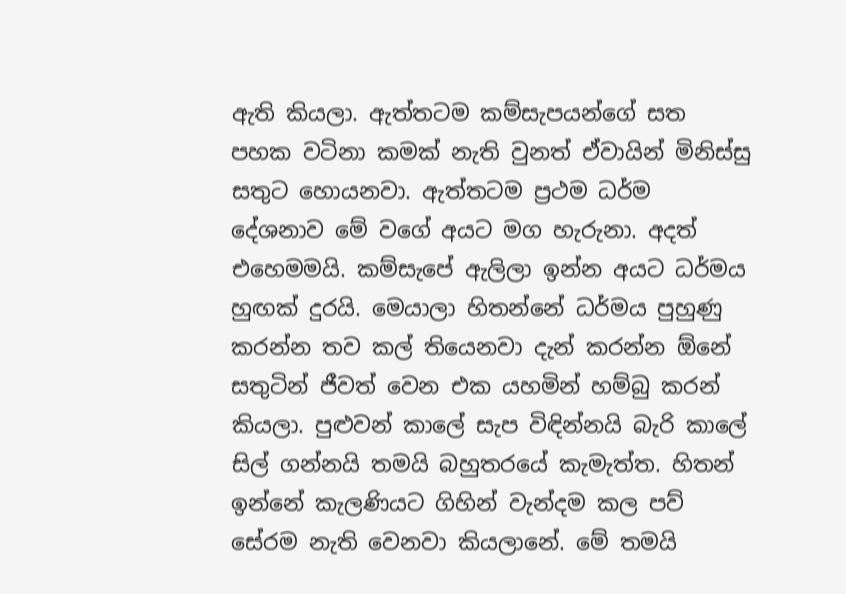ඇති කියලා. ඇත්තටම කම්සැපයන්ගේ සත පහක වටිනා කමක් නැති වුනත් ඒවායින් මිනිස්සු සතුට හොයනවා. ඇත්තටම ප්‍රථම ධර්ම දේශනාව මේ වගේ අයට මග හැරුනා. අදත් එහෙමමයි. කම්සැපේ ඇලිලා ඉන්න අයට ධර්මය හුඟක් දුරයි. මෙයාලා හිතන්නේ ධර්මය පුහුණු කරන්න තව කල් තියෙනවා දැන් කරන්න ඕනේ සතුටින් ජීවත් වෙන එක යහමින් හම්බු කරන් කියලා. පුළුවන් කාලේ සැප විඳින්නයි බැරි කාලේ සිල් ගන්නයි තමයි බහුතරයේ කැමැත්ත. හිතන් ඉන්නේ කැලණියට ගිහින් වැන්දම කල පව් සේරම නැති වෙනවා කියලානේ. මේ තමයි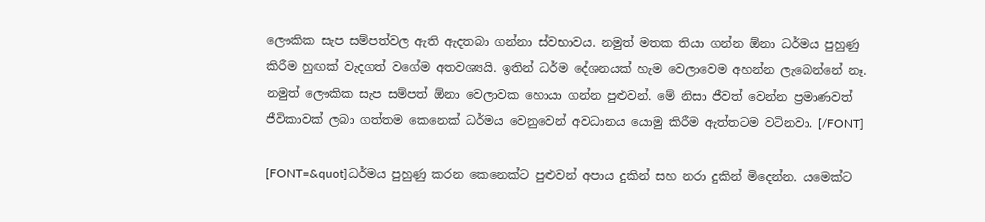ලෞකික සැප සම්පත්වල ඇති ඇදතබා ගන්නා ස්වභාවය. නමුත් මතක තියා ගන්න ඕනා ධර්මය පුහුණු කිරීම හුඟක් වැදගත් වගේම අතවශ්‍යයි. ඉතින් ධර්ම දේශනයක් හැම වෙලාවෙම අහන්න ලැබෙන්නේ නෑ. නමුත් ලෞකික සැප සම්පත් ඕනා වෙලාවක හොයා ගන්න පුළුවන්. මේ නිසා ජීවත් වෙන්න ප්‍රමාණවත් ජීවිකාවක් ලබා ගත්තම කෙනෙක් ධර්මය වෙනුවෙන් අවධානය‍ යොමු කිරීම ඇත්තටම වටිනවා. [/FONT]

[FONT=&quot]ධර්මය පුහුණු කරන කෙනෙක්ට පුළුවන් අපාය දුකින් සහ නරා දුකින් මිදෙන්න. යමෙක්ට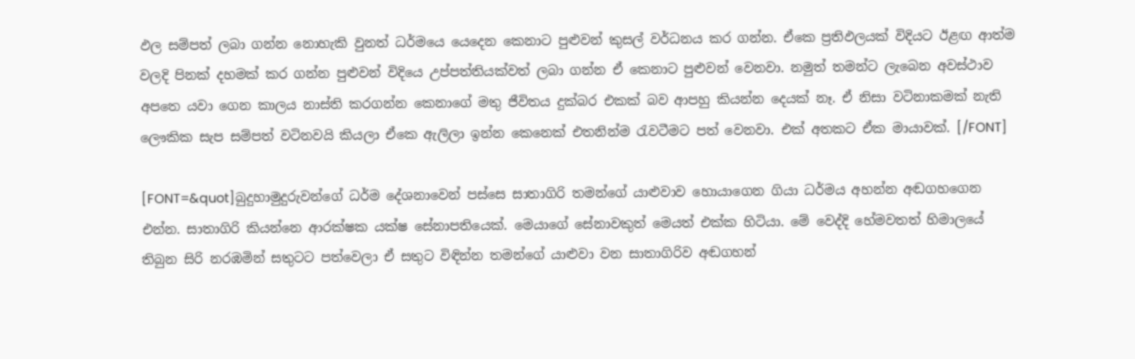ඵල සම්පත් ලබා ගන්න නොහැකි වුනත් ධර්මයෙ යෙදෙන කෙනාට පුළුවන් කුසල් වර්ධනය කර ගන්න. ඒකෙ ප්‍රතිඵලයක් විදියට ඊළඟ ආත්ම වලදි පිනක් දහමක් කර ගන්න පුළුවන් විදියෙ උප්පත්තියක්වත් ලබා ගන්න ඒ කෙනාට පුළුවන් වෙනවා. නමුත් තමන්ට ලැබෙන අවස්ථාව අපතෙ යවා ගෙන කාලය නාස්ති කරගන්න කෙනාගේ මතු ජීවිතය දුක්බර එකක් බව ආපහු කියන්න දෙයක් නෑ. ඒ නිසා වටිනාකමක් නැති ලෞකික සැප සම්පත් වටිනවයි කියලා ඒකෙ ඇලිලා ඉන්න කෙනෙක් එතනින්ම රැවටීමට පත් වෙනවා. එක් අතකට ඒක මායාවක්. [/FONT]

[FONT=&quot]බුදුහාමුදුරුවන්ගේ ධර්ම දේශනාවෙන් පස්සෙ සාතාගිරි තමන්ගේ යාළුවාව හොයාගෙන ගියා ධර්මය අහන්න අඬගහගෙන එන්න. සාතාගිරි කියන්නෙ ආරක්ෂක යක්ෂ සේනාපතියෙක්. මෙයාගේ සේනාවකුත් මෙයත් එක්ක හිටියා. මේ වෙද්දි හේමවතත් හිමාලයේ තිබුන සිරි නරඹමින් සතුටට පත්වෙලා ඒ සතුට විඳින්න තමන්ගේ යාළුවා වන සාතාගිරිව අඬගහන්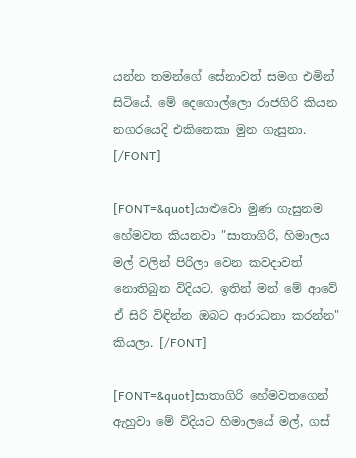යන්න තමන්ගේ සේනාවත් සමග එමින් සිටියේ. මේ දෙගොල්ලො රාජගිරි කියන නගරයෙදි එකිනෙකා මුන ගැසුනා. [/FONT]

[FONT=&quot]යාළුවො මුණ ගැසුනම හේමවත කියනවා "සාතාගිරි, හිමාලය මල් වලින් පිරිලා වෙන කවදාවත් නොතිබුන විදියට. ඉතින් මන් මේ ආවේ ඒ සිරි විඳින්න ඔබට ආරාධනා කරන්න" කියලා. [/FONT]

[FONT=&quot]සාතාගිරි හේමවතගෙන් ඇහුවා මේ විදියට හිමාලයේ මල්, ගස්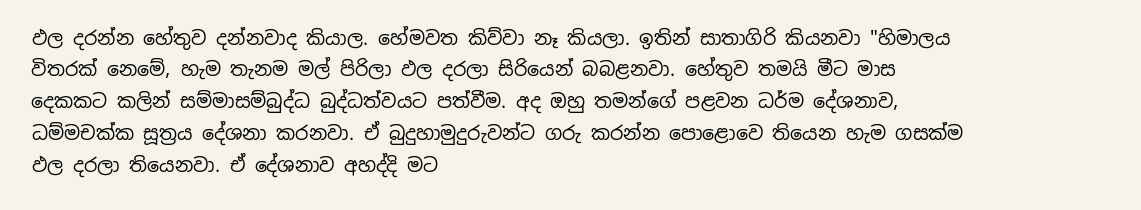ඵල දරන්න හේතුව දන්නවාද කියාල. හේමවත කිව්වා නෑ කියලා. ඉතින් සාතාගිරි කියනවා "හිමාලය විතරක් නෙමේ, හැම තැනම මල් පිරිලා ඵල දරලා සිරියෙන් බබළනවා. හේතුව තමයි මීට මාස දෙකකට කලින් සම්මාසම්බුද්ධ බුද්ධත්වයට පත්වීම. අද ඔහු තමන්ගේ පළවන ධර්ම දේශනාව, ධම්මචක්ක සූත්‍රය දේශනා කරනවා. ඒ බුදුහාමුදුරුවන්ට ගරු කරන්න පොළොවෙ තියෙන හැම ගසක්ම ඵල දරලා තියෙනවා. ඒ දේශනාව අහද්දි මට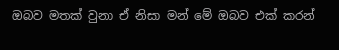ඔබව මතක් වුනා ඒ නිසා මන් මේ ඔබව එක් කරන්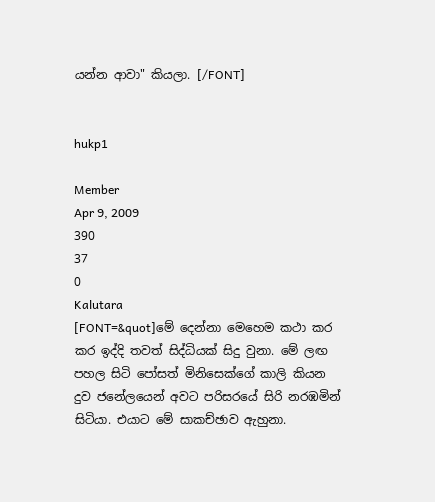යන්න ආවා" කියලා. [/FONT]


hukp1

Member
Apr 9, 2009
390
37
0
Kalutara
[FONT=&quot]මේ දෙන්නා මෙහෙම කථා කර කර ඉද්දි තවත් සිද්ධියක් සිදු වුනා. මේ ලඟ පහල සිටි පෝසත් මිනිසෙක්ගේ කාලි කියන දුව ජනේලයෙන් අවට පරිසරයේ සිරි නරඹමින් සිටියා. එයාට මේ සාකච්ඡාව ඇහුනා.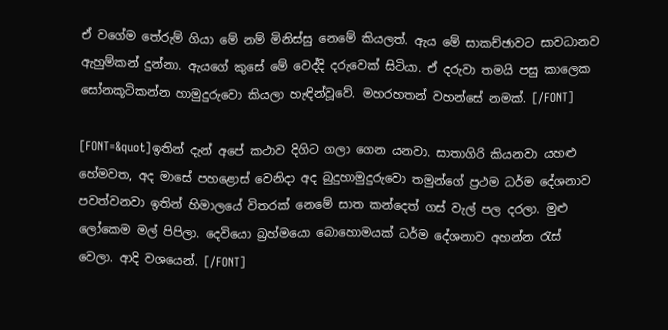ඒ වගේම තේරුම් ගියා මේ නම් මිනිස්සු නෙමේ කියලත්. ඇය මේ සාකච්ඡාවට සාවධානව ඇහුම්කන් දුන්නා. ඇයගේ කුසේ මේ වෙද්දි දරුවෙක් සිටියා. ඒ දරුවා තමයි පසු කාලෙක සෝනකූටිකන්න හාමුදුරුවො කියලා හැඳින්වූවේ. මහරහතන් වහන්සේ නමක්. [/FONT]

[FONT=&quot]ඉතින් දැන් අපේ කථාව දිගිට ගලා ගෙන යනවා. සාතාගිරි කියනවා යහළු හේමවත, අද මාසේ පහළොස් වෙනිදා අද බුදුහාමුදුරුවො තමුන්ගේ ප්‍රථම ධර්ම දේශනාව පවත්වනවා ඉතින් හිමාලයේ විතරක් නෙමේ සාත කන්දෙත් ගස් වැල් පල දරලා. මුළු ලෝකෙම මල් පිපිලා. දෙවියො බ්‍රහ්මයො බොහොමයක් ධර්ම දේශනාව අහන්න රැස් වෙලා. ආදි වශයෙන්. [/FONT]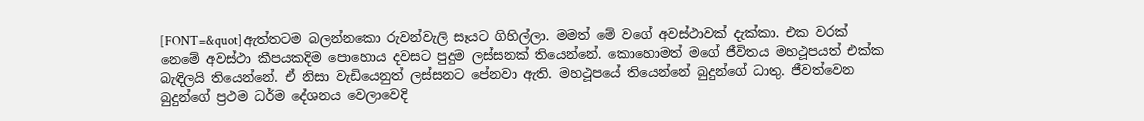[FONT=&quot]ඇත්තටම බලන්නකො රුවන්වැලි සෑයට ගිහිල්ලා. මමත් මේ වගේ අවස්ථාවක් දැක්කා. එක වරක් නෙමේ අවස්ථා කීපයකදිම පොහොය දවසට පුදුම ලස්සනක් තියෙන්නේ. කොහොමත් මගේ ජීවිතය මහථූපයත් එක්ක බැඳිලයි තියෙන්නේ. ඒ නිසා වැඩියෙනුත් ලස්සනට පේනවා ඇති. මහථූපයේ තියෙන්නේ බුදුන්ගේ ධාතු. ජීවත්වෙන බුදුන්ගේ ප්‍රථම ධර්ම දේශනය වෙලාවෙදි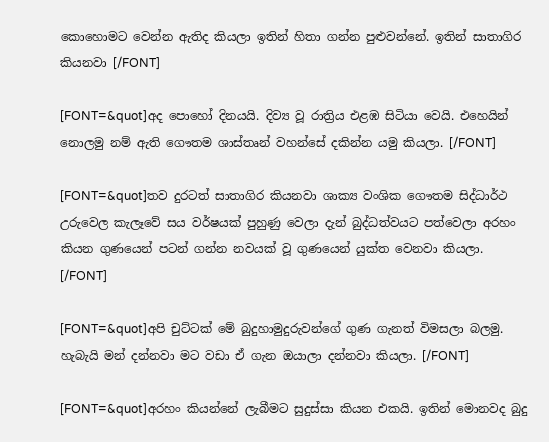කොහොමට වෙන්න ඇතිද කියලා ඉතින් හිතා ගන්න පුළුවන්නේ. ඉතින් සාතාගිර කියනවා [/FONT]

[FONT=&quot]අද පොහෝ දිනයයි. දිව්‍ය වූ රාත්‍රිය එළඹ සිටියා වෙයි. එහෙයින් නොලමු නම් ඇති ගෞතම ශාස්තෘන් වහන්සේ දකින්න යමු කියලා. [/FONT]

[FONT=&quot]තව දුරටත් සාතාගිර කියනවා ශාක්‍ය වංශික ගෞතම සිද්ධාර්ථ උරුවෙල කැලෑවේ සය වර්ෂයක් පුහුණු වෙලා දැන් බුද්ධත්වයට පත්වෙලා අරහං කියන ගුණයෙන් පටන් ගන්න නවයක් වූ ගුණයෙන් යුක්ත වෙනවා කියලා. [/FONT]

[FONT=&quot]අපි චුට්ටක් මේ බුදුහාමුදුරුවන්ගේ ගුණ ගැනත් විමසලා බලමු. හැබැයි මන් දන්නවා මට වඩා ඒ ගැන ඔයාලා දන්නවා කියලා. [/FONT]

[FONT=&quot]අරහං කියන්නේ ලැබීමට සුදුස්සා කියන එකයි. ඉතින් මොනවද බුදු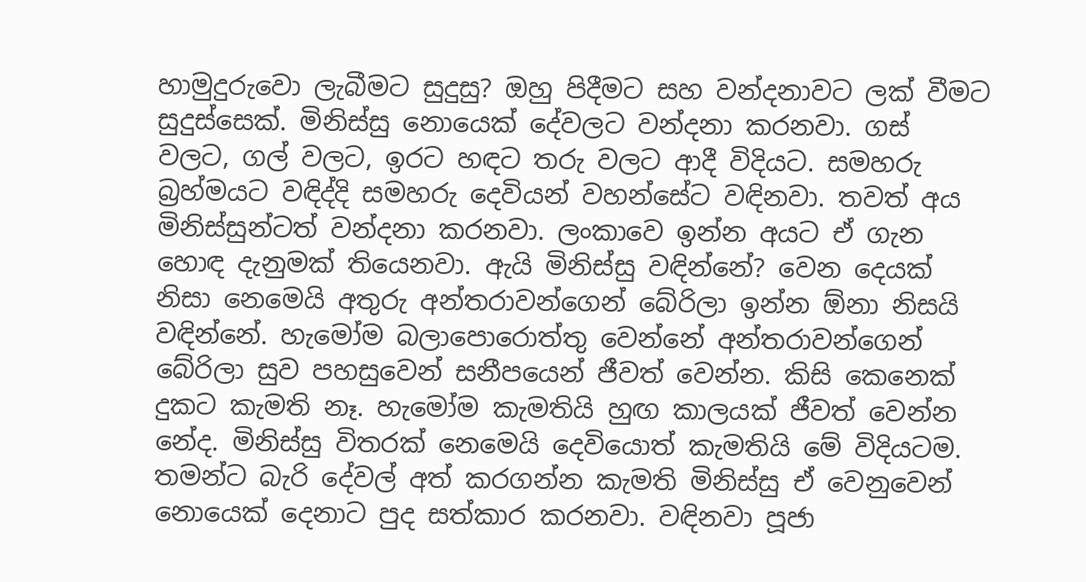හාමුදුරුවො ලැබීමට සුදුසු? ඔහු පිදීමට සහ වන්දනාවට ලක් වීමට සුදුස්සෙක්. මිනිස්සු නොයෙක් දේවලට වන්දනා කරනවා. ගස් වලට, ගල් වලට, ඉරට හඳට තරු වලට ආදී විදියට. සමහරු බ්‍රහ්මයට වඳිද්දි සමහරු දෙවියන් වහන්සේට වඳිනවා. තවත් අය මිනිස්සුන්ටත් වන්දනා කරනවා. ලංකාවෙ ඉන්න අයට ඒ ගැන හොඳ දැනුමක් තියෙනවා. ඇයි මිනිස්සු වඳින්නේ? වෙන දෙයක් නිසා නෙමෙයි අතුරු අන්තරාවන්ගෙන් බේරිලා ඉන්න ඕනා නිසයි වඳින්නේ. හැමෝම බලාපොරොත්තු වෙන්නේ අන්තරාවන්ගෙන් බේරිලා සුව පහසුවෙන් සනීපයෙන් ජීවත් වෙන්න. කිසි කෙනෙක් දුකට කැමති නෑ. හැමෝම කැමතියි හුඟ කාලයක් ජීවත් වෙන්න නේද. මිනිස්සු විතරක් නෙමෙයි දෙවියොත් කැමතියි මේ විදියටම. තමන්ට බැරි දේවල් අත් කරගන්න කැමති මිනිස්සු ඒ වෙනුවෙන් නොයෙක් දෙනාට පුද සත්කාර කරනවා. වඳිනවා පූජා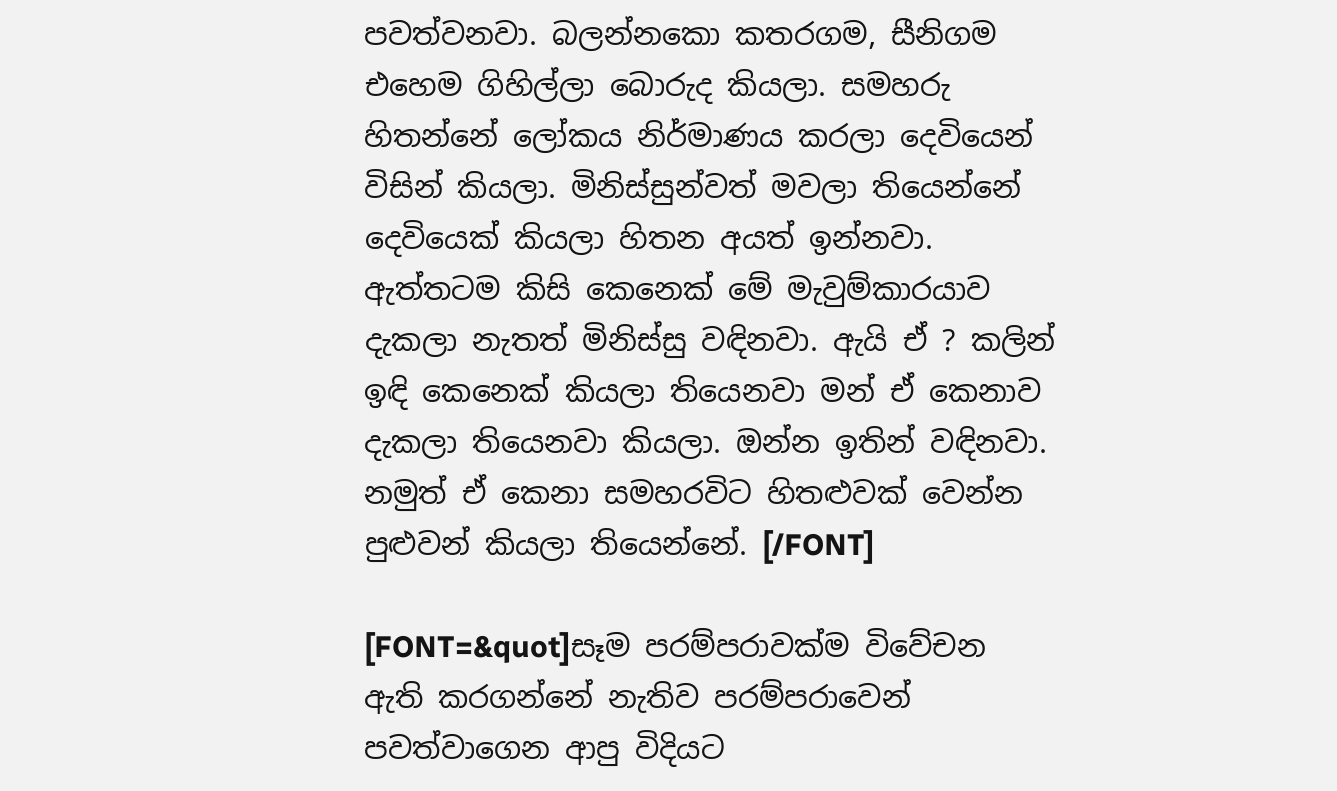පවත්වනවා. බලන්නකො කතරගම, සීනිගම එහෙම ගිහිල්ලා බොරුද කියලා. සමහරු හිතන්නේ ලෝකය නිර්මාණය කරලා දෙවියෙන් විසින් කියලා. මිනිස්සුන්වත් මවලා තියෙන්නේ දෙවියෙක් කියලා හිතන අයත් ඉන්නවා. ඇත්තටම කිසි කෙනෙක් මේ මැවුම්කාරයාව දැකලා නැතත් මිනිස්සු වඳිනවා. ඇයි ඒ ? කලින් ඉඳි කෙනෙක් කියලා තියෙනවා මන් ඒ කෙනාව දැකලා තියෙනවා කියලා. ඔන්න ඉතින් වඳිනවා. නමුත් ඒ කෙනා සමහරවිට හිතළුවක් වෙන්න පුළුවන් කියලා තියෙන්නේ. [/FONT]

[FONT=&quot]සෑම පරම්පරාවක්ම විවේචන ඇති කරගන්නේ නැතිව පරම්පරාවෙන් පවත්වාගෙන ආපු විදියට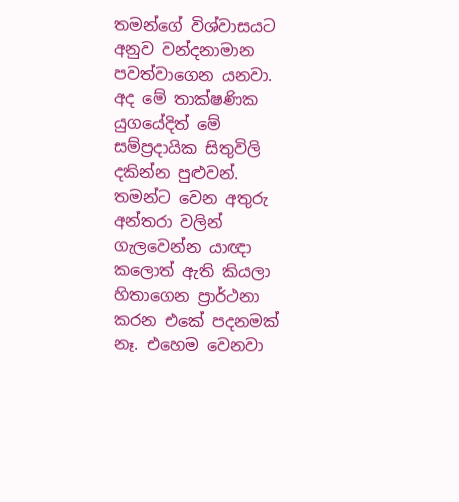තමන්ගේ විශ්වාසයට අනුව වන්දනාමාන පවත්වාගෙන යනවා. අද මේ තාක්ෂණික යුගයේදිත් මේ සම්ප්‍රදායික සිතුවිලි දකින්න පුළුවන්. තමන්ට වෙන අතුරු අන්තරා වලින් ගැලවෙන්න යාඥා කලොත් ඇති කියලා හිතාගෙන ප්‍රාර්ථනා කරන එකේ පදනමක් නෑ. එහෙම වෙනවා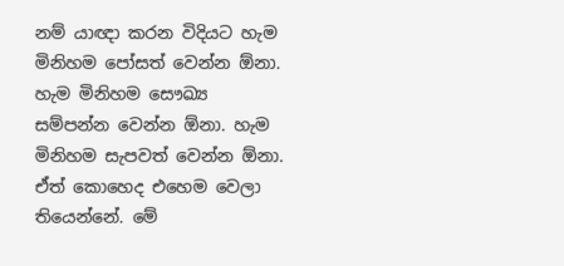නම් යාඥා කරන විදියට හැම මිනිහම පෝසත් වෙන්න ඕනා. හැම මිනිහම සෞඛ්‍ය සම්පන්න වෙන්න ඕනා. හැම මිනිහම සැපවත් වෙන්න ඕනා. ඒත් කොහෙද එහෙම වෙලා තියෙන්නේ. මේ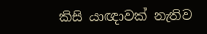කිසි යාඥාවක් නැතිව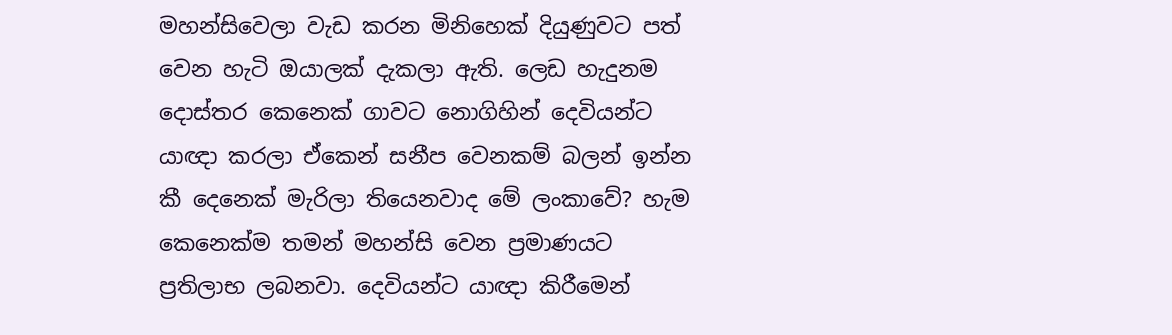මහන්සිවෙලා වැඩ කරන මිනිහෙක් දියුණුවට පත් වෙන හැටි ඔයාලක් දැකලා ඇති. ලෙඩ හැදුනම දොස්තර කෙනෙක් ගාවට නොගිහින් දෙවියන්ට යාඥා කරලා ඒකෙන් සනීප වෙනකම් බලන් ඉන්න කී දෙනෙක් මැරිලා තියෙනවාද මේ ලංකාවේ? හැම කෙනෙක්ම තමන් මහන්සි වෙන ප්‍රමාණයට ප්‍රතිලාභ ලබනවා. දෙවියන්ට යාඥා කිරීමෙන්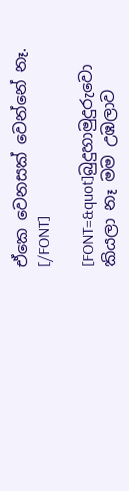ඒකෙ වෙනසක් වෙන්නේ නෑ. [/FONT]

[FONT=&quot]බුදුහාමුදුරුවො කියලා නෑ මම උඹලාව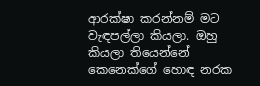ආරක්ෂා කරන්නම් මට වැඳපල්ලා කියලා. ඔහු කියලා තියෙන්නේ කෙනෙක්ගේ හොඳ නරක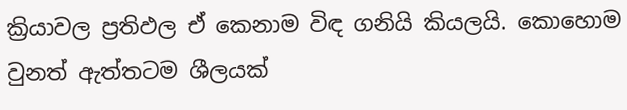ක්‍රියාවල ප්‍රතිඵල ඒ කෙනාම විඳ ගනියි කියලයි. කොහොම වුනත් ඇත්තටම ශීලයක්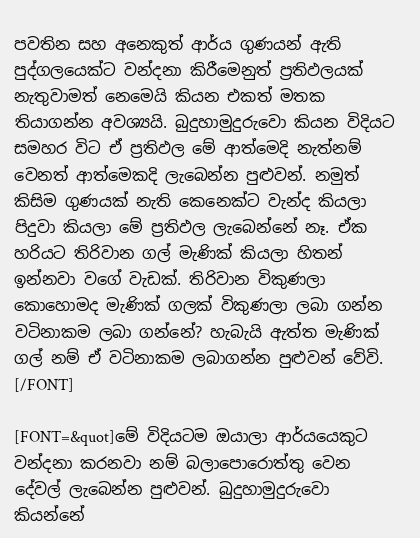පවතින සහ අනෙකුත් ආර්ය ගුණයන් ඇති පුද්ගලයෙක්ට වන්දනා කිරීමෙනුත් ප්‍රතිඵලයක් නැතුවාමත් නෙමෙයි කියන එකත් මතක තියාගන්න අවශ්‍යයි. බුදුහාමුදුරුවො කියන විදියට සමහර විට ඒ ප්‍රතිඵල මේ ආත්මෙදි නැත්නම් වෙනත් ආත්මෙකදි ලැබෙන්න පුළුවන්. නමුත් කිසිම ගුණයක් නැති කෙනෙක්ට වැන්ද කියලා පිදුවා කියලා මේ ප්‍රතිඵල ලැබෙන්නේ නෑ. ඒක හරියට තිරිවාන ගල් මැණික් කියලා හිතන් ඉන්නවා වගේ වැඩක්. තිරිවාන විකුණලා කොහොමද මැණික් ගලක් විකුණලා ලබා ගන්න වටිනාකම ලබා ගන්නේ? හැබැයි ඇත්ත මැණික් ගල් නම් ඒ වටිනාකම ලබාගන්න පුළුවන් වේවි. [/FONT]

[FONT=&quot]මේ විදියටම ඔයාලා ආර්යයෙකුට වන්දනා කරනවා නම් බලාපොරොත්තු වෙන දේවල් ලැබෙන්න පුළුවන්. බුදුහාමුදුරුවො කියන්නේ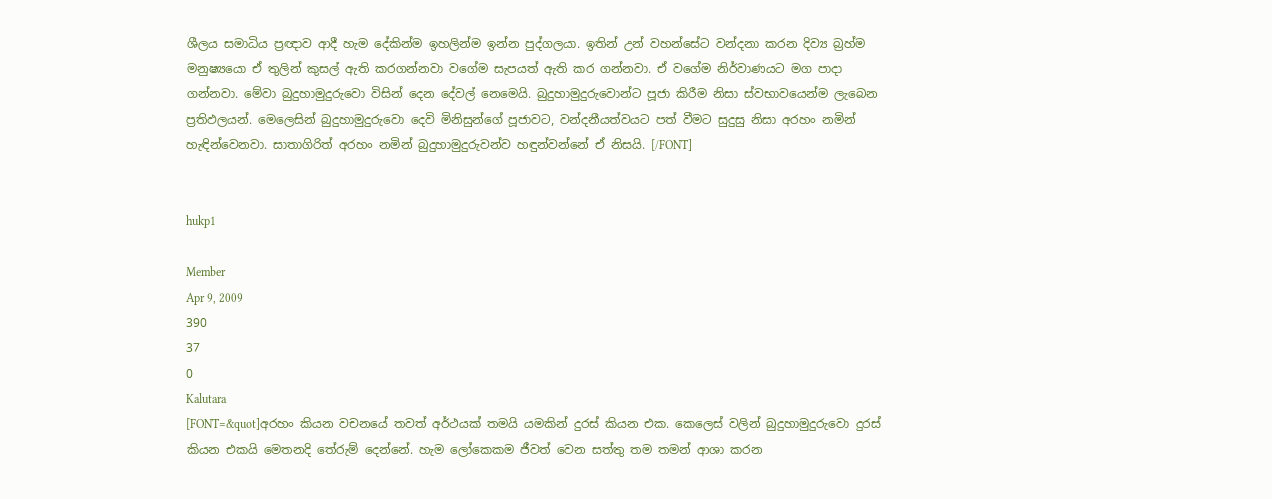ශීලය සමාධිය ප්‍රඥාව ආදී හැම දේකින්ම ඉහලින්ම ඉන්න පුද්ගලයා. ඉතින් උන් වහන්සේට වන්දනා කරන දිව්‍ය බ්‍රහ්ම මනුෂ්‍යයො ඒ තුලින් කුසල් ඇති කරගන්නවා වගේම සැපයත් ඇති කර ගන්නවා. ඒ වගේම නිර්වාණයට මග පාදා ගන්නවා. මේවා බුදුහාමුදුරුවො විසින් දෙන දේවල් නෙමෙයි. බුදුහාමුදුරුවොන්ට පූජා කිරීම නිසා ස්වභාවයෙන්ම ලැබෙන ප්‍රතිඵලයන්. මෙලෙසින් බුදුහාමුදුරුවො දෙවි මිනිසුන්ගේ පූජාවට, වන්දනීයත්වයට පත් වීමට සුදුසු නිසා අරහං නමින් හැඳින්වෙනවා. සාතාගිරිත් අරහං නමින් බුදුහාමුදුරු‍වන්ව හඳුන්වන්නේ ඒ නිසයි. [/FONT]


hukp1

Member
Apr 9, 2009
390
37
0
Kalutara
[FONT=&quot]අරහං කියන වචනයේ තවත් අර්ථයක් තමයි යමකින් දුරස් කියන එක. කෙලෙස් වලින් බුදුහාමුදුරුවො දුරස් කියන එකයි ‍මෙතනදි තේරුම් දෙන්නේ. හැම ‍ලෝකෙකම ජීවත් වෙන සත්තු තම තමන් ආශා කරන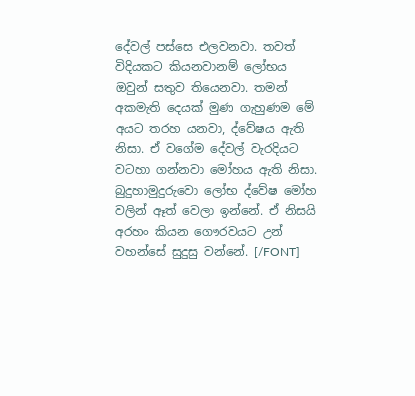දේවල් පස්සෙ එලවනවා. තවත් විදියකට කියනවානම් ලෝභය ඔවුන් සතුව තියෙනවා. තමන් අකමැති දෙයක් මුණ ගැහුණම මේ අයට තරහ යනවා, ද්වේෂය ඇති නිසා. ඒ වගේම දේවල් වැරදියට වටහා ගන්නවා මෝහය ඇති නිසා. බුදුහාමුදුරුවො ලෝභ ද්වේෂ මෝහ වලින් ඈත් වෙලා ඉන්නේ. ඒ නිසයි අරහං කියන ගෞරවයට උන් වහන්සේ සුදුසු වන්නේ. [/FONT]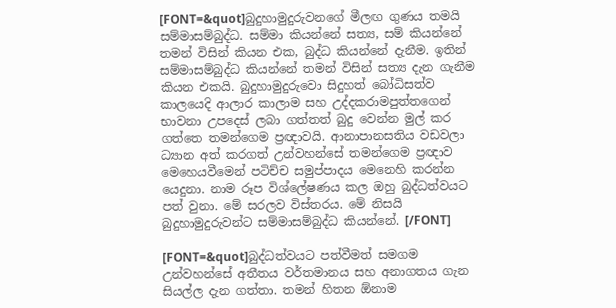[FONT=&quot]බුදුහාමුදුරුවනගේ මීලඟ ගුණය තමයි සම්මාසම්බුද්ධ. සම්මා කියන්නේ සත්‍ය, සම් කියන්නේ තමන් විසින් කියන එක, බුද්ධ කියන්නේ දැනීම. ඉතින් සම්මාසම්බුද්ධ කියන්නේ තමන් විසින් සත්‍ය දැන ගැනීම කියන එකයි. බුදුහාමුදුරුවො සිදුහත් බෝධිසත්ව කාලයෙදි ආලාර කාලාම සහ උද්දකරාමපුත්තගෙන් භාවනා උපදෙස් ලබා ගත්තත් බුදු වෙන්න මුල් කර ගත්තෙ තමන්ගෙම ප්‍රඥාවයි. ආනාපානසතිය වඩවලා ධ්‍යාන අත් කරගත් උන්වහන්සේ තමන්ගෙම ප්‍රඥාව මෙහෙයවීමෙන් පටිච්ච සමුප්පාදය මෙනෙහි කරන්න යෙදුනා. නාම රූප විශ්ලේෂණය කල ඔහු බුද්ධත්වයට පත් වුනා. මේ සරලව විස්තරය. මේ නිසයි බුදුහාමුදුරුවන්ට සම්මාසම්බුද්ධ කියන්නේ. [/FONT]

[FONT=&quot]බුද්ධත්වයට පත්වීමත් සමගම උන්වහන්සේ අතීතය වර්තමානය සහ අනාගතය ගැන සියල්ල දැන ගත්තා. තමන් හිතන ඕනාම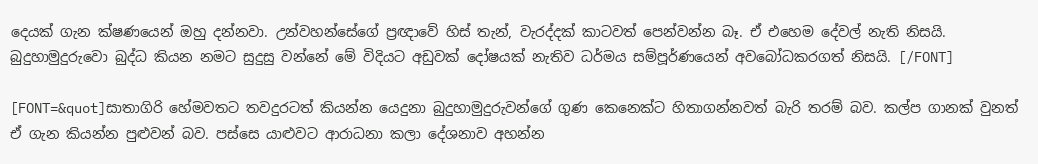දෙයක් ගැන ක්ෂණයෙන් ඔහු දන්නවා. උන්වහන්සේගේ ප්‍රඥාවේ හිස් තැන්, වැරද්දක් කාටවත් පෙන්වන්න බෑ. ඒ එහෙම දේවල් නැති නිසයි. බුදුහාමුදුරුවො බුද්ධ කියන නමට සුදුසු වන්නේ මේ විදියට අඩුවක් දෝෂයක් නැතිව ධර්මය සම්පූර්ණයෙන් අවබෝධකරගත් නිසයි. [/FONT]

[FONT=&quot]සාතාගිරි හේමවතට තවදුරටත් කියන්න යෙදුනා බුදුහාමුදුරුවන්ගේ ගුණ කෙනෙක්ට හිතාගන්නවත් බැරි තරම් බව. කල්ප ගානක් වුනත් ඒ ගැන කියන්න පුළුවන් බව. පස්සෙ යාළුවට ආරාධනා කලා දේශනාව අහන්න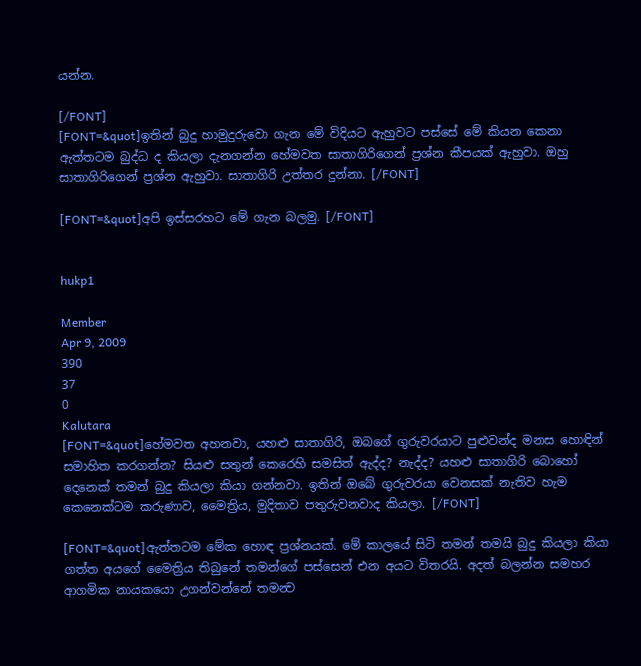යන්න.

[/FONT]
[FONT=&quot]ඉතින් බුදු හාමුදුරුවො ගැන මේ විදියට ඇහුවට පස්සේ මේ කියන කෙනා ඇත්තටම බුද්ධ ද කියලා දැනගන්න හේමවත සාතාගිරිගෙන්‍ ප්‍රශ්න කීපයක් ඇහුවා. ඔහු සාතාගිරිගෙන් ප්‍රශ්න ඇහුවා. සාතාගිරි උත්තර දුන්නා. [/FONT]

[FONT=&quot]අපි ඉස්සරහට මේ ගැන බලමු. [/FONT]


hukp1

Member
Apr 9, 2009
390
37
0
Kalutara
[FONT=&quot]හේමවත අහනවා, යහළු සාතාගිරි, ඔබගේ ගුරුවරයාට පුළුවන්ද මනස හොඳින් සමාහිත කරගන්න? සියළු සතුන් කෙරෙහි සමසිත් ඇද්ද? නැද්ද? යහළු සාතාගිරි බොහෝ දෙනෙක් තමන් බුදු කියලා කියා ගන්නවා. ඉතින් ඔබේ ගුරුවරයා වෙනසක් නැතිව හැම කෙනෙක්ටම කරුණාව, මෛත්‍රිය, මුදිතාව පතුරුවනවාද කියලා. [/FONT]

[FONT=&quot]ඇත්තටම මේක ‍හොඳ ප්‍රශ්නයක්. මේ කාලයේ සිටි තමන් තමයි බුදු කියලා කියා ගත්ත අයගේ මෛත්‍රිය තිබුනේ තමන්ගේ පස්සෙන් එන අයට විතරයි. අදත් බලන්න සමහර ආගමික නායකයො උගන්වන්නේ තමන්‍ව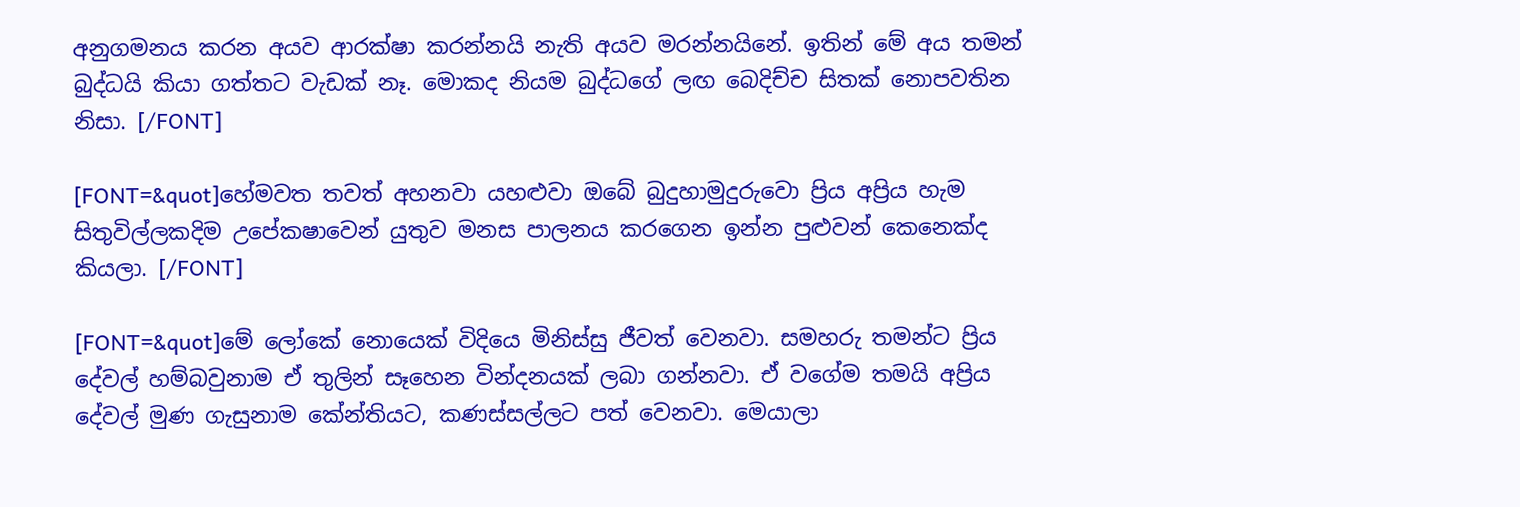අනුගමනය කරන අයව ආරක්ෂා කරන්නයි නැති අයව මරන්නයිනේ. ඉතින් මේ අය තමන් බුද්ධයි කියා ගත්තට වැඩක් නෑ. මොකද නියම බුද්ධගේ ලඟ බෙදිච්ච සිතක් නොපවතින නිසා. [/FONT]

[FONT=&quot]හේමවත තවත් අහනවා යහළුවා ‍ඔ‍බේ බුදුහාමුදුරුවො ප්‍රිය අප්‍රිය හැම සිතුවිල්ලකදිම උපේකෂාවෙන් යුතුව මනස පාලනය කරගෙන ඉන්න පුළුවන් කෙනෙක්ද කියලා. [/FONT]

[FONT=&quot]මේ ලෝකේ නොයෙක් විදියෙ මිනිස්සු ජීවත් වෙනවා. සමහරු තමන්ට ප්‍රිය දේවල් හම්බවුනාම ඒ තුලින් සෑහෙන වින්දනයක් ලබා ගන්නවා. ඒ වගේම තමයි අප්‍රිය දේවල් මුණ ගැසුනාම කේන්තියට, කණස්සල්ලට පත් වෙනවා. මෙයාලා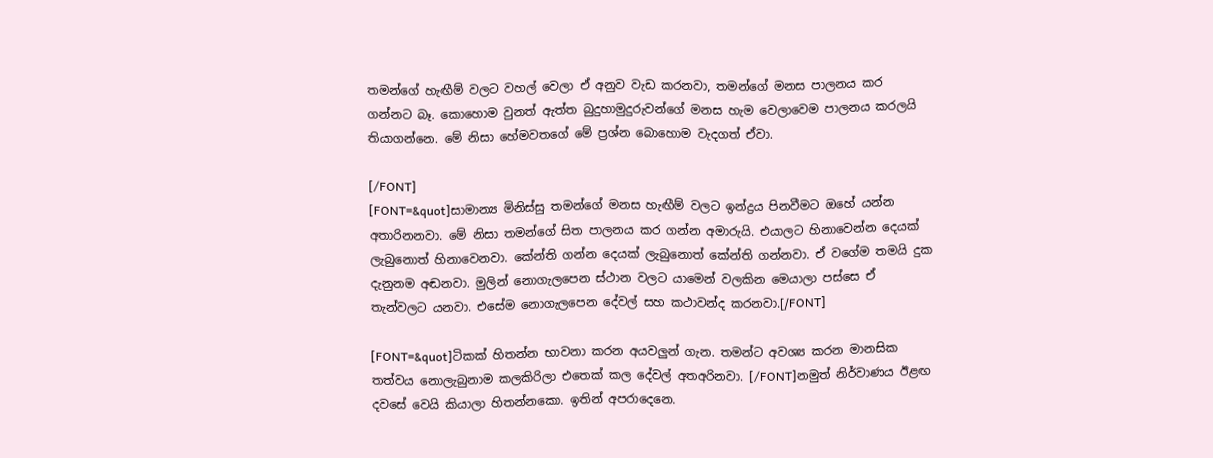තමන්ගේ හැඟීම් වලට වහල් වෙලා ඒ අනුව වැඩ කරනවා, තමන්ගේ මනස පාලනය කර ගන්නට බෑ. කොහොම වුනත් ඇත්ත බුදුහාමුදුරුවන්ගේ මනස හැම වෙලාවෙම පාලනය කරලයි තියාගන්නෙ. මේ නිසා හේමවතගේ මේ ප්‍රශ්න බො‍හොම වැදගත් ඒවා.

[/FONT]
[FONT=&quot]සාමාන්‍ය මිනිස්සු තමන්ගේ මනස හැඟීම් වලට ඉන්ද්‍රය පිනවීමට ‍ඔහේ යන්න අතාරිනනවා. මේ නිසා තමන්ගේ සිත පාලනය කර ගන්න අමාරුයි. එයාලට හිනාවෙන්න දෙයක් ලැබුනොත් හිනාවෙනවා. කේන්ති ගන්න දෙයක් ලැබුනොත් කේන්ති ගන්නවා. ඒ වගේම තමයි දුක දැනුනම අඬනවා. මුලින් නොගැලපෙන ස්ථාන වලට යාමෙන් වලකින මෙයාලා පස්සෙ ඒ තැන්වලට යනවා. එසේම නොගැලපෙන දේවල් සහ කථාවන්ද කරනවා.[/FONT]

[FONT=&quot]ටිකක් හිතන්න භාවනා කරන අයවලුන් ගැන. තමන්ට අවශ්‍ය කරන මානසික තත්වය නොලැබුනාම කලකිරිලා එතෙක් කල දේවල් අතඅරිනවා. [/FONT]නමුත් නිර්වාණය ඊළඟ දවසේ වෙයි කියාලා හිතන්නකො. ඉතින් අපරාදෙනෙ.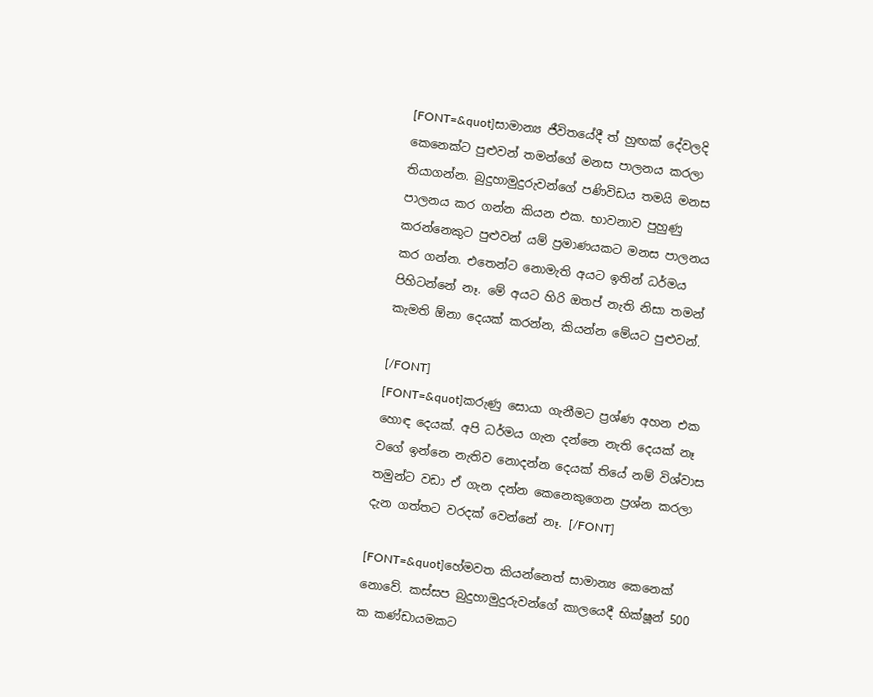[FONT=&quot]සාමාන්‍ය ජීවිතයේදී ත් හුඟක් දේවලදි කෙනෙක්ට පුළුවන් තමන්ගේ මනස පාලනය කරලා තියාගන්න. බුදුහාමුදුරුවන්ගේ පණිවිඩය තමයි මනස පාලනය කර ගන්න කියන එක. භාවනාව පුහුණු කරන්නෙකුට පුළුවන් යම් ප්‍රමාණයකට මනස පාලනය කර ගන්න. එතෙන්ට නොමැති අයට ඉතින් ධර්මය පිහිටන්නේ නෑ. මේ අයට හිරි ඔතප් නැති නිසා තමන් කැමති ඕනා දෙයක් කරන්න, කියන්න මේයට පුළුවන්.

[/FONT]
[FONT=&quot]කරුණු සොයා ගැනීමට ප්‍රශ්ණ අහන එක හොඳ දෙයක්. අපි ධර්මය ගැන දන්නෙ නැති දෙයක් නෑ වගේ ඉන්නෙ නැතිව නොදන්න දෙයක් තියේ නම් විශ්වාස තමුන්ට වඩා ‍ඒ ගැන දන්න කෙනෙකුගෙන ප්‍රශ්න කරලා දැන ගත්තට වරදක් වෙන්නේ නෑ. [/FONT]

[FONT=&quot]හේමවත කියන්නෙත් සාමාන්‍ය කෙනෙක් නොවේ. කස්සප බුදුහාමුදුරුවන්ගේ කාලයෙදී භික්ෂූන් 500 ක කණ්ඩායමකට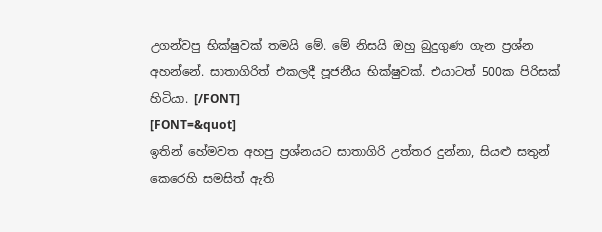උගන්වපු භික්ෂුවක් තමයි මේ. මේ නිසයි ඔහු බුදුගුණ ගැන ප්‍රශ්න අහන්නේ. සාතාගිරිත් එකලදී පූජනීය භික්ෂුවක්. එයාටත් 500ක පිරිසක් හිටියා. [/FONT]
[FONT=&quot]
ඉතින් හේමවත අහපු ප්‍රශ්නයට සාතාගිරි උත්තර දුන්නා, සියළු සතුන් කෙරෙහි සමසිත් ඇති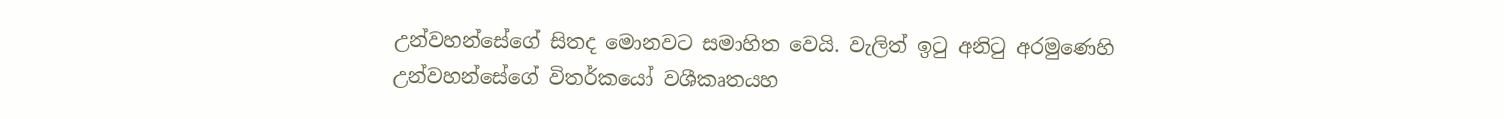උන්වහන්සේ‍ගේ සිතද මොනවට සමාහිත වෙයි. වැලිත් ඉටු අනිටු අරමුණෙහි උන්වහන්සේගේ විතර්කයෝ වශීකෘතයහ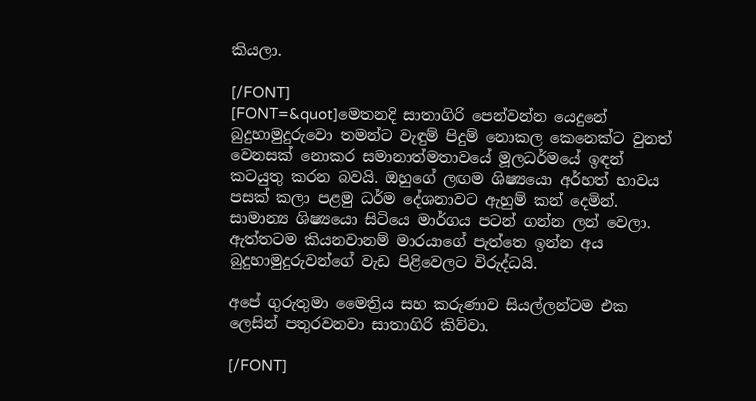කියලා.

[/FONT]
[FONT=&quot]මෙතනදි සාතාගිරි පෙන්වන්න යෙදුනේ බුදුහාමුදුරුවො තමන්ට වැඳුම් පිදුම් නොකල කෙනෙක්ට වුනත් වෙනසක් නොකර සමානාත්මතාවයේ මූලධර්මයේ ඉඳන් කටයුතු කරන බවයි. ඔහු‍ගේ ලඟම ශිෂ්‍යයො අර්හත් භාවය පසක් කලා පළමු ධර්ම දේශනාවට ඇහුම් කන් දෙමින්. සාමාන්‍ය ශිෂ්‍යයො සිටියෙ මාර්ගය පටන් ගන්න ලන් වෙලා. ඇත්තටම කියනවානම් මාර‍යාගේ පැත්තෙ ඉන්න අය බුදුහාමුදුරුවන්ගේ වැඩ පිළිවෙලට විරුද්ධයි.

අපේ ගුරුතුමා මෛත්‍රිය සහ කරුණාව සියල්ලන්ටම එක ලෙසින් පතුරවනවා සාතාගිරි කිව්වා.

[/FONT]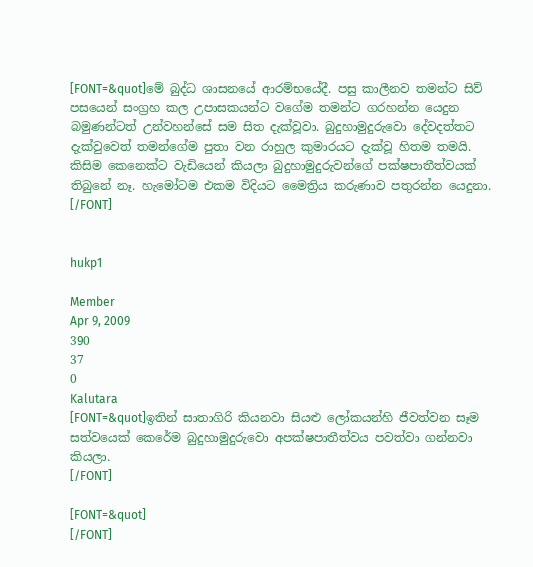[FONT=&quot]මේ බුද්ධ ශාසනයේ ආරම්භයේදී. පසු කාලීනව තමන්ට සිව් පසයෙන් සංග්‍රහ කල උපාසකයන්ට වගේම තමන්ට ගරහන්න යෙදුන බමුණන්ටත් උන්වහන්සේ සම සිත දැක්වූවා. බුදුහාමුදුරුවො දේවදත්තට දැක්වුවෙත් තමන්ගේම පුතා වන රාහුල කුමාරයට දැක්වූ හිතම තමයි. කිසිම කෙනෙක්ට වැඩියෙන් කියලා බුදුහාමුදුරුවන්ගේ පක්ෂපාතීත්වයක් තිබුනේ නෑ. හැමෝටම එකම විදියට මෛත්‍රිය කරුණාව පතුරන්න යෙදුනා. [/FONT]


hukp1

Member
Apr 9, 2009
390
37
0
Kalutara
[FONT=&quot]ඉතින් සාතාගිරි කියනවා සියළු ලෝකයන්හි ජීවත්වන සෑම සත්වයෙක් කෙරේම බුදුහාමුදුරුවො අපක්ෂපාතීත්වය පවත්වා ගන්නවා කියලා.
[/FONT]

[FONT=&quot]
[/FONT]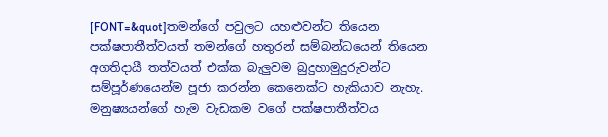[FONT=&quot]තමන්ගේ පවුලට යහළුවන්ට තියෙන පක්ෂපාතීත්වයත් තමන්ගේ හතුරන් සම්බන්ධයෙන් තියෙන අගතිදායී තත්වයත් එක්ක බැලුවම බුදුහාමුදුරුවන්ට සම්පූර්ණයෙන්ම පූජා කරන්න කෙනෙක්ට හැකියාව නැහැ. මනුෂ්‍යයන්ගේ හැම වැඩකම වගේ පක්ෂපාතීත්වය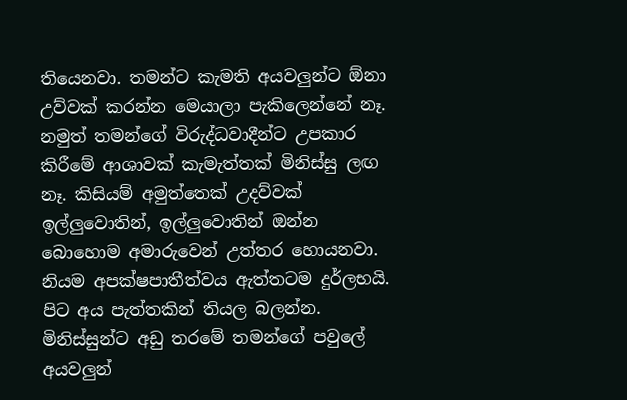තියෙනවා. තමන්ට කැමති අයවලුන්ට ඕනා උව්වක් කරන්න මෙයාලා පැකිලෙන්නේ නෑ. නමුත් තමන්ගේ විරුද්ධවාදීන්ට උපකාර කිරීමේ ආශාවක් කැමැත්තක් මිනිස්සු ලඟ නෑ. කිසියම් අමුත්තෙක් උදව්වක් ඉල්ලුවොතින්, ඉල්ලුවොතින් ඔන්න බො‍හොම අමාරුවෙන් උත්තර හොයනවා. නියම අපක්ෂපාතීත්වය ඇත්තටම දුර්ලභයි. පිට අය පැත්තකින් ති‍යල බලන්න. මිනිස්සුන්ට අඩු තරමේ තමන්ගේ පවුලේ අයවලුන්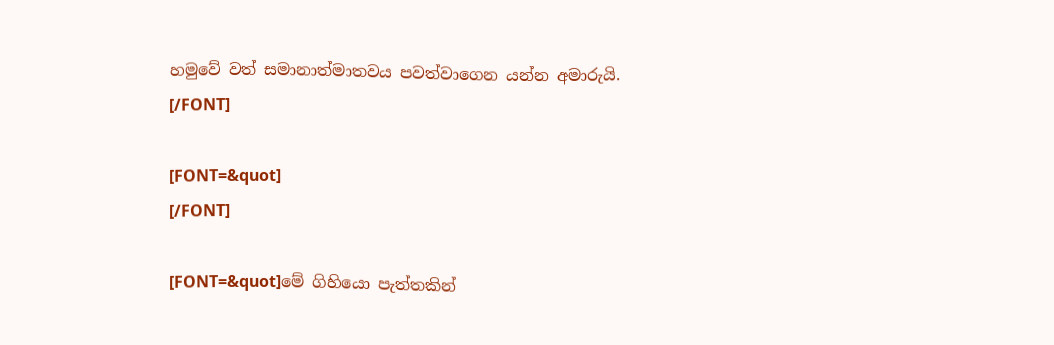හමුවේ වත් සමානාත්මාතවය පවත්වාගෙන යන්න අමාරුයි.
[/FONT]

[FONT=&quot]
[/FONT]

[FONT=&quot]මේ ගිහියො පැත්තකින්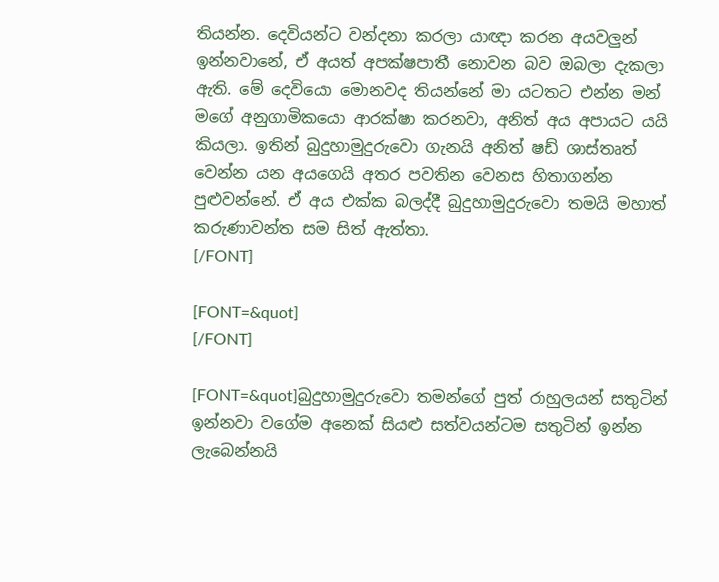තියන්න. දෙවියන්ට වන්දනා කරලා යාඥා කරන අයවලුන් ඉන්නවානේ, ඒ අයත් අපක්ෂපාතී නොවන බව ඔබලා දැකලා ඇති. මේ දෙවියො මොනවද තියන්නේ මා යටතට එන්න මන් මගේ අනුගාමිකයො ආරක්ෂා කරනවා, අනිත් අය අපායට යයි කියලා. ඉතින් බුදුහාමුදුරුවො ගැනයි අනිත් ෂඩ් ශාස්තෘත් වෙන්න යන අයගෙයි අතර පවතින වෙනස හිතාගන්න පුළුවන්නේ. ඒ අය එක්ක බලද්දී බුදුහාමුදුරුවො තමයි මහාත් කරුණාවන්ත සම සිත් ඇත්තා.
[/FONT]

[FONT=&quot]
[/FONT]

[FONT=&quot]බුදුහාමුදුරුවො තමන්ගේ පුත් රාහුලයන් සතුටින් ඉන්නවා වගේම අනෙක් සියළු සත්වයන්ටම සතුටින් ඉන්න ලැබෙන්නයි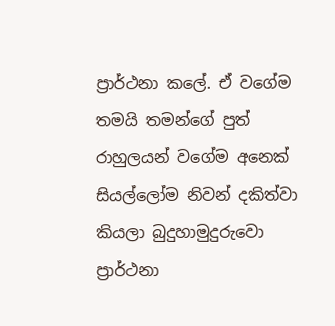ප්‍රාර්ථනා කලේ. ඒ වගේම තමයි තමන්ගේ පුත් රාහුලයන් වගේම අනෙක් සියල්ලෝම නිවන් දකිත්වා කියලා බුදුහාමුදුරුවො ප්‍රාර්ථනා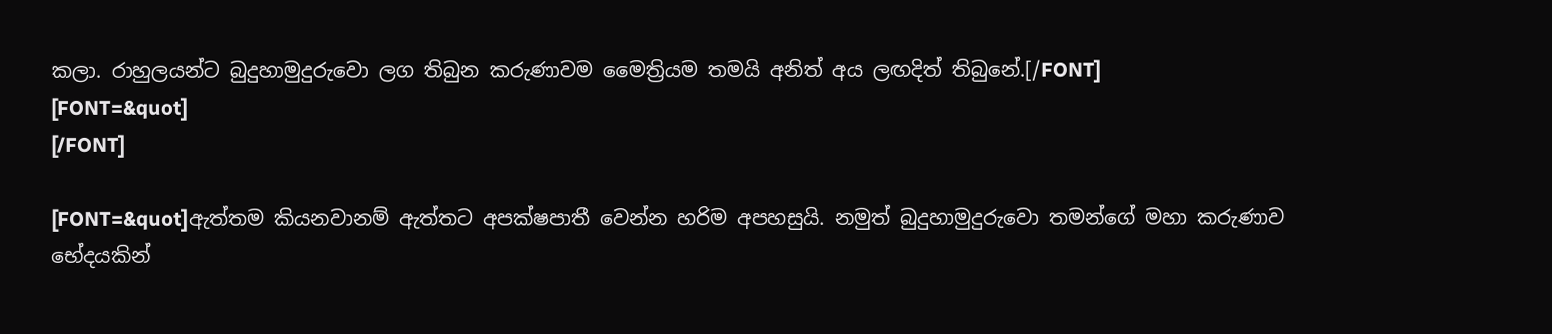කලා. රාහුලයන්‍ට බුදුහාමුදුරුවො ලග තිබුන කරුණාවම මෛත්‍රියම තමයි අනිත් අය ලඟදිත් තිබුනේ.[/FONT]
[FONT=&quot]
[/FONT]

[FONT=&quot]ඇත්තම කියනවානම් ඇත්තට අපක්ෂපාතී වෙන්න හරිම අපහසුයි. නමුත් බුදුහාමුදුරුවො තමන්ගේ මහා කරුණාව භේදයකින්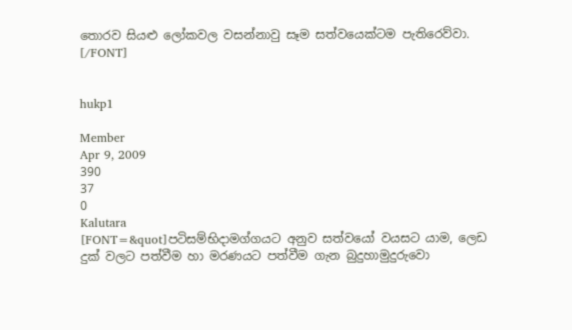තොරව සියළු ලෝකවල වසන්නාවු සෑම සත්වයෙක්ටම පැතිරෙව්වා. [/FONT]


hukp1

Member
Apr 9, 2009
390
37
0
Kalutara
[FONT=&quot]පටිසම්භිදාමග්ගයට අනුව සත්වයෝ වයසට යාම, ලෙඩ දුක් වලට පත්වීම හා මරණයට පත්වීම ගැන බුදුහාමුදුරුවො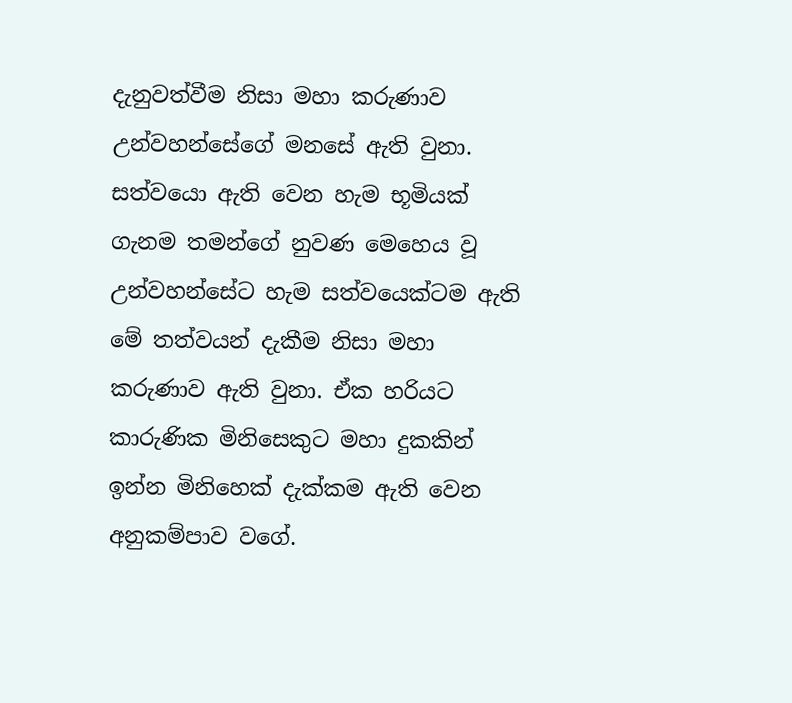දැනුවත්වීම නිසා මහා කරුණාව උන්වහන්සේගේ මනසේ ඇති වුනා. සත්වයො ඇති වෙන හැම භූමියක් ගැනම තමන්ගේ නුවණ මෙහෙය වූ උන්වහන්සේට හැම සත්වයෙක්ටම ඇති මේ තත්වයන් දැකීම නිසා මහා කරුණාව ඇති වුනා. ඒක හරියට කාරුණික මිනිසෙකුට මහා දුකකින් ඉන්න මිනිහෙක් දැක්කම ඇති වෙන අනුකම්පාව වගේ.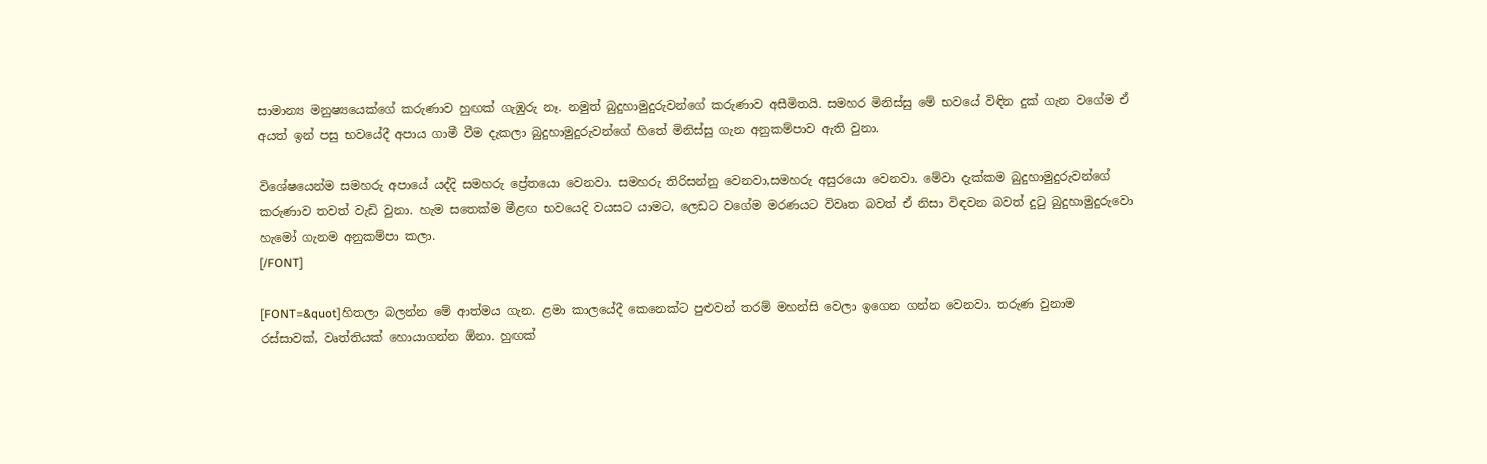සාමාන්‍ය මනුෂ්‍යයෙක්ගේ කරුණාව හුඟක් ගැඹුරු නෑ. නමුත් බුදුහාමුදුරුවන්ගේ කරුණාව අසීමිතයි. සමහර මිනිස්සු මේ භවයේ විඳින දුක් ගැන වගේම ඒ අයත් ඉන් පසු භවයේදී අපාය ගාමී වීම දැකලා බුදුහාමුදුරුවන්ගේ හිතේ මිනිස්සු ගැන අනුකම්පාව ඇති වු‍නා.

විශේෂයෙන්ම සමහරු අපායේ යද්දි සමහරු ප්‍රේතයො වෙනවා. සමහරු තිරිසන්නු වෙනවා,සමහරු අසුරයො වෙනවා. මේවා දැක්කම බුදුහාමුදුරුවන්ගේ කරුණාව තවත් වැඩි වුනා. හැම සතෙක්ම මීළඟ භවයෙදි වයසට යාමට, ලෙඩට වගේම මරණයට විවෘත බවත් ඒ නිසා විඳවන බවත් දුටු බුදුහාමුදුරුවො හැමෝ ගැනම අනුකම්පා කලා.
[/FONT]

[FONT=&quot]හිතලා බලන්න මේ ආත්මය ගැන. ළමා කාලයේදී කෙනෙක්ට පුළුවන් තරම් මහන්සි වෙලා ඉගෙන ගන්න වෙනවා. තරුණ වුනාම රස්සාවක්, වෘත්තියක් හොයාගන්න ඕනා. හුඟක්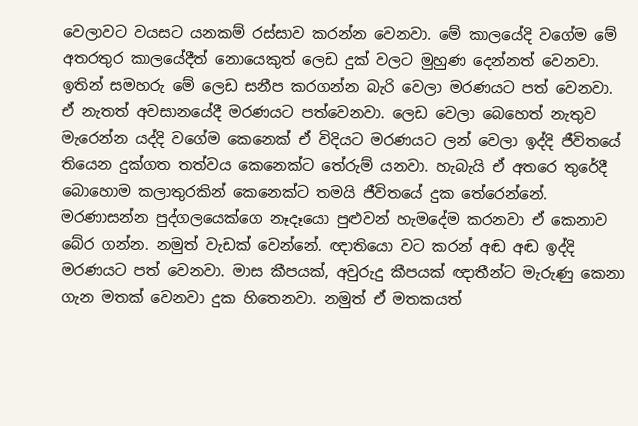වෙලාවට වයසට යනකම් රස්සාව කරන්න වෙනවා. මේ කාලයේදි වගේම මේ අතරතුර කාලයේදීත් නොයෙකුත් ලෙඩ දුක් වලට මුහුණ දෙන්නත් වෙනවා. ඉතින් සමහරු මේ ලෙඩ සනීප කරගන්න බැරි වෙලා මරණයට පත් වෙනවා. ඒ ‍නැතත් අවසානයේදී මරණයට පත්වෙනවා. ලෙඩ වෙලා බෙහෙත් නැතුව මැරෙන්න යද්දි වගේම කෙනෙක් ඒ විදියට මරණයට ලන් වෙලා ඉද්දි ජීවිතයේ තියෙන දුක්ගත තත්වය කෙනෙක්ට තේරුම් යනවා. හැබැයි ඒ අතරෙ තුරේදී බොහොම කලාතුරකින් කෙනෙක්ට තමයි ජීවිතයේ දුක තේරෙන්නේ. මරණාසන්න පුද්ග‍ල‍යෙක්ගෙ නෑදෑයො පුළුවන් හැමදේම කරනවා ඒ කෙනාව බේර ගන්න. නමුත් වැඩක් වෙන්නේ. ඥාතියො වට කරන් අඬ අඬ ඉද්දි මරණයට පත් වෙනවා. මාස කීපයක්, අවුරුදු කීපයක් ඥාතීන්ට මැරුණු කෙනා ගැන මතක් වෙනවා දුක හිතෙනවා. නමුත් ඒ මතකයත්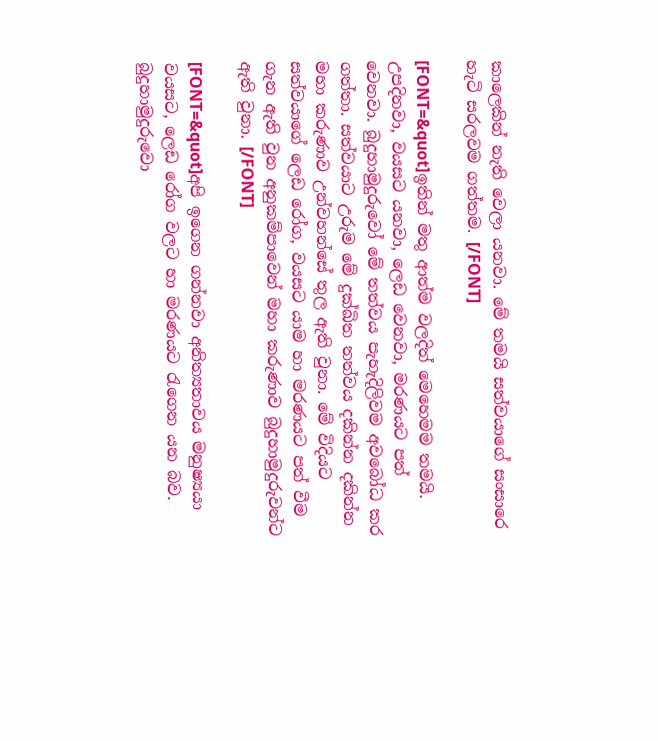කාලෙකින් නැති වෙලා යනවා. මේ තමයි සත්වයාගේ සංසාරෙ හැටි සරලවම ගත්තම. [/FONT]

[FONT=&quot]ඉතින් මතු ආත්ම වලදිත් මෙහෙමම තමයි. උපදිනවා, වයසට යනවා, ලෙඩ වෙනවා, මරණයට පත් වෙනවා. බුදුහාමුදුරුවෝ මේ තත්වය පැහැදිලිවම අවබෝධ කර ගත්තා. සත්වයාට උරුම මේ දුක්ඛිත තත්වය දකින්න දකින්න මහා කරුණාව උන්වහන්සේ තුල ඇති වුනා. මේ විදියට සත්වයාගේ ලෙඩ රෝග, වයසට යාම හා මරණයට පත් වීම ගැන ඇති වුන අනුකම්පාවෙන් මහා කරුණාව බුදුහාමුදුරුවන්ට ඇති වුනා. [/FONT]

[FONT=&quot]අපි ඉගෙන ගන්නවා අනිත්‍යතාවය මනුෂ්‍යයා වයසට, ලෙඩ රෝග වලට හා මරණයට රැගෙන යන බව. බුදුහාමුදුරුවො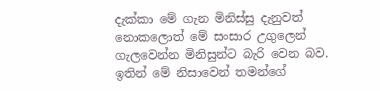දැක්කා මේ ගැන මිනිස්සු දැනුවත් නොකලොත් මේ සංසාර උගුලෙන් ගැලවෙන්න මිනිසුන්ට බැරි වෙන බව. ඉතින් මේ නිසාවෙන් තමන්ගේ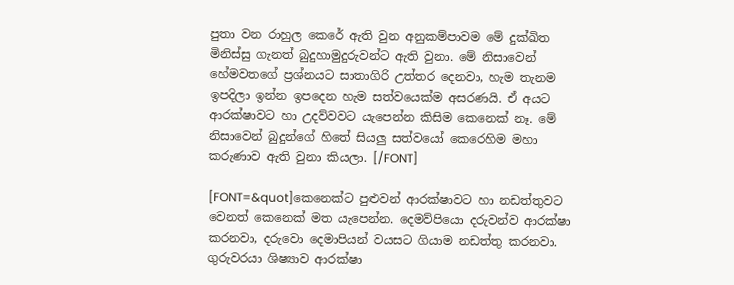පුතා වන රාහුල කෙරේ ඇති වුන අනුකම්පාවම මේ දුක්ඛිත මිනිස්සු ගැනත් බුදුහාමුදුරුවන්ට ඇති වුනා. මේ නිසාවෙන් හේමවතගේ ප්‍රශ්නයට සාතාගිරි උත්තර දෙනවා, හැම තැනම ඉපදිලා ඉන්න ඉපදෙන හැම සත්වයෙක්ම අසරණයි. ඒ අයට ආරක්ෂාවට හා උදව්වවට යැපෙන්න කිසිම කෙනෙක් නෑ. මේ නිසාවෙන් බුදුන්ගේ හිතේ සියලු සත්වයෝ කෙරෙහිම මහා කරුණාව ඇති වුනා කියලා. [/FONT]

[FONT=&quot]කෙනෙක්ට පුළුවන් ආරක්ෂාවට හා නඩත්තුවට වෙනත් කෙනෙක් මත යැපෙන්න. දෙමව්පියො දරුවන්ව ආරක්ෂා කරනවා, දරුවො දෙමාපියන් වයසට ගියාම නඩත්තු කරනවා. ගුරුවරයා ශිෂ්‍යාව ආරක්ෂා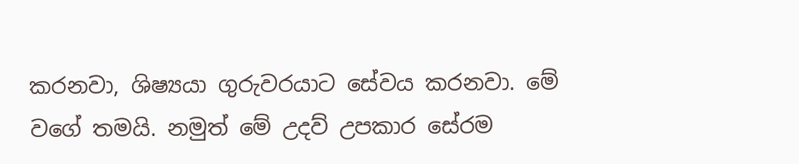කරනවා, ශිෂ්‍යයා ගුරුවරයාට සේවය කරනවා. මේ වගේ තමයි. නමුත් මේ උදව් උපකාර සේරම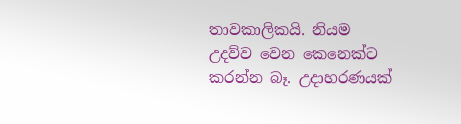තාවකාලිකයි. නියම උදව්ව වෙන කෙනෙක්ට කරන්න බෑ. උදාහරණයක්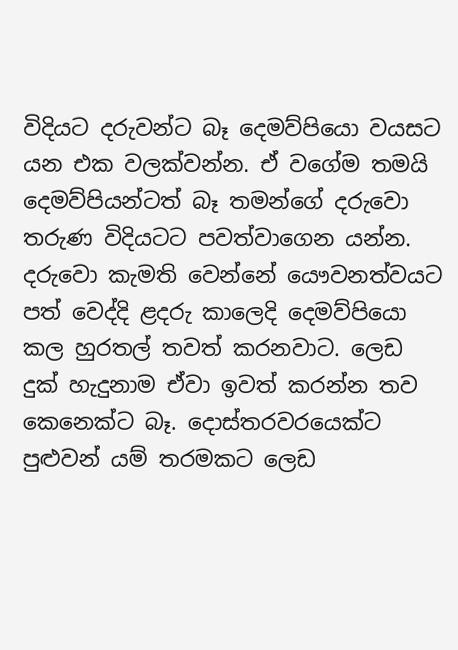විදියට දරුවන්ට බෑ දෙමව්පියො වයසට යන එක වලක්වන්න. ඒ වගේම තමයි දෙමව්පියන්ටත් බෑ තමන්ගේ දරුවො තරුණ විදියටට පවත්වාගෙන යන්‍න. දරුවො කැමති වෙන්නේ යෞවනත්වයට පත් වෙද්දි ළදරු කාලෙදි දෙමව්පියො කල හුරතල් තවත් කරනවාට. ලෙඩ දුක් හැදුනාම ඒවා ඉවත් කරන්න තව කෙනෙක්ට බෑ. දොස්තරවරයෙක්ට පුළුවන් යම් තරමකට ලෙඩ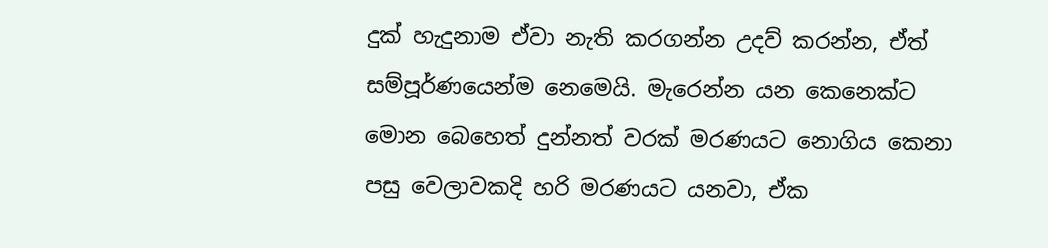දුක් හැදුනාම ඒවා නැති කරගන්න උදව් කරන්න, ඒත් සම්පූර්ණයෙන්ම නෙමෙයි. මැරෙන්න යන කෙනෙක්ට මොන බෙහෙත් දුන්නත් වරක් මරණයට නොගිය කෙනා පසු වෙලාවකදි හරි මරණයට යනවා, ඒක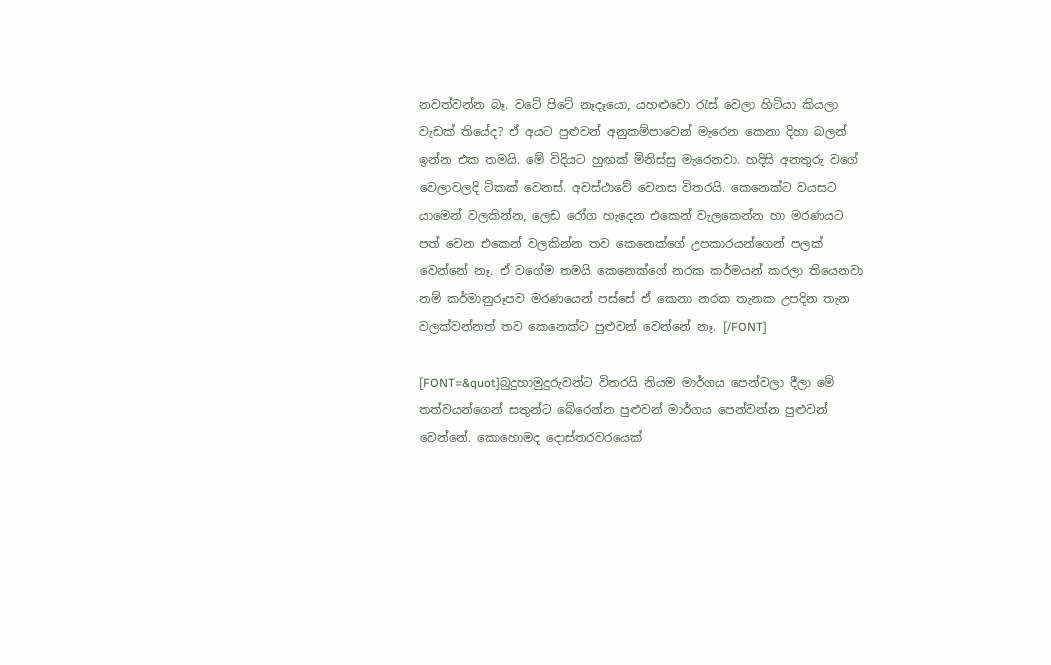නවත්වන්න බෑ. වටේ පිටේ නෑදෑයො, යහළුවො රැස් වෙලා හිටියා කියලා වැඩක් තියේද? ඒ අයට පුළුවන් අනුකම්පාවෙන් මැරෙන කෙනා දිහා බලන් ඉන්න එක තමයි. මේ විදියට හුඟක් මිනිස්සු මැරෙනවා. හදිසි අනතුරු වගේ වෙලාවලදි ටිකක් වෙනස්. අවස්ථාවේ වෙනස විතරයි. කෙනෙක්ට වයසට යාමෙන් වලකින්න, ලෙඩ රෝග හැදෙන එකෙන් වැලකෙන්න හා මරණයට පත් වෙන එකෙන් වලකින්න තව කෙනෙක්ගේ උපකාරයන්ගෙන් පලක් වෙන්නේ නෑ. ඒ වගේම තමයි කෙනෙක්ගේ නරක කර්මයන් කරලා තියෙනවා නම් කර්මානුරූපව මරණයෙන් පස්සේ ඒ කෙනා නරක තැනක උපදින තැන වලක්වන්නත් තව කෙනෙක්ට පුළුවන් වෙන්නේ නෑ. [/FONT]

[FONT=&quot]බුදුහාමුදුරුවන්ට විතරයි නියම මාර්ගය පෙන්වලා දීලා මේ තත්වයන්ගෙන් සතුන්ට බේ‍රෙන්න පුළුවන් මාර්ගය පෙන්වන්න පුළුවන් වෙන්නේ. කොහොමද දොස්තරවරයෙක්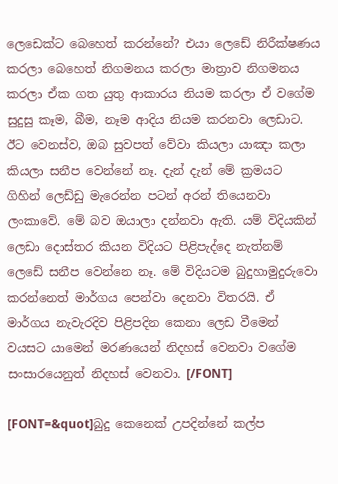ලෙඩෙක්ට බෙහෙත් කරන්නේ? එයා ලෙඩේ නිරීක්ෂණය කරලා බෙහෙත් නිගමනය කරලා මාත්‍රාව නිගමනය කරලා ඒක ගත යුතු ආකාරය නියම කරලා ඒ වගේම සුදුසු කෑම, බීම, නෑම ආදිය නියම කරනවා ලෙඩාට. ඊට වෙනස්ව, ඔබ සුවපත් වේවා කියලා යාඤා කලා කියලා සනීප වෙන්නේ නෑ. දැන් දැන් මේ ක්‍රමයට ගිහින් ලෙඩ්ඩු මැරෙන්න පටන් අරන් තියෙනවා ලංකාවේ. මේ බව ඔයාලා දන්නවා ඇති. යම් විදියකින් ලෙඩා දොස්තර කියන විදියට පිළිපැද්දෙ නැත්නම් ලෙඩේ සනීප වෙන්නෙ නෑ. මේ විදියටම බුදුහාමුදුරුවො කරන්නෙත් මාර්ගය පෙන්වා දෙනවා විතරයි. ඒ මාර්ගය නැවැරදිව පිළිපදින කෙනා ලෙඩ වීමෙන් වයසට යාමෙන් මරණයෙන් නිදහස් වෙනවා වගේම සංසාරයෙනුත් නිදහස් වෙනවා. [/FONT]

[FONT=&quot]බුදු කෙනෙක් උපදින්නේ කල්ප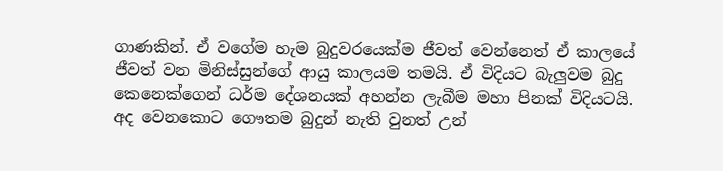ගාණකින්. ඒ වගේම හැම බුදුවරයෙක්ම ජීවත් වෙන්නෙත් ඒ කාලයේ ජීවත් වන මිනිස්සුන්ගේ ආයු කාලයම තමයි. ඒ විදියට බැලුවම බුදු කෙනෙක්ගෙන් ධර්ම දේශනයක් අහන්න ලැබීම මහා පිනක් විදියටයි. අද වෙනකොට ගෞතම බුදුන් නැති වුනත් උන්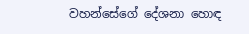වහන්සේගේ දේශනා හොඳ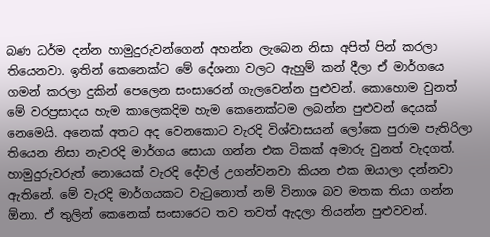බණ ධර්ම දන්න හාමුදුරුවන්ගෙන් අහන්න ලැබෙන නිසා අපිත් පින් කරලා තියෙනවා. ඉතින් කෙනෙක්ට මේ දේශනා වලට ඇහුම් කන් දීලා ඒ මාර්ගයෙ ගමන් කරලා දුකින් පෙලෙන සංසාරෙන් ගැලවෙන්න පුළුවන්. කොහොම වුනත් මේ වරප්‍රසාදය හැම කාලෙකදිම හැම කෙනෙක්ටම ලබන්න පුළුවන් දෙයක් නෙමෙයි. අනෙක් අතට අද වෙනකොට වැරදි විශ්වාසයන් ලෝකෙ පුරාම පැතිරිලා තියෙන නිසා නැවරදි මාර්ගය සොයා ගන්න එක ටිකක් අමාරු වුනත් වැදගත්. හාමුදුරුවරුත් නොයෙක් වැරදි දේවල් උගන්වනවා කියන එක ඔයාලා දන්නවා ඇතිනේ. මේ වැරදි මාර්ගයකට වැටුනොත් නම් විනාශ බව මතක තියා ගන්න ඕනා. ඒ තුලින් කෙනෙක් සංසාරෙට තව තවත් ඇදලා තියන්න පුළුවවන්.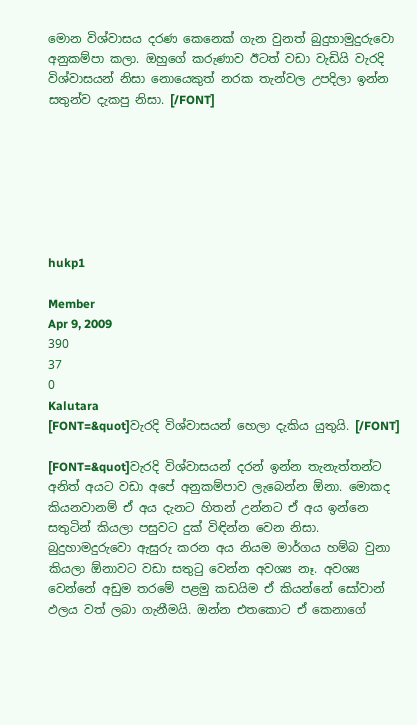මොන විශ්වාසය දරණ කෙනෙක් ගැන වුනත් බුදුහාමුදුරුවො අනුකම්පා කලා. ඔහුගේ කරුණාව ඊටත් වඩා වැඩියි වැරදි විශ්වාසයන් නිසා නොයෙකුත් නරක තැන්වල උපදිලා ඉන්න සතුන්ව දැකපු නිසා. [/FONT]







hukp1

Member
Apr 9, 2009
390
37
0
Kalutara
[FONT=&quot]වැරදි විශ්වාසයන් හෙලා දැකිය යුතුයි. [/FONT]

[FONT=&quot]වැරදි විශ්වාසයන් දරන් ඉන්න තැනැත්තන්ට අනිත් අයට වඩා අපේ අනුකම්පාව ලැබෙන්න ඕනා. මොකද කියනවානම් ඒ අය දැනට හිතන් උන්නට ඒ අය ඉන්නෙ සතුටින් කියලා පසුවට දුක් විඳින්න වෙන නිසා. බුදුහාමදුරුවො ඇසුරු කරන අය නියම මාර්ගය හම්බ වුනා කියලා ඕනාවට වඩා සතුටු වෙන්න අවශ්‍ය නෑ. අවශ්‍ය වෙන්නේ අඩුම තරමේ පළමු කඩයිම ඒ කියන්නේ සෝවාන් ඵලය වත් ලබා ගැනීමයි. ඔන්න එතකොට ඒ කෙනාගේ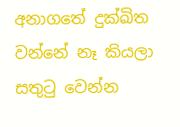අනා‍ගතේ දුක්ඛිත වන්නේ නෑ කියලා සතුටු වෙන්න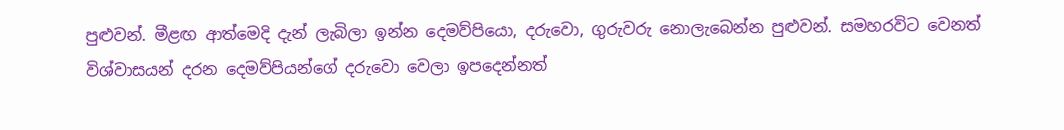පුළුවන්. මීළඟ ආත්මෙදි දැන් ලැබිලා ඉන්න දෙමව්පියො, දරු‍වො, ගුරුවරු නොලැබෙන්න පුළුවන්. සමහරවිට වෙනත් විශ්වාසයන් දරන දෙමව්පියන්ගේ දරුවො වෙලා ඉපදෙන්නත්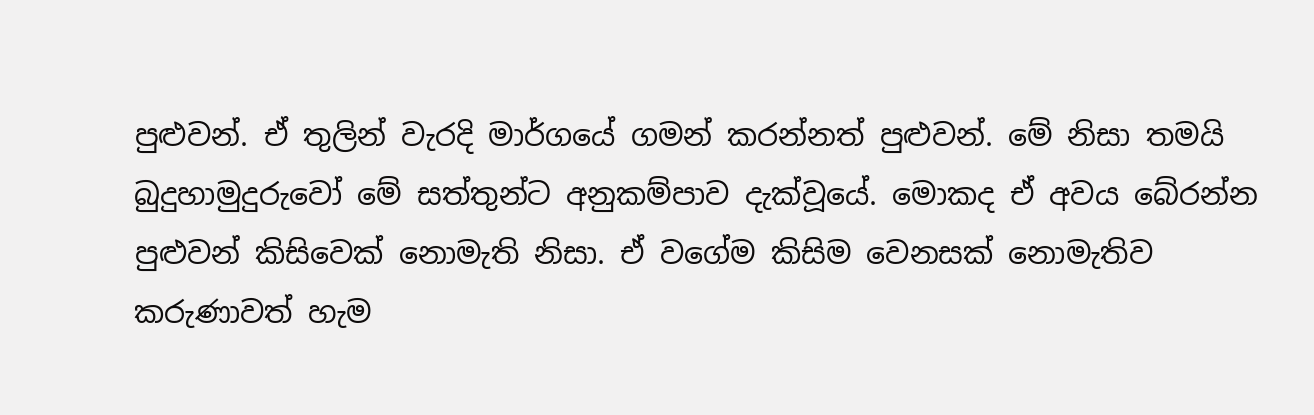පුළුවන්. ඒ තුලින් වැරදි මාර්ගයේ ගමන් කරන්නත් පුළුවන්. මේ නිසා තමයි බුදුහාමුදුරුවෝ මේ සත්තුන්ට අනුකම්පාව දැක්වූයේ. මොකද ඒ අවය බේරන්න පුළුවන් කිසිවෙක් නොමැති නිසා. ඒ වගේම කිසිම වෙනසක් නොමැතිව කරුණාවත් හැම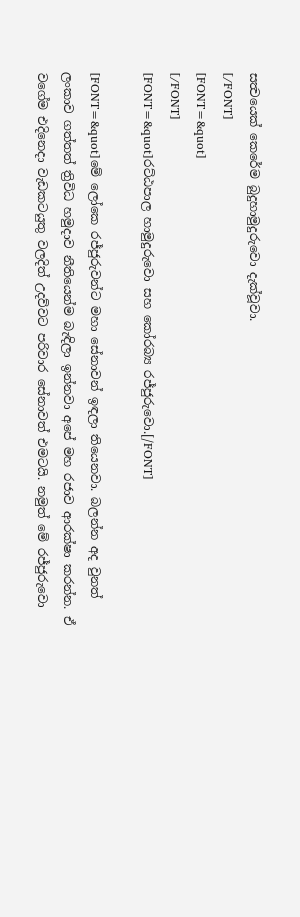සත්‍වයෙක් කෙරේම බුදුහාමුදුරුවො දැක්වූවා.
[/FONT]
[FONT=&quot]
[/FONT]
[FONT=&quot]රට්ඨපාල හාමුදුරුවො සහ කෝරබ්‍ය රජ්ජුරුවො.[/FONT]

[FONT=&quot]මේ ලෝකෙ රජ්ජුරුවන්ට මහා සේනාවන් ඉඳලා තියෙනවා. බලන්න අද වුනත් ලංකාව ගත්තත් ත්‍රිවිධ හමුදාව නීතියෙන්ම බැඳිලා ඉන්‍නවා අපේ මහ රජාව ආරක්ෂා කරන්න. ඒ වගේම එදිනෙදා වැඩකටයුතු වලදිත් උදව්වට පරිවාර සේනාවත් එමටයි. නමුත් මේ රජ්ජුරුවො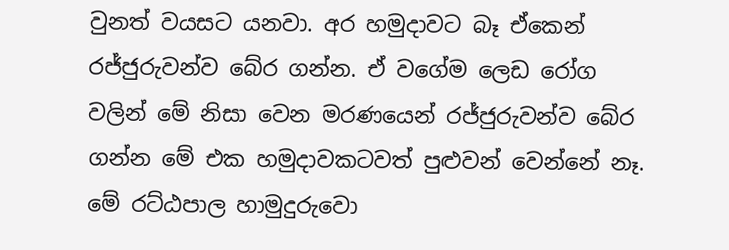වුනත් වයසට යනවා. අර හමුදාවට බෑ ඒ‍කෙන් රජ්ජුරුවන්ව බේර ගන්න. ඒ වගේම ලෙඩ රෝග වලින් මේ නිසා වෙන මරණයෙන් රජ්ජුරුවන්ව බේර ගන්න මේ එක හමුදාවකටවත් පුළුවන් වෙන්නේ නෑ. මේ රට්ඨපාල හාමුදුරුවො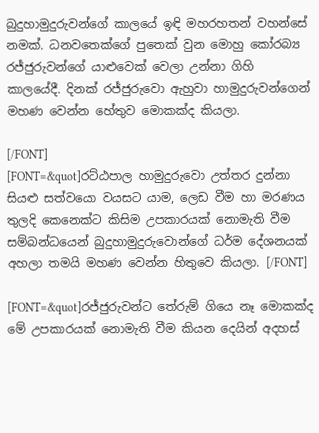බුදුහාමුදුරුවන්ගේ කාලයේ ඉඳි මහරහතන් වහන්සේ නමක්. ධනවතෙක්ගේ පුතෙක් වුන මොහු කෝරබ්‍ය රජ්ජුරුවන්ගේ යාළුවෙක් වෙලා උන්නා ගිහි කාලයේදී. දිනක් රජ්ජු‍රුවො ඇහුවා හාමුදුරුවන්ගෙන් මහණ වෙන්න හේතුව මොකක්ද කියලා.

[/FONT]
[FONT=&quot]රට්ඨපාල හාමුදුරුවො උත්තර දුන්නා සියළු සත්වයො වයසට යාම, ලෙඩ වීම හා මරණය තුලදි කෙනෙක්ට කිසිම උපකාරයක් නොමැති වීම සම්බන්ධයෙන් බුදුහාමුදුරු‍වොන්ගේ ධර්ම දේශනයක් අහලා තමයි මහණ වෙන්න හිතුවෙ කියලා. [/FONT]

[FONT=&quot]රජ්ජුරුවන්ට තේරුම් ගියෙ නෑ මොකක්ද මේ උපකාරයක් නොමැති වීම කියන දෙයින් අදහස්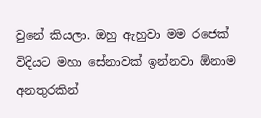වුනේ කියලා. ඔහු ඇහුවා මම රජෙක් විදියට මහා සේනාවක් ඉන්නවා ඕනාම අනතුරකින්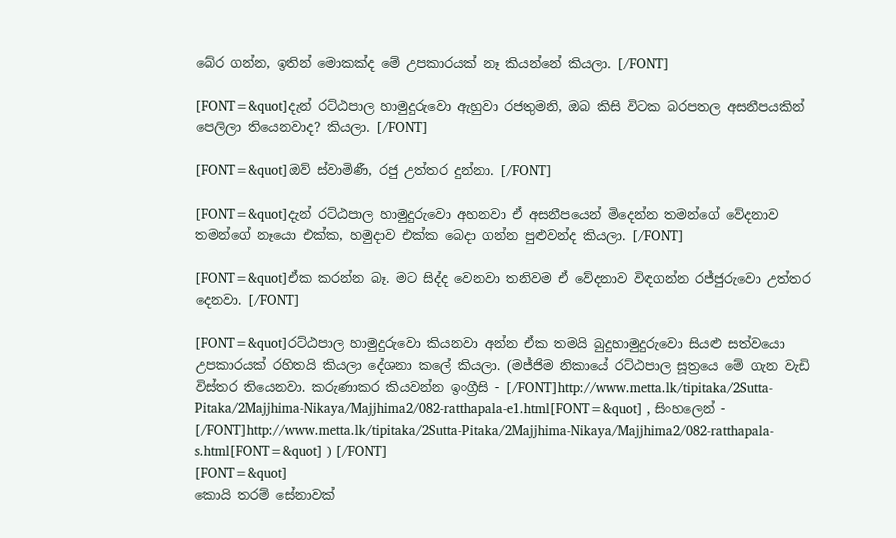බේර ගන්න, ඉතින් මොකක්ද මේ උපකාරයක් නෑ කියන්නේ කියලා. [/FONT]

[FONT=&quot]දැන් රට්ඨපාල හාමුදුරුවො ඇහුවා රජතුමනි, ඔබ කිසි විටක බරපතල අසනීපයකින් පෙලිලා තියෙනවාද? කියලා. [/FONT]

[FONT=&quot]ඔව් ස්වාමිණී, රජු උත්තර දුන්නා. [/FONT]

[FONT=&quot]දැන් රට්ඨපාල හාමුදුරුවො අහනවා ඒ අසනීපයෙන් මිදෙන්න තමන්ගේ වේදනාව තමන්ගේ නෑයො එක්ක, හමුදාව එක්ක බෙදා ගන්න පුළුවන්ද කියලා. [/FONT]

[FONT=&quot]ඒක කරන්න බෑ. මට සිද්ද වෙනවා තනිවම ඒ වේදනාව විඳගන්න රජ්ජුරුවො උත්තර දෙනවා. [/FONT]

[FONT=&quot]රට්ඨපාල හාමුදුරුවො කියනවා අන්න ඒක තමයි බුදුහාමුදුරුවො සියළු සත්වයො උපකාරයක් රහිතයි කියලා දේශනා ‍කලේ කියලා. (මජ්ජිම නිකායේ රට්ඨපාල සූත්‍රයෙ මේ ගැන වැඩි විස්තර තියෙනවා. කරුණාකර කියවන්න ඉංග්‍රීසි - [/FONT]http://www.metta.lk/tipitaka/2Sutta-Pitaka/2Majjhima-Nikaya/Majjhima2/082-ratthapala-e1.html[FONT=&quot] , සිංහලෙන් - [/FONT]http://www.metta.lk/tipitaka/2Sutta-Pitaka/2Majjhima-Nikaya/Majjhima2/082-ratthapala-s.html[FONT=&quot] ) [/FONT]
[FONT=&quot]
කොයි තරම් සේනාවක්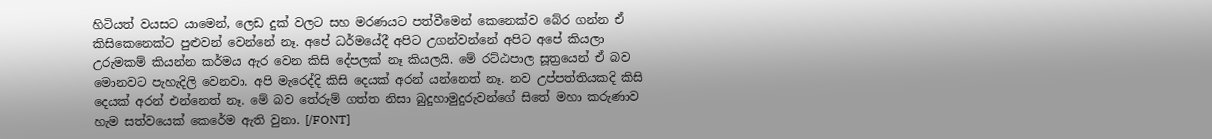හිටියත් වයසට යාමෙන්, ලෙඩ දුක් වලට සහ මරණයට පත්වීමෙන් කෙනෙක්ව බේර ගන්න ඒ කිසිකෙනෙක්ට පුළුවන් වෙන්නේ නෑ. අපේ ධර්මයේදී අපිට උගන්වන්නේ අපිට අපේ කියලා උරුමකම් කියන්න කර්මය ඇර වෙන කිසි දේපලක් නෑ කියලයි. මේ රට්ඨපාල සූත්‍රයෙන් ඒ බව මොනවට පැහැදිලි වෙනවා. අපි මැරෙද්දි කිසි දෙයක් අරන් යන්නෙත් නෑ. නව උප්පත්තියකදි කිසි දෙයක් අරන් එන්නෙත් නෑ. මේ බව තේරුම් ගත්ත නිසා බුදුහාමුදුරුවන්ගේ සිතේ මහා කරුණාව හැම සත්වයෙක් කෙරේම ඇති වුනා. [/FONT]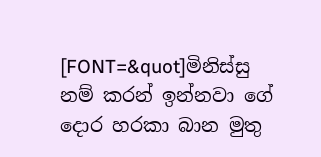[FONT=&quot]මිනිස්සු නම් කරන් ඉන්නවා ගේ දොර හරකා බාන මුතු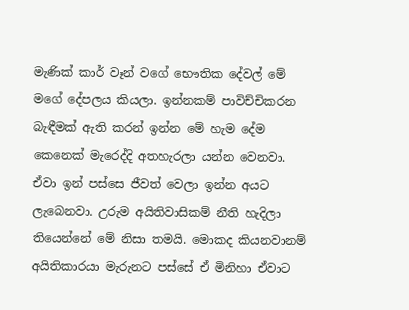මැණික් කාර් වෑන් වගේ භෞතික දේවල් මේ මගේ දේපලය කියලා. ඉන්නකම් පාවිච්චිකරන බැඳීමක් ඇති කරන් ඉන්න මේ හැම දේම කෙනෙක් මැරෙද්දි අතහැරලා යන්න වෙනවා. ඒවා ඉන් පස්සෙ ජීවත් වෙලා ඉන්න අයට ලැබෙනවා. උරුම අයිතිවාසිකම් නීති හැදිලා තියෙන්නේ මේ නිසා තමයි. මොකද කියනවානම් අයිතිකාරයා මැරුනට පස්සේ ඒ මිනිහා ඒවාට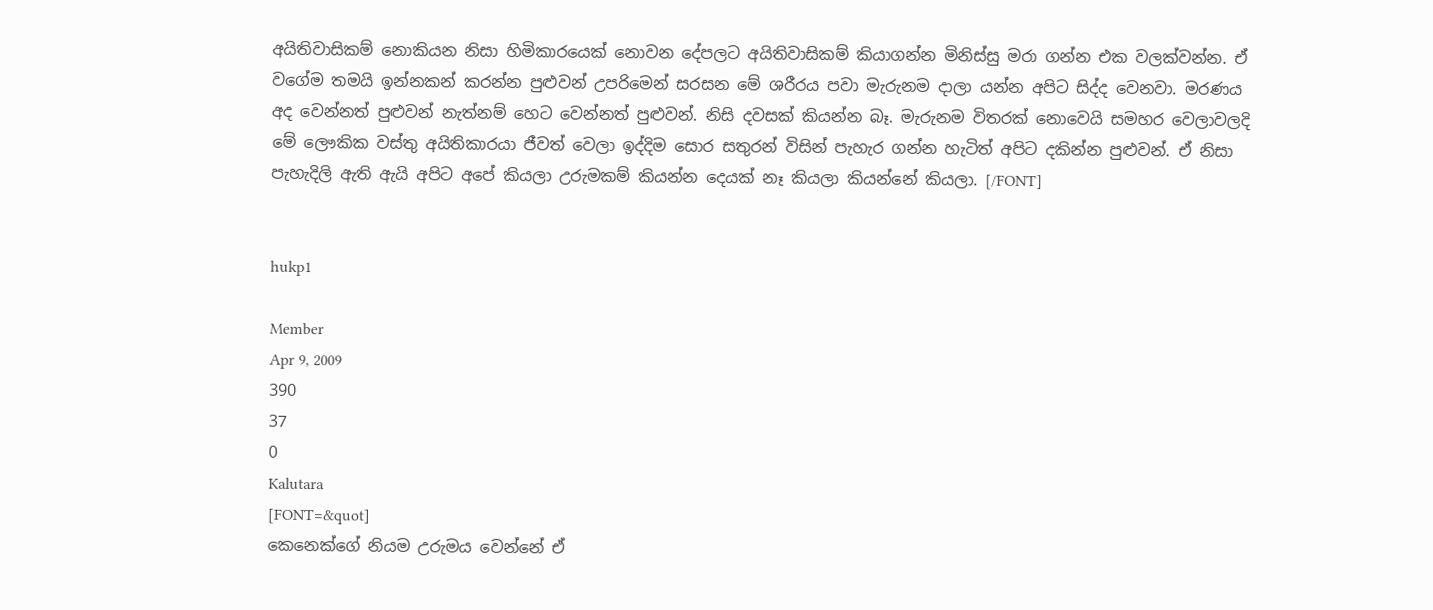අයිතිවාසිකම් නොකියන නිසා හිමිකාරයෙක් නොවන දේපලට අයිතිවාසිකම් කියාගන්න මිනිස්සු මරා ගන්න එක වලක්වන්න. ඒ වගේම තමයි ඉන්නකන් කරන්න පුළුවන් උපරිමෙන් සරසන මේ ශරීරය පවා මැරුනම දාලා යන්න අපිට සිද්ද වෙනවා. මරණය අද වෙන්නත් පුළුවන් නැත්නම් හෙට වෙන්නත් පුළුවන්. නිසි ‍දවසක් කියන්න බෑ. මැරුනම විතරක් නොවෙයි සමහර වෙලාවලදි මේ ලෞකික වස්තු අයිතිකාරයා ජීවත් වෙලා ඉද්දිම සොර සතුරන් විසින් පැහැර ගන්න හැටිත් අපිට දකින්න පුළුවන්. ඒ නිසා පැහැදිලි ඇති ඇයි අපිට අපේ කියලා උරුමකම් කියන්න දෙයක් නෑ කියලා කියන්නේ කියලා. [/FONT]


hukp1

Member
Apr 9, 2009
390
37
0
Kalutara
[FONT=&quot]
කෙනෙක්ගේ නියම උරුමය වෙන්නේ ඒ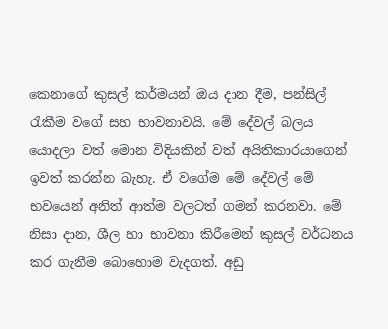කෙනාගේ කුසල් කර්මයන් ඔය දාන දීම, පන්සිල් රැකීම වගේ සහ භාවනාවයි. මේ දේවල් බලය යොදලා වත් මොන විදියකින් වත් අයිතිකාරයාගෙන් ඉවත් කරන්න බැහැ. ඒ වගේම මේ දේවල් මේ භවයෙන් අනිත් ආත්ම වලටත් ගමන් කරනවා. මේ නිසා දාන, ශීල හා භාවනා කිරීමෙන් කුසල් වර්ධනය කර ගැනීම ‍බොහොම වැදගත්. අඩු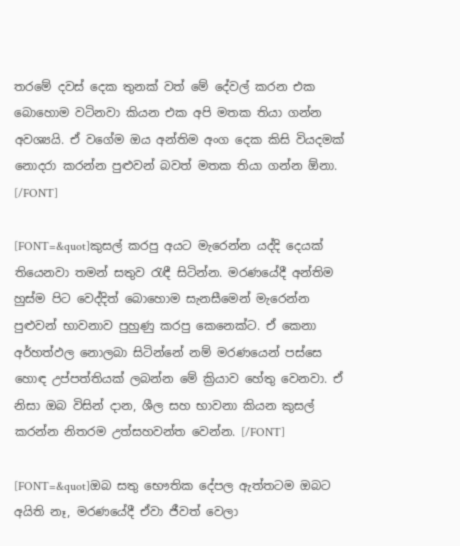තරමේ දවස් දෙක තුනක් වත් මේ දේවල් කරන එක බොහොම වටිනවා කියන එක අපි මතක තියා ගන්න අවශ්‍යයි. ඒ ව‍ගේම ඔය අන්තිම ‍අංග දෙක කිසි වියදමක් නොදරා කරන්න පුළුවන් බවත් මතක තියා ගන්න ඕනා.
[/FONT]

[FONT=&quot]කුසල් කරපු අයට මැරෙන්න යද්දි දෙයක් තියෙනවා තමන් සතුව රැඳී සිටින්න. මරණයේදී අන්තිම හුස්ම පිට වෙද්දිත් බොහොම සැනසීමෙන් මැරෙන්න පුළුවන් භාවනාව පුහුණු කරපු කෙනෙක්ට. ඒ කෙනා අර්හත්ඵල නොලබා සිටින්නේ නම් මරණයෙන් පස්සෙ හොඳ උප්පත්තියක් ලබන්න මේ ක්‍රියාව හේතු වෙනවා. ඒ නිසා ඔබ විසින් දාන, ශීල සහ භාවනා කියන කුසල් කරන්න නිතරම උත්සහවන්ත වෙන්න. [/FONT]

[FONT=&quot]ඔබ සතු භෞතික දේපල ඇත්තටම ඔබ‍ට අයිති නෑ, මරණයේදී ඒවා ජීවත් වෙලා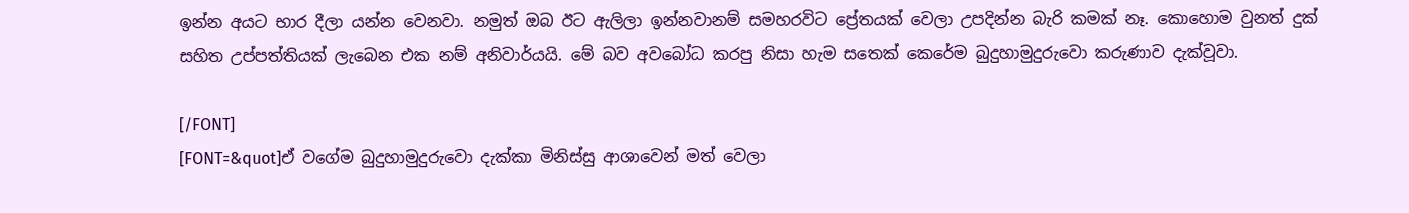ඉන්න අයට භාර දීලා යන්න වෙනවා. නමුත් ඔබ ඊට ඇලිලා ඉන්නවානම් සමහරවිට ප්‍රේතයක් වෙලා උපදින්න බැරි කමක් නෑ. කොහොම වුනත් දුක් සහිත උප්පත්තියක් ලැබෙන එක නම් අනිවාර්යයි. මේ බව අවබෝධ කරපු නිසා හැම සතෙක් කෙරේම බුදුහාමුදුරුවො කරුණාව දැක්වූවා.

[/FONT]
[FONT=&quot]ඒ වගේම බුදුහාමුදුරුවො දැක්කා මිනිස්සු ආශාවෙන් මත් වෙලා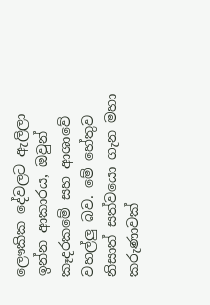ලෞකික දේවලට ඇලිලා ඉන්න ආකාරය, ඔවුන් කෑදරකමේ සහ ආශාවේ වහල්ලු බව. මේ හේතුව නිසාත් සත්වයො ගැන මහා කරුණාවක්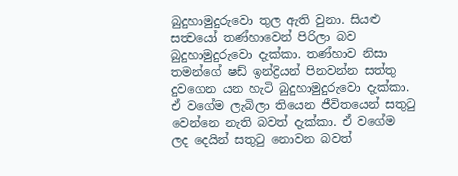බුදුහාමුදුරුවො තුල ඇති වුනා. සියළු සත්‍වයෝ තණ්හාවෙන් පිරිලා බව බුදුහාමුදුරුවො දැක්කා. තණ්හාව නිසා තමන්ගේ ෂඩ් ඉන්ද්‍රියන් පිනවන්න සත්තු දුවගෙන යන හැටි බුදුහාමුදුරුවො දැක්කා. ඒ වගේම ලැබිලා තියෙන ජීවිතයෙන් සතුටු වෙන්නෙ නැති බවත් දැක්කා. ඒ වගේම ලද දෙයින් සතුටු නොවන බවත්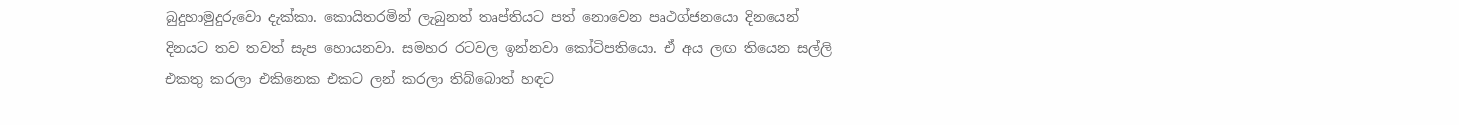බුදුහාමුදුරුවො දැක්කා. කොයිතරමින් ලැබුනත් තෘප්තියට පත් නොවෙන පෘථග්ජනයො දිනයෙන් දිනයට තව තවත් සැප හොයනවා. සමහර රටවල ඉන්නවා කෝටිපතියො. ඒ අය ලඟ තියෙන සල්ලි එකතු කරලා එකිනෙක එකට ලන් කරලා තිබ්බොත් හඳට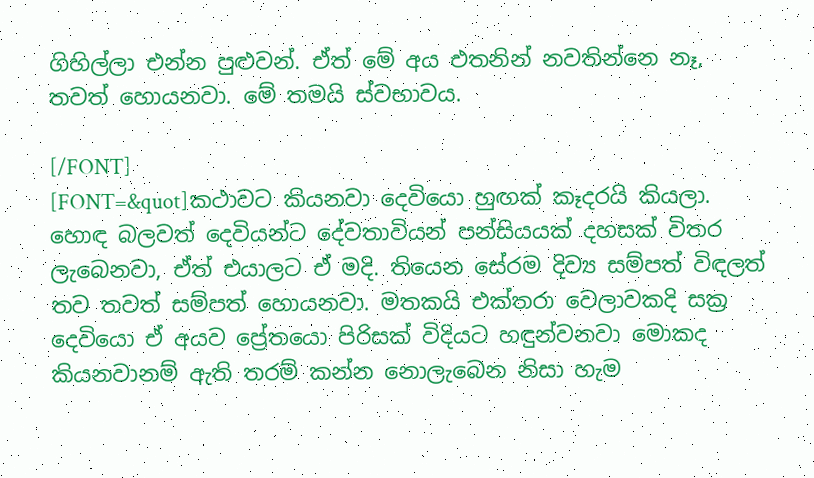ගිහිල්ලා එන්න පුළුවන්. ඒත් මේ අය එතනින් නවතින්නෙ නෑ, තවත් හොයනවා. මේ තමයි ස්වභාවය.

[/FONT]
[FONT=&quot]කථාවට කියනවා දෙවියො හුඟක් කෑදරයි කියලා. හොඳ බලවත් දෙවියන්ට දේවතාවියන් පන්සියයක් දහසක් විතර ලැබෙනවා, ඒත් එයාලට ඒ මදි. තියෙන සේරම දිව්‍ය සම්පත් විඳලත් තව තවත් සම්පත් හොයනවා. මතකයි එක්තරා වෙලාවකදි සක්‍ර දෙවියො ඒ අයව ප්‍රේතයො පිරිසක් විදියට හඳුන්වනවා‍ මොකද කියනවානම් ඇති තරම් කන්න නොලැබෙන නිසා හැම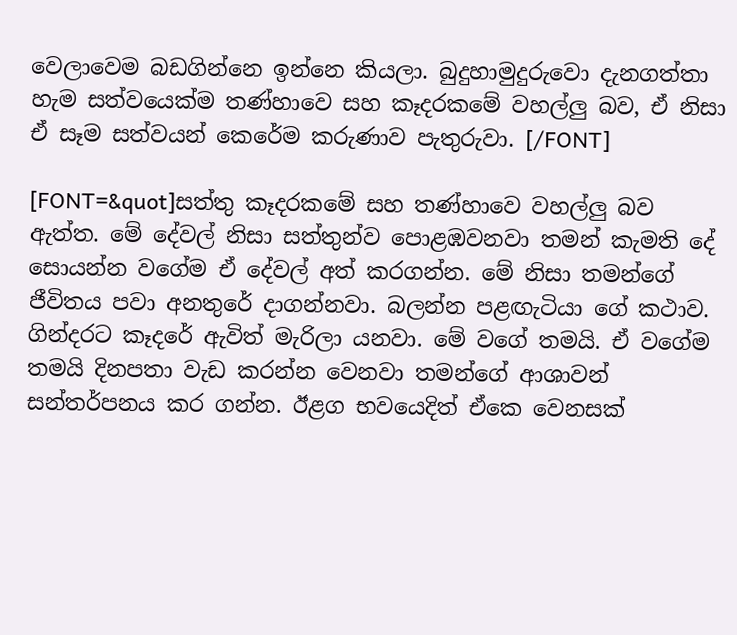වෙලාවෙම බඩගින්නෙ ඉන්නෙ කියලා. බුදුහාමුදුරුවො දැනගත්තා හැම සත්වයෙක්ම තණ්හාවෙ සහ කෑදරකමේ වහල්ලු බව, ඒ නිසා ඒ සෑම සත්වයන් කෙරේම කරුණාව පැතුරුවා. [/FONT]

[FONT=&quot]සත්තු කෑදරකමේ සහ තණ්හාවෙ වහල්ලු බව ඇත්ත. මේ දේවල් නිසා සත්තුන්ව පොළඹවනවා තමන් කැමති දේ සොයන්න වගේම ඒ දේවල් අත් කරගන්න. මේ නිසා තමන්ගේ ජීවිතය පවා අනතුරේ දාගන්නවා. බලන්න පළඟැටියා ගේ කථාව. ගින්දරට කෑදරේ ඇවිත් මැරිලා යනවා. මේ වගේ තමයි. ඒ වගේම තමයි දිනපතා වැඩ කරන්න වෙනවා තමන්ගේ ආශාවන් සන්තර්පනය කර ගන්න. ඊළග භවයෙදිත් ඒකෙ වෙනසක්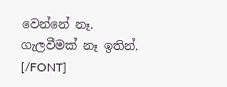වෙන්නේ නෑ. ගැලවීමක් නෑ ඉතින්. [/FONT]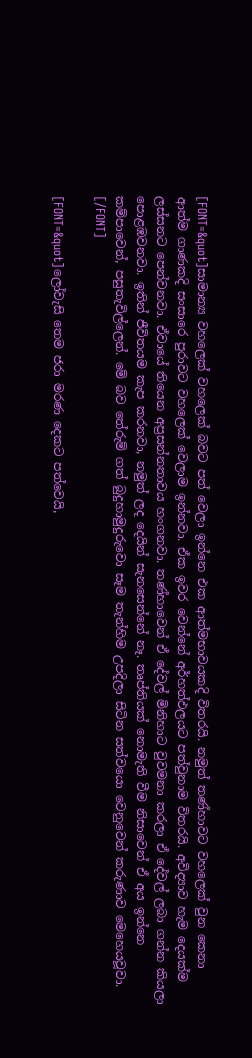[FONT=&quot]සාමාන්‍ය වහලෙක් වහලෙක් බවට පත් වෙලා ඉන්නෙ එක ආත්මභාවයකදි විතරයි. නමුත් තණ්හාවට වහලෙක් වුන කෙනා ආත්ම ගාණකදි සංසාරෙ පුරාවට වහලෙක් වෙලාම ඉන්නවා. ඒක ඉවර වෙන්නේ අර්හත්ඵලයට පත්වුනාම විතරයි. අවිද්‍යාව හැම දෙයක්ම ලස්සනට පෙන්වනවා. ඒවායේ තියෙන අප්‍රසන්නතාවය හංගනවා. තණ්හාවෙන් ඒ දේවල් මිනිහාට වුවමනා කරලා ඒ දේවල් ලබා ගන්න කියලා පොළඹවනවා. ඉතින් ජීවිතයම කැප කරනවා, නමුත් ලද දෙයින් සැනසෙන්නේ නෑ. තෘප්තියක් නොමැති වීම නිසාවෙන් ඒ අය ඉන්නෙ කම්පාවෙන්, පසුතැවිල්ලෙන්. මේ බව තේරුම් ගත් බුදුහාමුදුරුවො සෑම තැන්හිම උපදිලා සිටින සත්වයො වෙනුවෙන් කරුණාව මෙහෙයවූවා. [/FONT]

[FONT=&quot]ලෝවැසි තෙම ජරා මරණ දෙකට පත්වෙයි,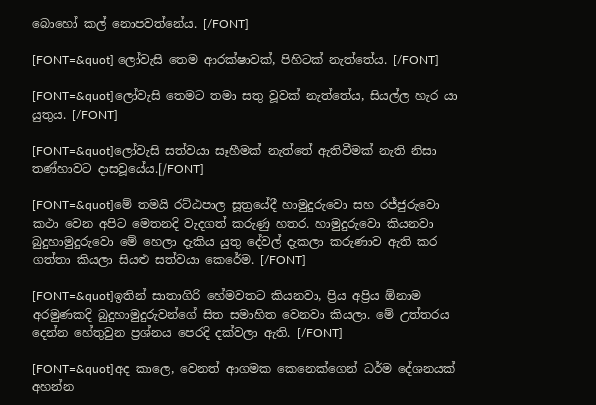බොහෝ කල් නොපවත්නේය. [/FONT]

[FONT=&quot] ලෝවැසි තෙම ආරක්ෂාවක්, පිහිටක් නැත්තේය. [/FONT]

[FONT=&quot]ලෝවැසි තෙමට තමා සතු වූවක් නැත්තේය, සියල්ල හැර යා යුතුය. [/FONT]

[FONT=&quot]ලෝවැසි සත්වයා සෑහීමක් නැත්තේ ඇතිවීමක් නැති නිසා තණ්හාවට දාසවූයේය.[/FONT]

[FONT=&quot]මේ තමයි රට්ඨපාල සූත්‍රයේදී හාමුදුරුවො සහ රජ්ජුරුවො කථා වෙන අපිට මෙතනදි වැදගත් කරුණු හතර. හාමුදුරුවො කියනවා බුදුහාමුදුරුවො මේ හෙලා දැකිය යුතු දේවල් දැකලා කරුණාව ඇති කර ගත්තා කියලා සියළු සත්වයා කෙරේම. [/FONT]

[FONT=&quot]ඉතින් සාතාගිරි හේමවතට කියනවා, ප්‍රිය අප්‍රිය ඕනාම අරමුණකදි බුදුහාමුදුරු‍වන්ගේ සිත සමාහිත වෙනවා කියලා. මේ උත්තරය දෙන්න හේතුවුන ප්‍රශ්නය පෙරදි දක්වලා ඇති. [/FONT]

[FONT=&quot]අද කාලෙ, වෙනත් ආගමක කෙනෙක්ගෙන් ධර්ම දේශනයක් අහන්න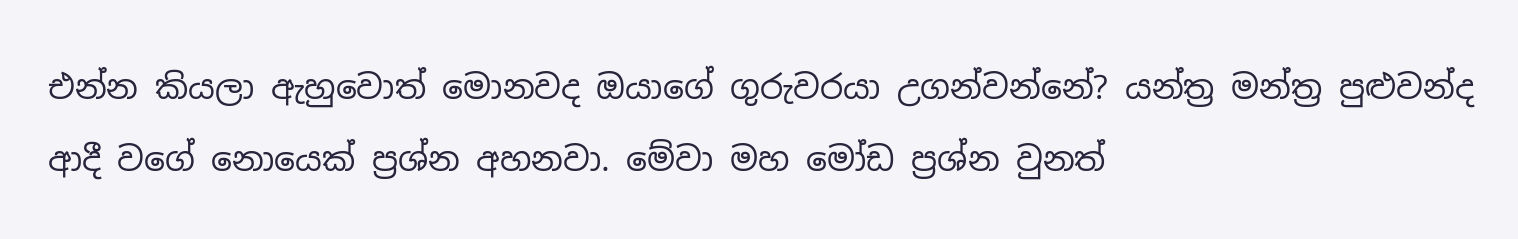එන්න කියලා ඇහුවොත් මොනවද ඔයාගේ ගුරුවරයා උගන්වන්නේ? යන්ත්‍ර මන්ත්‍ර පුළුවන්ද ආදී වගේ නොයෙක් ප්‍රශ්න අහනවා. මේවා මහ මෝඩ ප්‍රශ්න වුනත්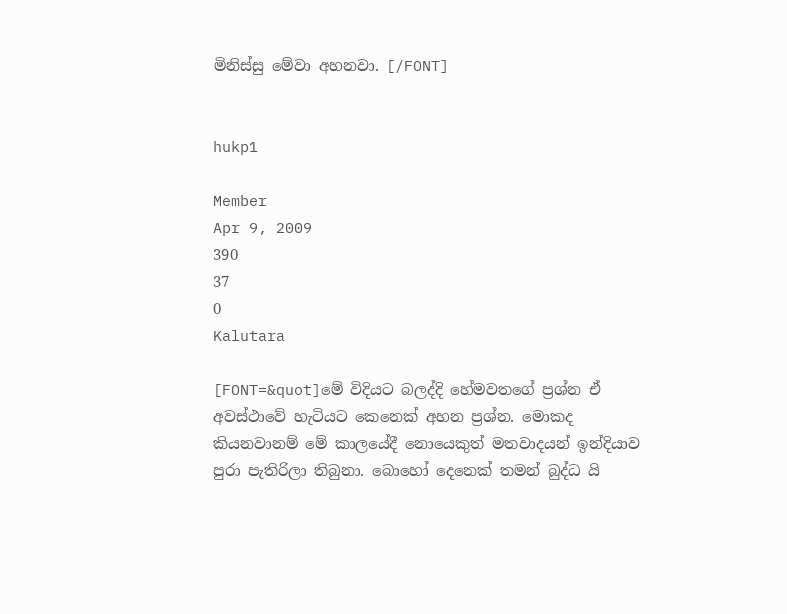මිනිස්සු මේවා අහනවා. [/FONT]


hukp1

Member
Apr 9, 2009
390
37
0
Kalutara

[FONT=&quot]මේ විදියට බලද්දි හේමවතගේ ප්‍රශ්න ඒ අවස්ථාවේ හැටියට කෙනෙක් අහන ප්‍රශ්න. මොකද කියනවානම් මේ කාලයේදී නොයෙකුත් මතවාදයන් ඉන්දියාව පුරා පැතිරිලා තිබුනා. බොහෝ දෙනෙක් තමන් බුද්ධ යි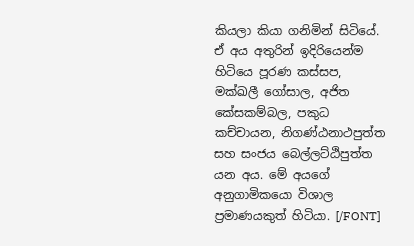කියලා කියා ගනිමින් සිටියේ. ඒ අය අතුරින් ඉදිරියෙන්ම හිටියෙ පූරණ කස්සප, මක්ඛලී ගෝසාල, අජිත කේසකම්බල, පකුධ කච්චායන, නිගණ්ඨනාථපුත්ත සහ සංජය බෙල්ලට්ඨිපුත්ත යන අය. මේ අයගේ අනුගාමිකයො විශාල ප්‍රමාණයකුත් හිටියා. [/FONT]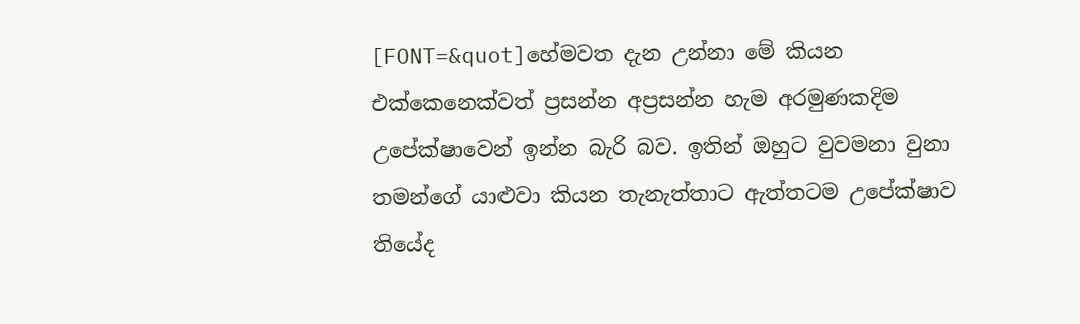[FONT=&quot]හේමවත දැන උන්නා මේ කියන එක්කෙනෙක්වත් ප්‍රසන්න අප්‍රසන්න හැම අරමුණකදිම උපේක්ෂාවෙන් ඉන්න බැරි බව. ඉතින් ඔහුට වුවමනා වුනා තමන්ගේ යාළුවා කියන තැනැත්තාට ඇත්තටම උපේක්ෂාව තියේද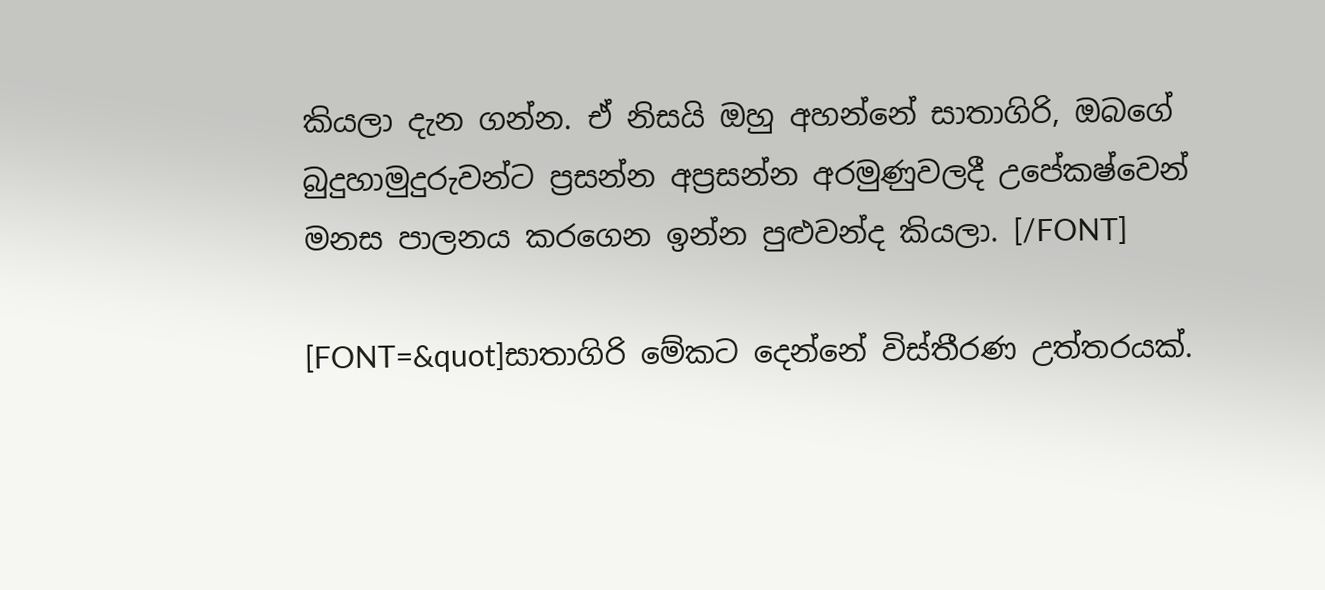කියලා දැන ගන්න. ඒ නිසයි ඔහු අහන්නේ සාතාගිරි, ඔබගේ බුදුහාමුදුරුවන්ට ප්‍රසන්න අප්‍රසන්න අරමුණුවලදී උපේකෂ්වෙන් මනස පාලනය කරගෙන ඉන්න පුළුවන්ද කියලා. [/FONT]

[FONT=&quot]සාතාගිරි මේකට දෙන්නේ විස්තීරණ උත්තරයක්.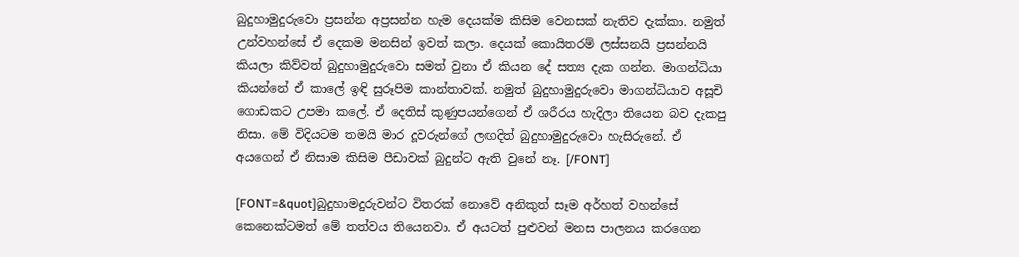බුදුහාමුදුරුවො ප්‍රසන්න අප්‍රසන්න හැම දෙයක්ම කිසිම වෙනසක් නැතිව දැක්කා. නමුත් උන්වහන්සේ ඒ දෙකම මනසින් ඉවත් කලා. දෙයක් කොයිතරම් ලස්සනයි ප්‍රසන්නයි කියලා කිව්වත් බුදුහාමුදුරු‍වො සමත් වුනා ඒ කියන දේ සත්‍ය දැක ගන්න. මාගන්ධියා කියන්නේ ඒ කාලේ ඉඳි සුරූපිම කාන්තාවක්. නමුත් බුදුහාමුදුරු‍වො මාගන්ධියාව අසූචි ගොඩකට උපමා කලේ. ඒ දෙතිස් කුණුපයන්ගෙන් ඒ ශරීරය හැදිලා තියෙන බව දැකපු නිසා. මේ විදියටම තමයි මාර දූවරුන්ගේ ලඟදිත් බුදුහාමුදුරුවො හැසිරුනේ. ඒ අයගෙන් ඒ නිසාම කිසිම පීඩාවක් බුදුන්ට ඇති වුනේ නෑ. [/FONT]

[FONT=&quot]බුදුහාමදුරුවන්ට විතරක් නොවේ අනිකුත් සෑම අර්හත් වහන්සේ කෙනෙක්ටමත් මේ තත්වය තියෙනවා. ඒ අයටත් පුළුවන් මනස පාලනය කරගෙන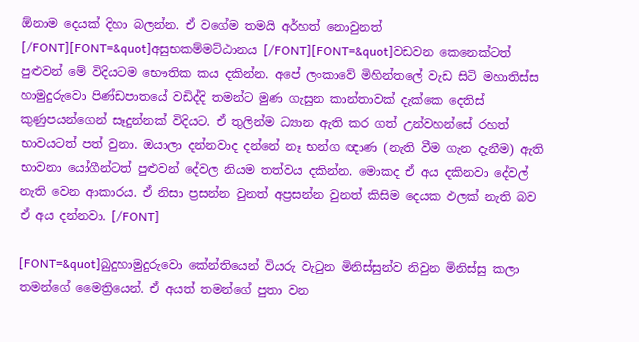ඕනාම දෙයක් දිහා බලන්න. ඒ වගේම තමයි අර්හත් නොවුනත් [/FONT][FONT=&quot]අසුභකම්මට්ඨානය [/FONT][FONT=&quot]වඩවන කෙනෙක්ටත් පුළුවන් මේ විදියටම භෞතික කය දකින්න. අපේ ලංකාවේ මිහින්තලේ වැඩ සිටි මහාතිස්ස හාමුදුරුවො පිණ්ඩපාතයේ වඩිද්දි තමන්ට මුණ ගැසුන කාන්තාවක් දැක්කෙ දෙතිස් කුණුපයන්ගෙන් සෑදුන්නක් විදියට. ඒ තුලින්ම ධ්‍යාන ඇති කර ගත් උන්වහන්සේ රහත් භාවයටත් පත් වුනා. ඔයාලා දන්නවාද දන්නේ නෑ භන්ග ඥාණ (නැති වීම ගැන දැනීම) ඇති භාවනා යෝගීන්ටත් පුළුවන් දේවල නියම තත්වය දකින්න. මොකද ඒ අය දකිනවා දේවල් නැති වෙන ආකාරය. ඒ නිසා ප්‍රසන්න වුනත් අප්‍රසන්න වුනත් කිසිම දෙයක ඵලක් නැති බව ඒ අය දන්නවා. [/FONT]

[FONT=&quot]බුදුහාමුදුරුවො කේන්තියෙන් වියරු වැටුන මිනිස්සුන්ව නිවුන මිනිස්සු කලා තමන්ගේ මෛත්‍රියෙන්. ඒ අයත් තමන්ගේ පුතා වන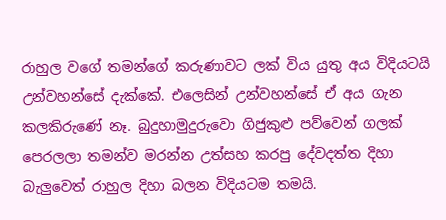රාහුල වගේ තමන්ගේ කරුණාවට ලක් විය යුතු අය විදියටයි උන්වහන්සේ දැක්කේ. එලෙසින් උන්වහන්සේ ඒ අය ගැන කලකිරුණේ නෑ. බුදුහාමුදුරුවො ගිජුකුළු පව්වෙන් ගලක් පෙරලලා තමන්ව මරන්න උත්සහ කරපු දේවදත්ත දිහා බැලුවෙත් රාහුල දිහා බලන විදියටම තමයි.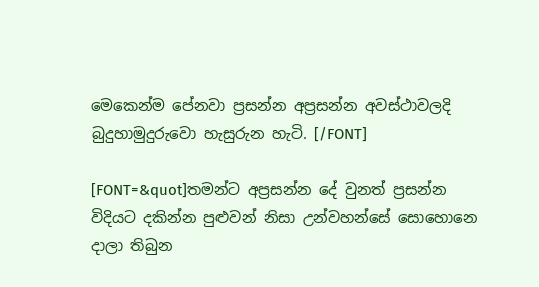මෙකෙන්ම පේනවා ප්‍රසන්න අප්‍රසන්න අවස්ථාවලදි බුදුහාමුදුරුවො හැසුරුන හැටි. [/FONT]

[FONT=&quot]තමන්ට අප්‍රසන්න දේ වුනත් ප්‍රසන්න විදියට දකින්න පුළුවන් නිසා උන්වහන්සේ සොහොනෙ දාලා තිබුන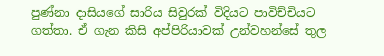පුණ්නා දාසියගේ සාරිය සිවුරක් විදියට පාවිච්චියට ගත්තා. ඒ ගැන කිසි අප්පිරියාවක් උන්වහන්සේ තුල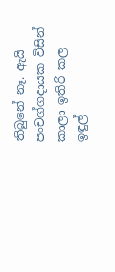තිබුනේ නෑ. ඇයි පංචග්ගදායක විසින් කාලා ඉතිරි කල ඉඳුල්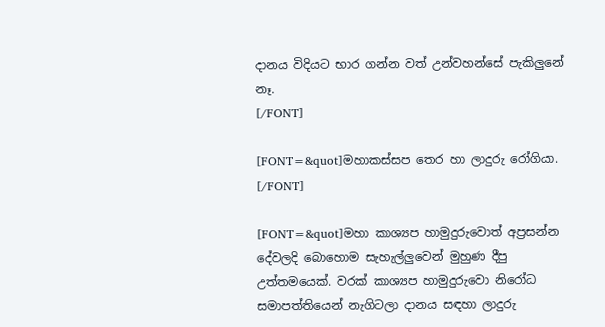දානය විදියට භාර ගන්න වත් උන්වහන්සේ පැකිලුනේ නෑ.
[/FONT]

[FONT=&quot]මහාකස්සප තෙර හා ලාදුරු රෝගියා. [/FONT]

[FONT=&quot]මහා කාශ්‍යප හාමුදුරුවොත් අප්‍රසන්න දේවලදි බො‍හොම සැහැල්ලුවෙන් මුහුණ දීපු උත්තමයෙක්. වරක් කාශ්‍යප හාමුදුරුවො නිරෝධ සමාපත්තියෙන් නැගිටලා දානය සඳහා ලාදුරු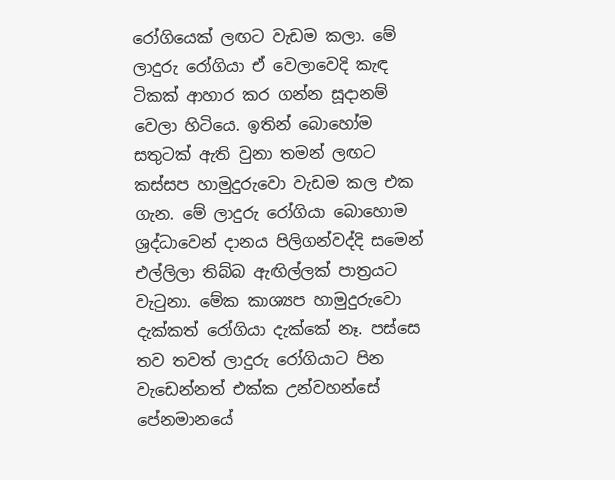රෝගියෙක් ලඟට වැඩම කලා. මේ ලාදුරු රෝගියා ඒ වෙලාවෙදි කැඳ ටිකක් ආහාර කර ගන්න සූදානම් වෙලා හිටියෙ. ඉතින් බො‍හෝම සතුටක් ඇති වුනා තමන් ලඟට කස්සප හාමුදුරුවො වැඩම කල එක ගැන. මේ ලාදුරු රෝගියා බොහොම ශ්‍රද්ධාවෙන් දානය පිලිගන්වද්දි සමෙන් එල්ලිලා තිබ්බ ඇඟිල්ලක් පාත්‍රයට වැටුනා. මේක කාශ්‍යප හාමුදුරුවො දැක්කත් රෝගියා දැක්කේ නෑ. පස්සෙ තව තවත් ලාදුරු රෝගියාට පින වැඩෙන්නත් එක්ක උන්වහන්සේ පේනමානයේ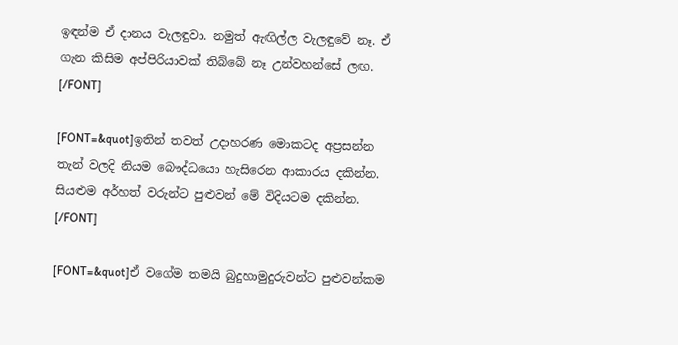ඉඳන්ම ඒ දානය වැලඳුවා. නමුත් ඇඟිල්ල වැලඳුවේ නෑ. ඒ ගැන කිසිම අප්‍පිරියාවක් තිබ්බේ නෑ උන්වහන්සේ ලඟ. [/FONT]

[FONT=&quot]ඉතින් තවත් උදාහරණ මොකටද අප්‍රසන්න තැන් වලදි නියම බෞද්ධයො හැසිරෙන ආකාරය දකින්න. සියළුම අර්හත් වරුන්ට පුළුවන් මේ විදියටම දකින්න. [/FONT]

[FONT=&quot]ඒ වගේම තමයි බුදුහාමුදුරුවන්ට පුළුවන්කම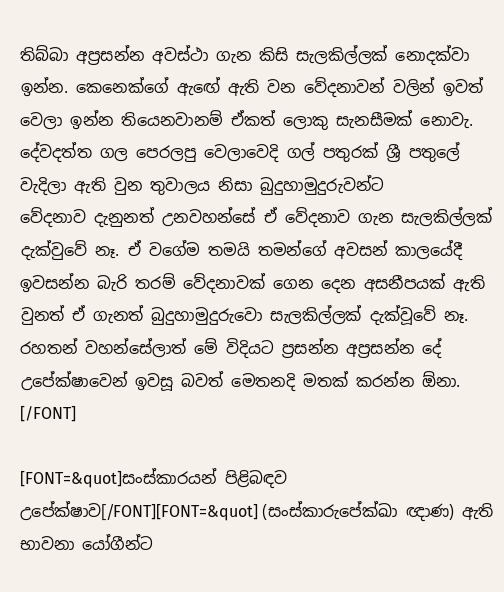තිබ්බා අප්‍රසන්න අවස්ථා ගැන කිසි සැලකිල්ලක් නොදක්වා ඉන්න. කෙනෙක්ගේ ඇ‍ඟේ ඇති වන වේදනාවන් වලින් ඉවත් වෙලා ඉන්න තියෙනවානම් ඒකත් ලොකු සැනසීමක් නොවැ. දේවදත්ත ගල පෙරලපු වෙලාවෙදි ගල් පතුරක් ශ්‍රී පතුලේ වැදිලා ඇති වුන තුවාලය නිසා බුදුහාමුදුරුවන්ට වේදනාව ‍දැනුනත් උනවහන්සේ ඒ වේදනාව ගැන සැලකිල්ලක් දැක්වුවේ නෑ. ඒ වගේම තමයි තමන්ගේ අවසන් කාලයේදී ඉවසන්න බැරි තරම් වේදනාවක් ගෙන දෙන අසනීපයක් ඇති වුනත් ඒ ගැනත් බුදුහාමුදුරුවො සැලකිල්ලක් දැක්වූවේ නෑ. රහතන් වහන්සේලාත් මේ විදියට ප්‍රසන්න අප්‍රසන්න දේ උපේක්ෂාවෙන් ඉවසූ බවත් මෙතනදි මතක් කරන්න ඕනා. [/FONT]

[FONT=&quot]සංස්කාරයන් පිළිබඳව උපේක්ෂාව[/FONT][FONT=&quot] (සංස්කාරුපේක්ඛා ඥාණ) ඇති භාවනා යෝගීන්ට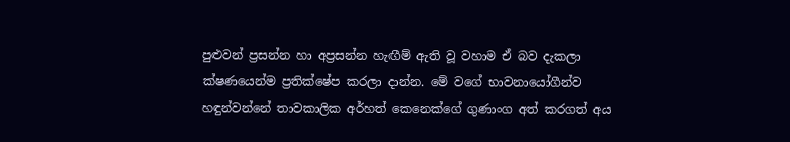පුළුවන් ප්‍රසන්න හා අප්‍රසන්න හැඟීම් ඇති වූ වහාම ඒ බව දැකලා ක්ෂණයෙන්ම ප්‍රතික්ෂේප කරලා දාන්න. මේ වගේ භාවනායෝගීන්ව හඳුන්වන්නේ තාවකාලික අර්හත් කෙනෙක්ගේ ගුණාංග අත් කරගත් අය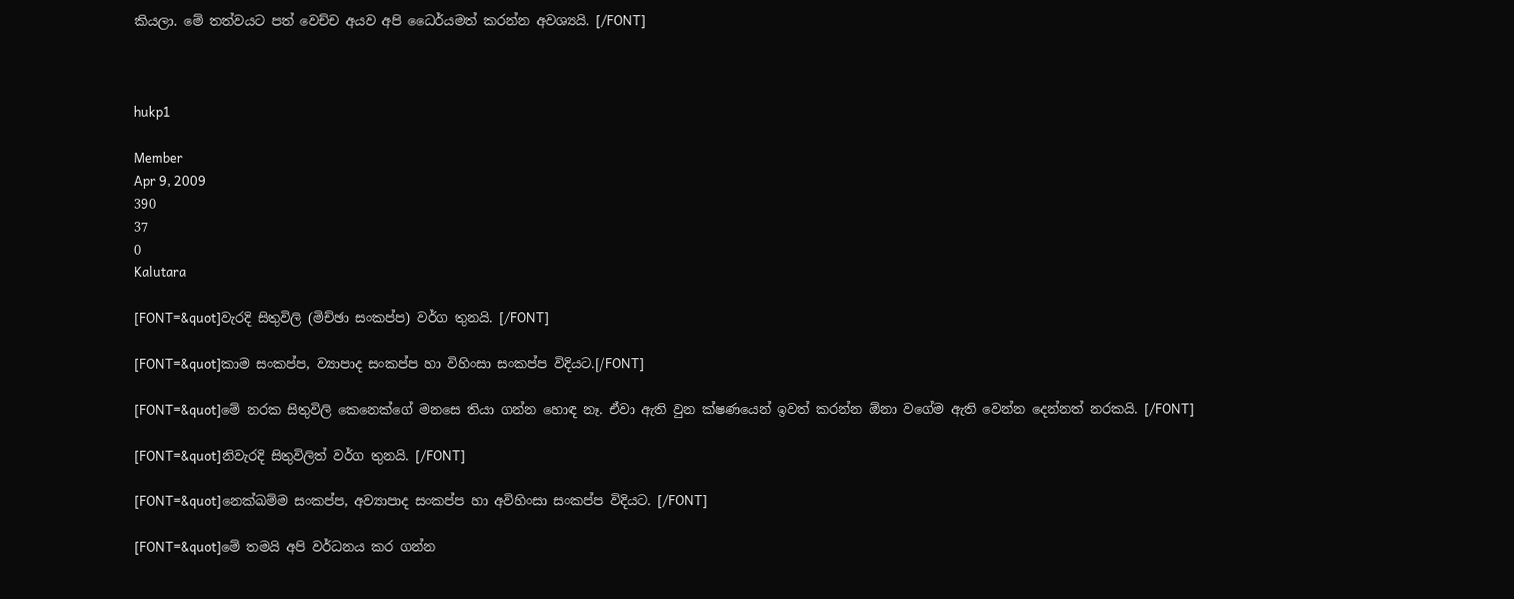කියලා. මේ තත්වයට පත් වෙච්ච අයව අපි ධෛර්යමත් කරන්න අවශ්‍යයි. [/FONT]



hukp1

Member
Apr 9, 2009
390
37
0
Kalutara

[FONT=&quot]වැරදි සිතුවිලි (මිච්ඡා සංකප්ප) වර්ග තුනයි. [/FONT]

[FONT=&quot]කාම සංකප්ප, ව්‍යාපාද සංකප්ප හා විහිංසා සංකප්ප විදියට.[/FONT]

[FONT=&quot]මේ නරක සිතුවිලි කෙනෙක්ගේ මනසෙ තියා ගන්න හොඳ නෑ. ඒවා ඇති වුන ක්ෂණයෙන් ඉවත් කරන්න ඕනා වගේම ඇති වෙන්න දෙන්නත් නරකයි. [/FONT]

[FONT=&quot]නිවැරදි සිතුවිලිත් වර්ග තුනයි. [/FONT]

[FONT=&quot]නෙක්ඛම්ම සංකප්ප, අව්‍යාපාද සංකප්ප හා අවිහිංසා සංකප්ප විදියට. [/FONT]

[FONT=&quot]මේ තමයි අපි වර්ධනය කර ගන්න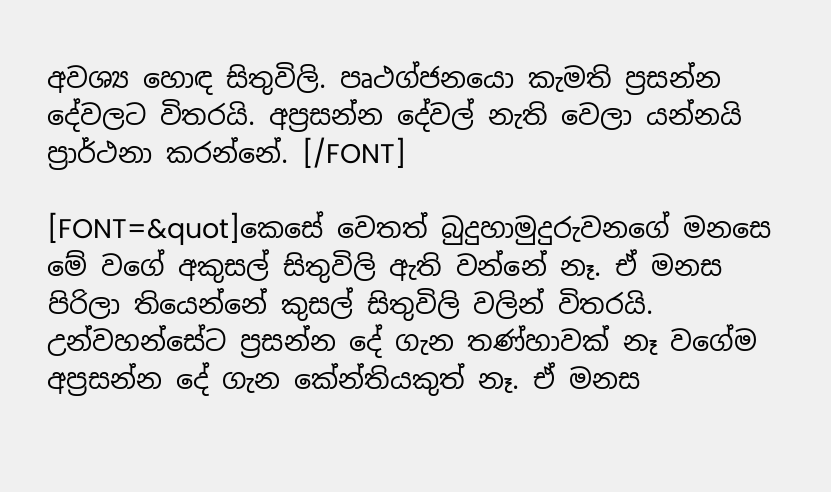අවශ්‍ය හොඳ සිතුවිලි. පෘථග්ජනයො කැමති ප්‍රසන්න දේවලට විතරයි. අප්‍රසන්න දේවල් නැති වෙලා යන්නයි ප්‍රාර්ථනා කරන්නේ. [/FONT]

[FONT=&quot]කෙසේ වෙතත් බුදුහාමුදුරුවනගේ මනසෙ මේ වගේ අකුසල් සිතුවිලි ඇති ව‍න්නේ නෑ. ඒ මනස පිරිලා තියෙන්නේ කුසල් සිතුවිලි වලින් විතරයි. උන්වහන්සේට ප්‍රසන්න දේ ගැන තණ්හාවක් නෑ වගේම අප්‍රසන්න දේ ගැන කේන්තියකුත් නෑ. ඒ මනස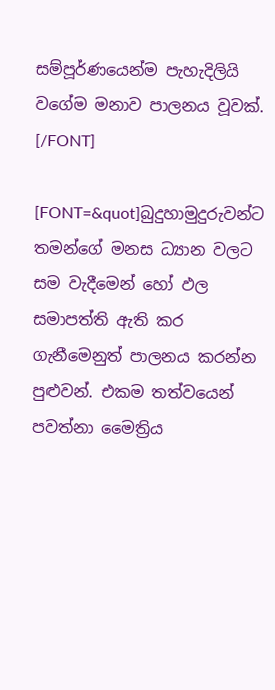සම්පූර්ණයෙන්ම පැහැදිලියි වගේම මනාව පාලනය වූවක්. [/FONT]

[FONT=&quot]බුදුහාමුදුරුවන්ට තමන්ගේ මනස ධ්‍යාන වලට සම වැදීමෙන් හෝ ඵල සමාපත්ති ඇති කර ගැනීමෙනුත් පාලනය කරන්න පුළුවන්. එකම තත්වයෙන් පවත්නා මෛත්‍රිය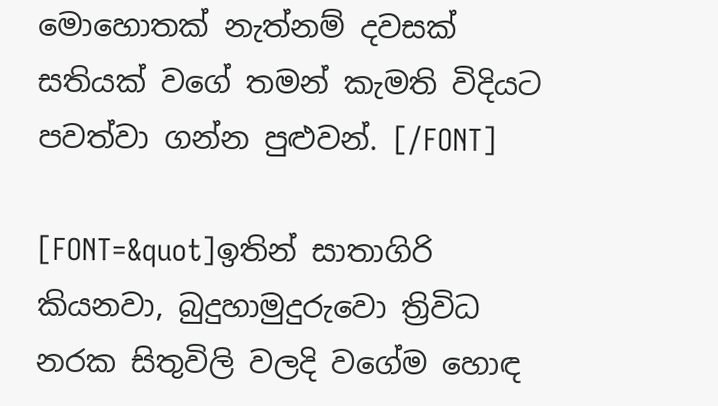මො‍හොතක් නැත්නම් දවසක් සතියක් වගේ තමන් කැමති විදියට පවත්වා ගන්න පුළුවන්. [/FONT]

[FONT=&quot]ඉතින් සාතාගිරි කියනවා, බුදුහාමුදුරුවො ත්‍රිවිධ නරක සිතුවිලි වලදි වගේම හොඳ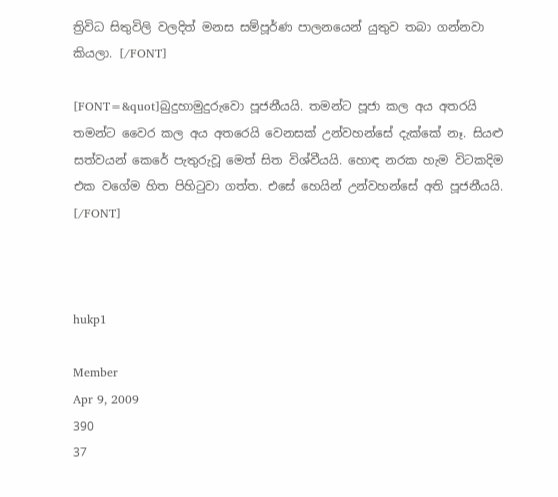ත්‍රිවිධ සිතුවිලි වලදිත් මනස සම්පූර්ණ පාලනයෙන් යුතුව තබා ගන්නවා කියලා. [/FONT]

[FONT=&quot]බුදුහාමුදුරුවො පූජනීයයි. තමන්ට පූජා කල අය අතරයි තමන්ට වෛර කල අය අතරෙයි වෙනසක් උන්වහන්සේ දැක්කේ නෑ. සියළු සත්වයන් කෙරේ පැතුරුවූ මෙත් සිත විශ්වීයයි. හොඳ නරක හැම විටකදිම එක ‍වගේම හිත පිහිටුවා ගත්ත. එසේ හෙයින් උන්වහන්සේ අති පූජනීයයි. [/FONT]



hukp1

Member
Apr 9, 2009
390
37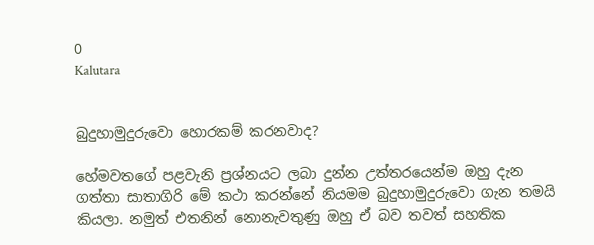0
Kalutara


බුදුහාමුදුරුවො හොරකම් කරනවාද?

හේමවතගේ පළවැනි ප්‍රශ්නයට ලබා දුන්න උත්තරයෙන්ම ඔහු දැන ගත්තා සාතාගිරි මේ කථා කරන්නේ නියමම බුදුහාමුදුරුවො ගැන තමයි කියලා. නමුත් එතනින් නොනැවතුණු ඔහු ඒ බව තවත් සහතික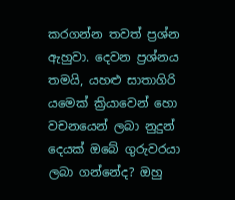කරගන්න තවත් ප්‍රශ්න ඇහුවා. දෙවන ප්‍රශ්නය තමයි, යහළු සාතාගිරි යමෙක් ක්‍රියාවෙන් හො වචනයෙන් ලබා නුදුන් දෙයක් ඔබේ ගුරුවරයා ලබා ගන්නේද? ඔහු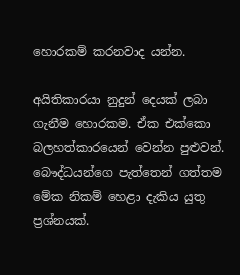හොරකම් කරනවාද යන්න.

අයිතිකාරයා නුදුන් දෙයක් ලබා ගැනීම හොරකම. ඒක එක්කො බලහත්කාරයෙන් වෙන්න පුළුවන්. බෞද්ධයන්ගෙ පැත්තෙන් ගත්තම මේක නිකම් හෙළා දැකිය යුතු ප්‍රශ්නයක්.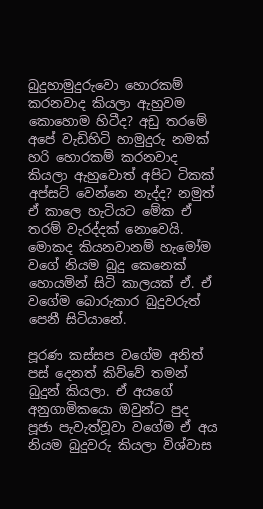බුදුහාමුදුරුවො හොරකම් කරනවාද කියලා ඇහු‍වම කොහොම හිටීද? අඩු තරමේ අපේ වැඩිහිටි හාමුදුරු නමක් හරි හොරකම් කරනවාද කියලා ඇහුවොත් අපිට ටිකක් අප්සට් වෙන්නෙ නැද්ද? නමුත් ඒ කාලෙ හැටියට මේක ඒ තරම් වැරද්දක් නොවෙයි. මොකද කියනවානම් හැමෝම වගේ නියම බුදු කෙනෙක් හොයමින් සිටි කාලයක් ඒ. ඒ වගේම බොරුකාර බුදුවරුත් පෙනී සිටියානේ.

පූරණ කස්සප වගේම අනිත් පස් දෙනත් කිව්වේ තමන් බුදුන් කියලා. ඒ අයගේ අනුගාමිකයො ඔවුන්ට පුද පූජා පැවැත්වූවා ‍වගේම ඒ අය නියම ‍බුදුවරු කියලා විශ්වාස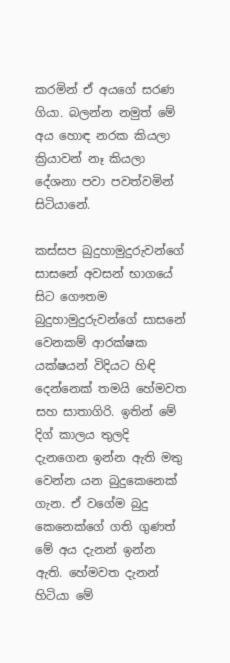කරමින් ඒ අයගේ සරණ ගියා. බලන්න නමුත් මේ අය හොඳ නරක කියලා ක්‍රියාවන් නෑ කියලා දේශනා පවා පවත්වමින් සිටියානේ.

කස්සප බුදුහාමුදුරුවන්ගේ සාසනේ අවසන් භාගයේ සිට ගෞතම බුදුහාමුදුරුවන්ගේ සාසනේ වෙනකම් ආරක්ෂක යක්ෂයන් විදියට හිඳි දෙන්නෙක් තමයි හේමවත සහ සාතාගිරි. ඉතින් මේ දිග් කාලය තුලදි දැනගෙන ඉන්න ඇති මතු වෙන්න යන බුදුකෙනෙක් ගැන. ඒ වගේම බුදු කෙනෙක්ගේ ගති ගුණත් මේ අය දැනන් ඉන්න ඇති. හේමවත දැනන් හිටියා මේ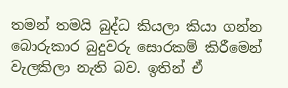තමන් තමයි බුද්ධ කියලා කියා ගන්න බොරුකාර බුදුවරු සොරකම් කිරීමෙන් වැලකිලා නැති බව. ඉතින් ඒ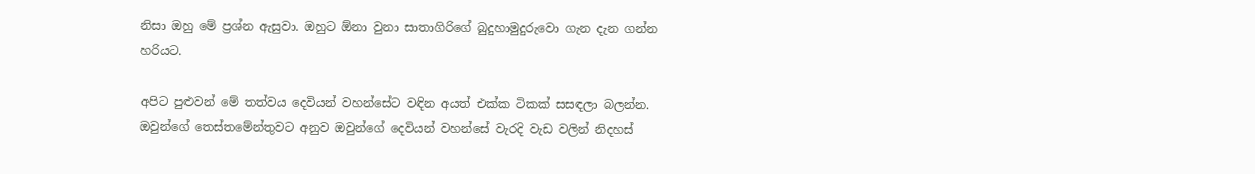නිසා ඔහු මේ ප්‍රශ්න ඇසුවා. ඔහු‍ට ඕනා වුනා සාතාගිරිගේ බුදුහාමුදුරුවො ගැන දැන ගන්න හරියට.

අපිට පුළුවන් මේ තත්වය දෙවියන් වහන්සේට වඳින අයත් එක්ක ටිකක් සසඳලා බලන්න. ඔවුන්ගේ තෙස්තමේන්තුවට අනුව ඔවුන්ගේ දෙවියන් වහන්සේ වැරදි වැඩ වලින් නිදහස්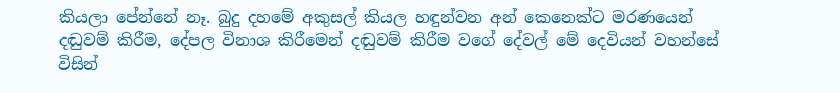කියලා පේන්නේ නෑ. බුදු දහමේ අකුසල් කියල හඳුන්වන අන් කෙනෙක්ට මරණයෙන් දඬුවම් කිරීම, දේපල විනාශ කිරීමෙන් දඬුවම් කිරීම වගේ දේවල් මේ දෙවියන් වහන්සේ විසින්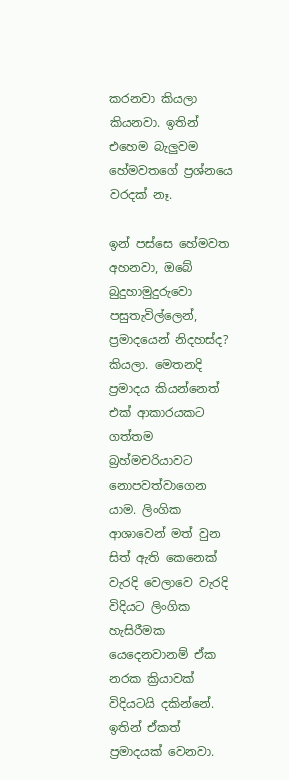කරනවා කියලා කියනවා. ඉතින් එහෙම බැලුවම හේමවතගේ ප්‍රශ්නයෙ වරදක් නෑ.

ඉන් පස්සෙ හේමවත අහනවා, ඔබේ බුදුහාමුදුරුවො පසුතැවිල්ලෙන්, ප්‍රමාදයෙන් නිදහස්ද? කියලා. මෙතනදි ප්‍රමාදය කියන්නෙත් එක් ආකාරයකට ගත්තම බ්‍රහ්මචරියාවට නොපවත්වාගෙන යාම. ලිංගික ආශාවෙන් මත් වුන සිත් ඇති කෙනෙක් වැරදි වෙලාවෙ වැරදි විදියට ලිංගික හැසිරීමක යෙදෙනවානම් ඒක නරක ක්‍රියාවක් විදියටයි දකින්නේ. ඉතින් ඒකත් ප්‍රමාදයක් වෙනවා.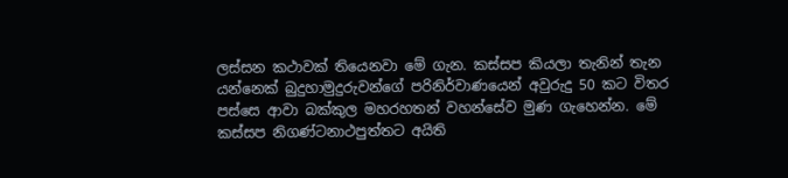ලස්සන කථාවක් තියෙනවා මේ ගැන. කස්සප කියලා තැනින් තැන යන්නෙක් බුදුහාමුදුරුවන්ගේ පරිනිර්වාණයෙන් අවුරුදු 50 කට විතර පස්සෙ ආවා බක්කුල මහරහතන් වහන්සේව මුණ ගැහෙන්න. මේ කස්සප නිගණ්ටනාථපුත්තට අයිති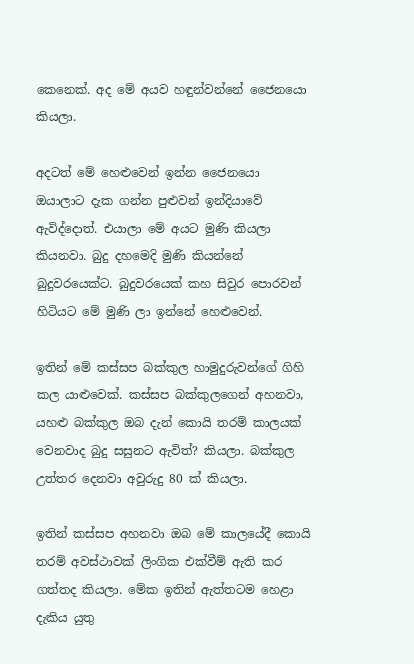කෙනෙක්. අද මේ අයව හඳුන්වන්නේ ජෛනයො කියලා.

අදටත් මේ හෙළුවෙන් ඉන්න ජෛනයො ඔයාලාට දැක ගන්න පුළුවන් ඉන්දියාවේ ඇවිද්දොත්. එයාලා මේ අයට මුණි කියලා කියනවා. බුදු දහමෙදි මුණි කියන්නේ බුදුවරයෙක්ට. බුදුවරයෙක් කහ සිවුර පො‍රවන් හිටියට මේ මුණි ලා ඉන්නේ හෙළුවෙන්.

ඉතින් මේ කස්සප බක්කුල හාමුදුරුවන්ගේ ගිහි කල යාළුවෙක්. කස්සප බක්කුලගෙන් අහනවා, යහළු බක්කුල ඔබ දැන් කොයි තරම් කාලයක් වෙනවාද බුදු සසුනට ඇවිත්? කියලා. බක්කුල උත්තර දෙනවා අවුරුදු 80 ක් කියලා.

ඉතින් කස්සප අහනවා ඔබ මේ කාලයේදී කොයි තරම් අවස්ථාවක් ලිංගික එක්වීම් ඇති කර ගත්තද කියලා. මේක ඉතින් ඇත්තටම හෙළා දැකිය යුතු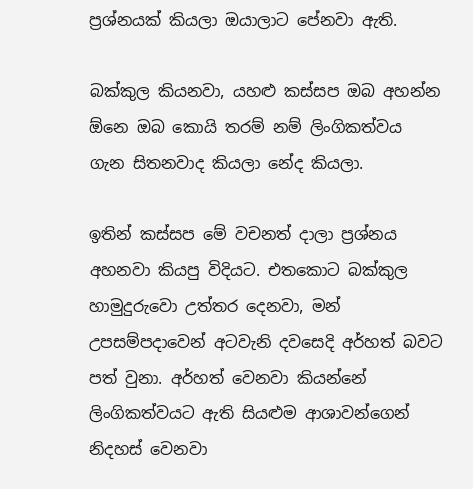ප්‍රශ්නයක් කියලා ඔයාලාට පේනවා ඇති.

බක්කුල කියනවා, යහළු කස්සප ඔබ අහන්න ඕනෙ ඔබ කොයි තරම් නම් ලිංගිකත්වය ගැන සිතනවාද කියලා නේද කියලා.

ඉතින් කස්සප මේ වචනත් දාලා ප්‍රශ්නය අහනවා කියපු විදියට. එ‍තකොට බක්කුල හාමුදුරුවො උත්තර දෙනවා, මන් උපසම්පදාවෙන් අටවැනි දවසෙදි අර්හත් බවට පත් වුනා. අර්හත් වෙනවා කියන්නේ ලිංගිකත්වයට ඇති සියළුම ආශාවන්ගෙන් නිදහස් වෙනවා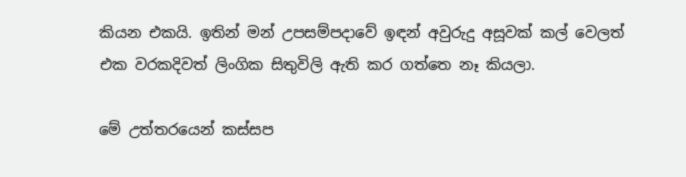කියන එකයි. ඉතින් මන් උපසම්පදාවේ ඉඳන් අවුරුදු අසූවක් කල් වෙලත් එක වරකදිවත් ලිංගික සිතුවිලි ඇති කර ගත්තෙ නෑ කියලා.

මේ උත්තරයෙන් කස්සප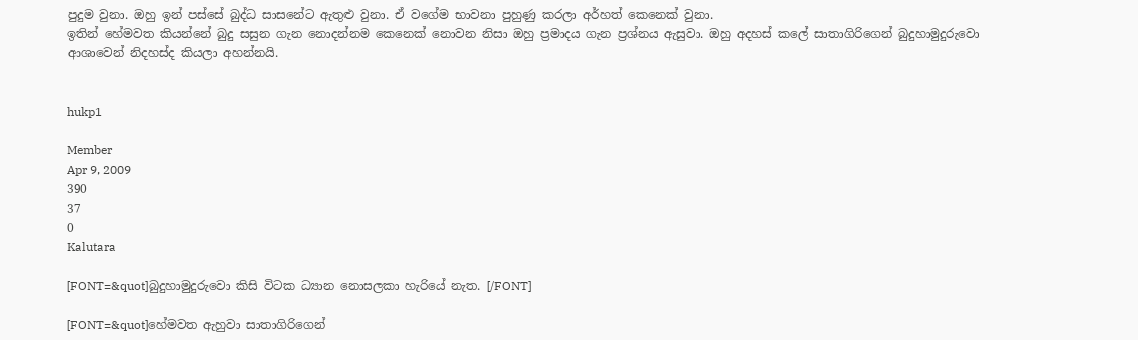පුදුම වුනා. ඔහු ඉන් පස්සේ බුද්ධ සාසනේට ඇතුළු වුනා. ඒ වගේම භාවනා පුහුණු කරලා අර්හත් කෙනෙක් වුනා.
ඉතින් හේමවත කියන්නේ බුදු සසුන ගැන නොදන්නම කෙනෙක් නොවන නිසා ඔහු ප්‍රමාදය ගැන ප්‍රශ්නය ඇසුවා. ඔහු අදහස් කලේ සාතාගිරිගෙන් බුදුහාමුදුරුවො ආශාවෙන් නිදහස්ද කියලා අහන්නයි.


hukp1

Member
Apr 9, 2009
390
37
0
Kalutara

[FONT=&quot]බුදුහාමුදුරුවො කිසි විටක ධ්‍යාන නොසලකා හැරියේ නැත. [/FONT]

[FONT=&quot]හේමවත ඇහුවා සාතාගිරිගෙන්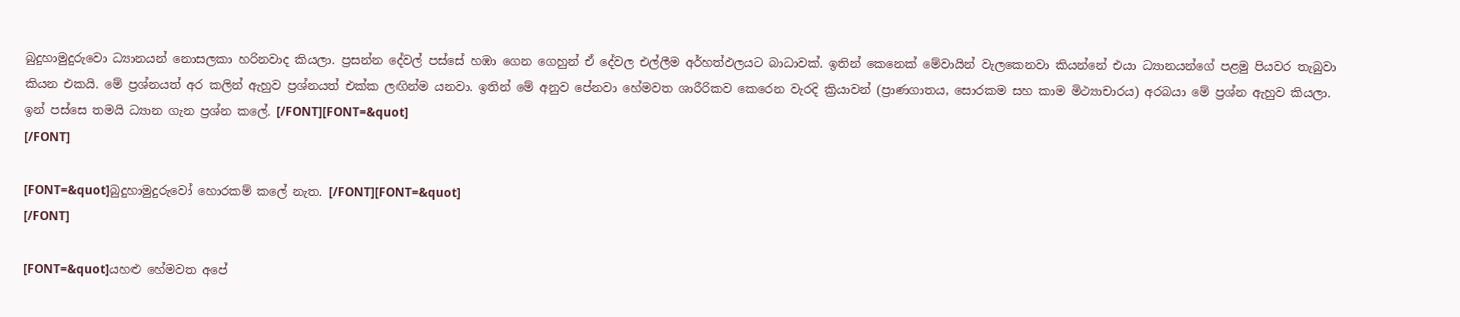බුදුහාමුදුරුවො ධ්‍යානයන් නොසලකා හරිනවාද කියලා. ප්‍රසන්න දේවල් පස්සේ හඹා ගෙන ගෙහුන් ඒ දේවල එල්ලීම අර්හත්ඵලයට බාධාවක්. ඉතින් කෙනෙක් මේවායින් වැලකෙනවා කියන්නේ එයා ධ්‍යානයන්ගේ පළමු පියවර තැබුවා කියන එකයි. මේ ප්‍රශ්නයත් අර කලින් ඇහුව ප්‍රශ්නයත් එක්ක ලඟින්ම යනවා. ඉතින් මේ අනුව ‍පේනවා හේමවත ශාරීරිකව කෙරෙන වැරදි ක්‍රියාවන් (ප්‍රාණගාතය, සොරකම සහ කාම මිථ්‍යාචාරය) අරබයා මේ ප්‍රශ්න ඇහුව කියලා. ඉන් පස්සෙ තමයි ධ්‍යාන ගැන ප්‍රශ්න කලේ. [/FONT][FONT=&quot]
[/FONT]

[FONT=&quot]බුදුහාමුදුරුවෝ හොරකම් කලේ නැත. [/FONT][FONT=&quot]
[/FONT]

[FONT=&quot]යහළු හේමවත අපේ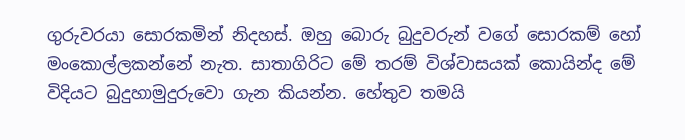ගුරුවරයා සොරකමින් නිදහස්. ඔහු බොරු බුදුවරුන් වගේ සොරකම් හෝ මංකොල්ලකන්නේ නැත. සාතාගිරිට මේ තරම් විශ්වාසයක් කොයින්ද මේ විදියට බුදුහාමුදුරුවො ගැන කියන්න. හේතුව තමයි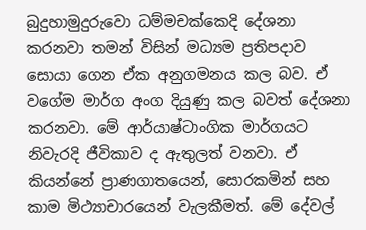බුදුහාමුදුරුවො ධම්මචක්කෙදි දේශනා කරනවා තමන් විසින් මධ්‍යම ප්‍රතිපදාව සොයා ගෙන ඒක අනුගමනය කල බව. ඒ වගේම මාර්ග අංග දියුණු කල බවත් දේශනා කරනවා. මේ ආර්යාෂ්ටාංගික මාර්ගයට නිවැරදි ජීවිකාව ද ඇතුලත් වනවා. ඒ කියන්නේ ප්‍රාණගාතයෙන්, සොරකමින් සහ කාම මිථ්‍යාචාරයෙන් වැලකීමත්. මේ දේවල්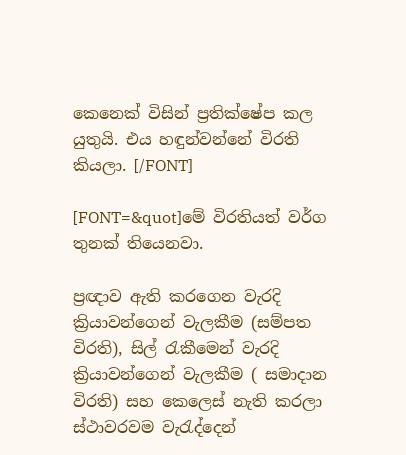කෙනෙක් විසින් ප්‍රතික්ෂේප කල යුතුයි. එය හඳුන්වන්නේ විරති කියලා. [/FONT]

[FONT=&quot]මේ විරතියත් වර්ග තුනක් තියෙනවා.

ප්‍රඥාව ඇති කරගෙන වැරදි ක්‍රියාවන්ගෙන් වැලකීම (සම්පත විරති), සිල් රැකීමෙන් වැරදි ක්‍රියාවන්ගෙන් වැලකීම ( සමාදාන විරති) සහ කෙලෙස් නැති කරලා ස්ථාවරවම වැරැද්දෙන්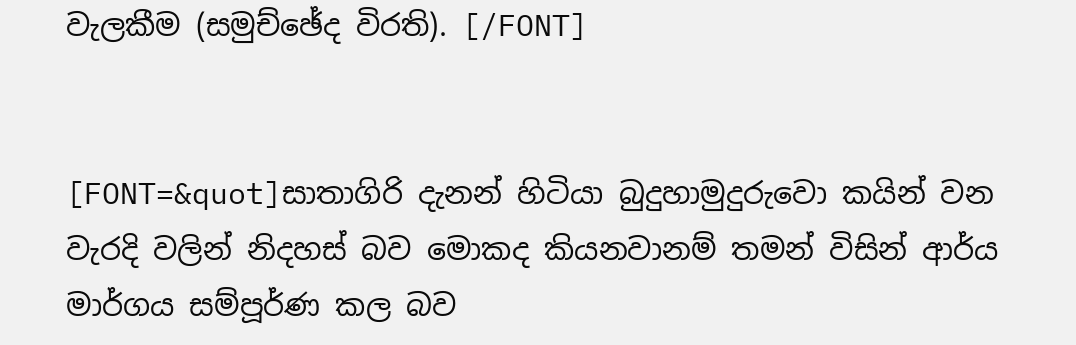වැලකීම (සමුච්ඡේද විරති). [/FONT]


[FONT=&quot]සාතාගිරි දැනන් හිටියා බුදුහාමුදුරුවො කයින් වන වැරදි වලින් නිදහස් බව මොකද කියනවානම් තමන් විසින් ආර්ය මාර්ගය සම්පූර්ණ කල බව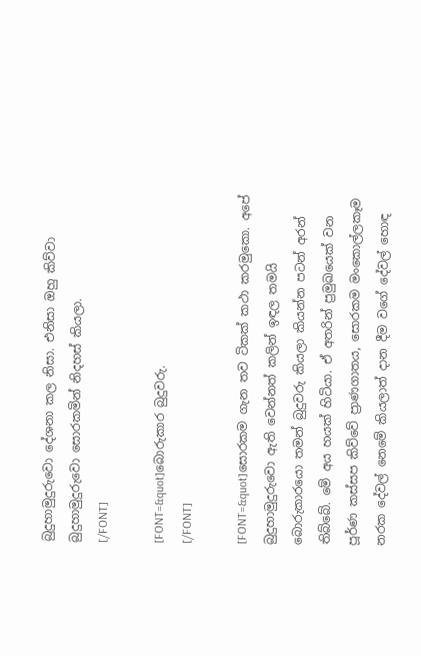බුදුහාමුදුරුවො දේශනා කල නිසා. එනිසා ඔහු කිව්වා බුදුහාමුදුරුවො සොරකමින් නිදහස් කියලා.
[/FONT]

[FONT=&quot]බොරුකාර බුදුවරු.
[/FONT]

[FONT=&quot]සොරකම ගැන තව ටිකක් කථා කරමුකො. අපේ බුදුහාමුදුරුවො ඇති වෙන්නත් කලින් ඉඳල තමයි බොරුකාරයො තමන් බුදුවරු කියලා කියන්න පටන් අරන් තිබ්බේ. මේ අය හයක් හිටියා. ඒ අතරින් ප්‍රමුඛයෙක් වන පූර්ණ කස්සප කිව්වේ ප්‍රාණගාතය, සොරකම මංකොල්ලකෑම නරක දේවල් නෙමේ කියලාත් දාන දීම වගේ දේවල් හොඳ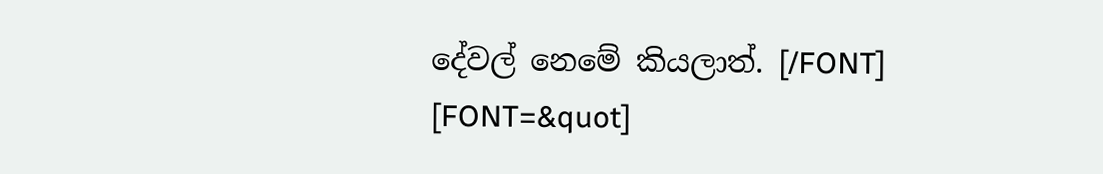දේවල් නෙමේ කියලාත්. [/FONT]
[FONT=&quot]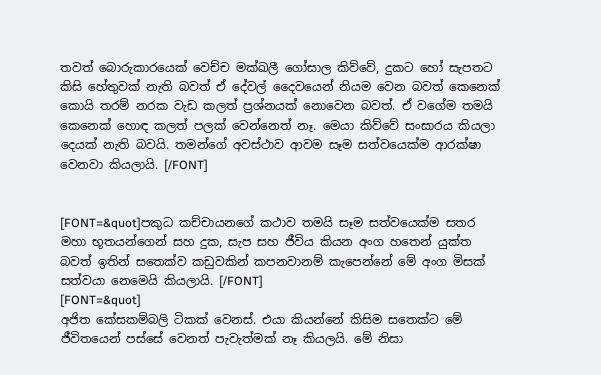තවත් බොරුකාරයෙක් වෙච්ච මක්ඛලී ගෝසාල කිව්වේ, දුකට හෝ සැපතට කිසි හේතුවක් නැති බවත් ඒ දේවල් දෛවයෙන් නියම වෙන බවත් කෙනෙක් කොයි තරම් නරක වැඩ කලත් ප්‍රශ්නයක් නොවෙන බවත්. ඒ වගේම තමයි කෙනෙක් හොඳ කලත් පලක් වෙන්නෙත් නෑ. මෙයා කිව්වේ සංසාරය කියලා දෙයක් නැති බවයි. තමන්ගේ අවස්ථාව ආවම සෑම සත්වයෙක්ම ආරක්ෂා වෙනවා කියලායි. [/FONT]


[FONT=&quot]පකුධ කච්චායනගේ කථාව තමයි සෑම සත්වයෙක්ම සතර මහා භූතයන්ගෙන් සහ දුක, සැප සහ ජීවිය කියන අංග හතෙන් යුක්ත බවත් ඉතින් සතෙක්ව කඩුවකින් කපනවානම් කැපෙන්නේ මේ අංග මිසක් සත්වයා නෙමෙයි කියලායි. [/FONT]
[FONT=&quot]
අජිත කේසකම්බලි ටිකක් වෙනස්. එයා කියන්නේ කිසිම සතෙක්ට මේ ජීවිතයෙන් පස්සේ වෙනත් පැවැත්මක් නෑ කියලයි. මේ නිසා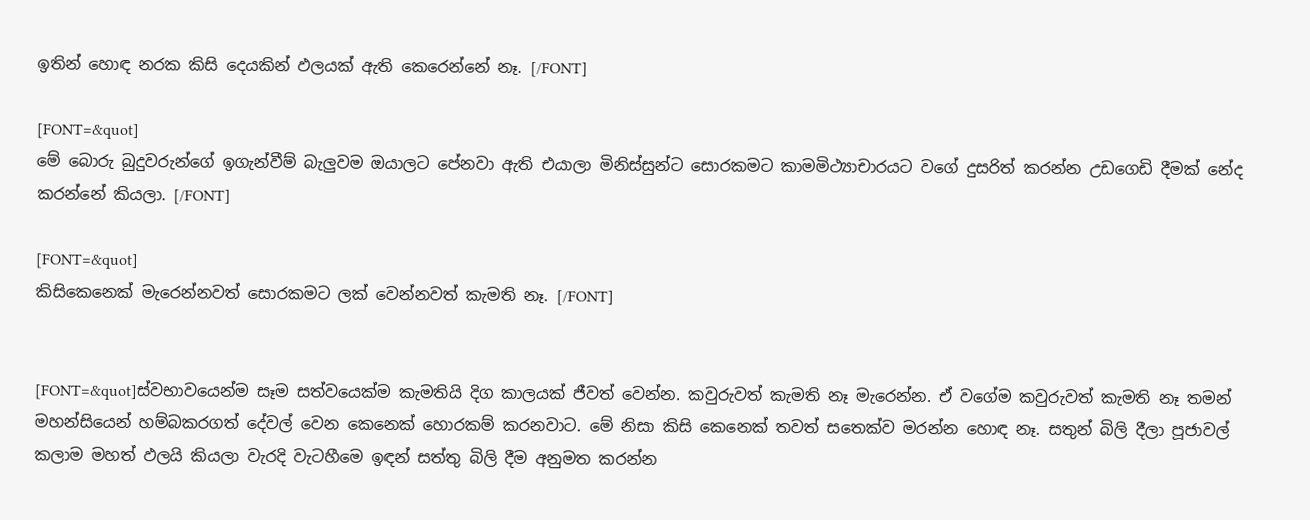ඉතින් හොඳ නරක කිසි දෙයකින් ඵලයක් ඇති කෙරෙන්නේ නෑ. [/FONT]

[FONT=&quot]
මේ බොරු බුදුවරුන්ගේ ඉගැන්වීම් බැලුවම ඔයාලට පේනවා ඇති එයාලා මිනිස්සුන්ට සොරකමට කාමමිථ්‍යාචාරයට වගේ දුසරිත් කරන්න උඩගෙඩි දීමක් නේද කරන්නේ කියලා. [/FONT]

[FONT=&quot]
කිසිකෙනෙක් මැරෙන්නවත් සොරකමට ලක් වෙන්නවත් කැමති නෑ. [/FONT]


[FONT=&quot]ස්වභාවයෙන්ම සෑම සත්වයෙක්ම කැමතියි දිග කාලයක් ජීවත් වෙන්න. කවුරුවත් කැමති නෑ මැරෙන්න. ඒ වගේම කවුරුවත් කැමති නෑ තමන් මහන්සියෙන් හම්බකරගත් දේවල් වෙන කෙනෙක් හොරකම් කරනවාට. මේ නිසා කිසි කෙනෙක් තවත් සතෙක්ව මරන්න හොඳ නෑ. සතුන් බිලි දීලා පූජාවල් කලාම මහත් ඵලයි කියලා වැරදි වැටහීමෙ ඉඳන් සත්තු බිලි දීම අනුමත කරන්න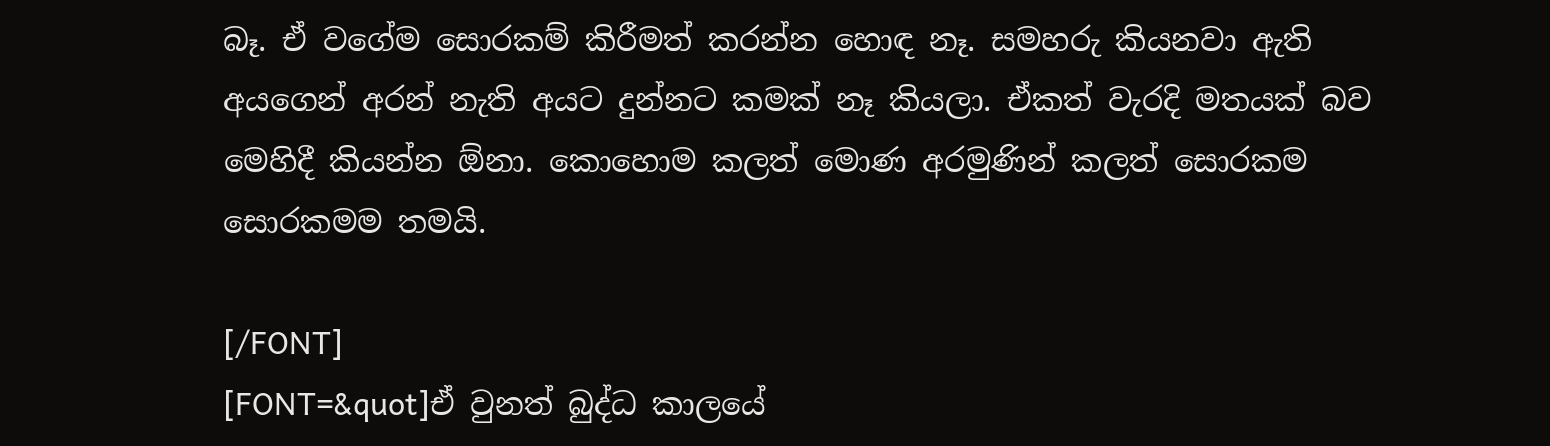බෑ. ඒ වගේම සොරකම් කිරීමත් කරන්න හොඳ නෑ. සමහරු කියනවා ඇති අයගෙන් අරන් නැති අයට දුන්නට කමක් නෑ කියලා. ඒකත් වැරදි මතයක් බව මෙහිදී කියන්න ඕනා. කොහොම කලත් මොණ අරමුණින් කලත් සොරකම සොරකමම තමයි.

[/FONT]
[FONT=&quot]ඒ වුනත් බුද්ධ කාලයේ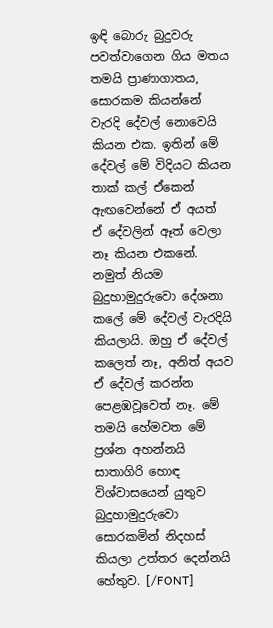ඉඳි ‍බොරු බුදුවරු පවත්වාගෙන ගිය මතය තමයි ප්‍රාණාගාතය, සොරකම කියන්නේ වැරදි දේවල් නොවෙයි කියන එක. ඉතින් මේ දේවල් මේ විදියට කියන තාක් කල් ඒකෙන් ඇඟවෙන්නේ ඒ අයත් ඒ දේවලින් ඈත් වෙලා නෑ කියන එකනේ. නමුත් නියම බුදුහාමුදුරුවො දේශනා කලේ මේ දේවල් වැරදියි කියලායි. ඔහු ඒ දේවල් කලෙත් නෑ, අනිත් අයව ඒ දේවල් කරන්න පෙළඹවූවෙත් නෑ. මේ තමයි හේමවත මේ ප්‍රශ්න අහන්නයි සාතාගිරි හොඳ විශ්වාසයෙන් යුතුව බුදුහාමුදුරුවො සොරකමින් නිදහස් කියලා උත්තර දෙන්නයි හේතුව. [/FONT]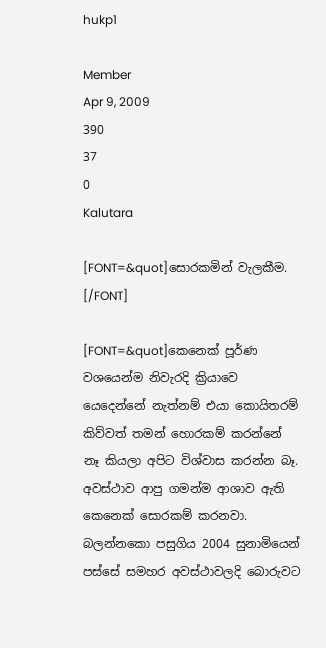hukp1

Member
Apr 9, 2009
390
37
0
Kalutara

[FONT=&quot]සොරකමින් වැලකීම. [/FONT]

[FONT=&quot]කෙනෙක් පූර්ණ වශයෙන්ම නිවැරදි ක්‍රියාවෙ යෙදෙන්නේ නැත්නම් එයා කොයිතරම් කිව්වත් තමන් හොරකම් කරන්නේ නෑ කියලා අපිට විශ්වාස කරන්න බෑ. අවස්ථාව ආපු ගමන්ම ආශාව ඇති කෙනෙක් සොරකම් කරනවා. බලන්නකො පසුගිය 2004 සුනාමියෙන් පස්සේ සමහර අවස්ථාවලදි බොරුවට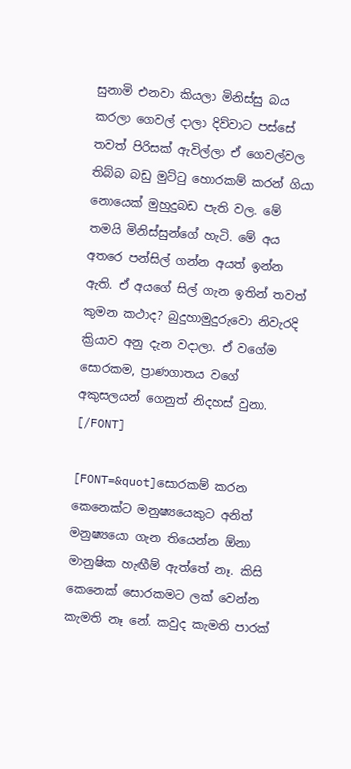සුනාමි එනවා කියලා මිනිස්සු බය කරලා ගෙවල් දාලා දිව්වාට පස්සේ තවත් පිරිසක් ඇවිල්ලා ඒ ගෙවල්වල තිබ්බ බඩු මුට්ටු හොරකම් කරන් ගියා නොයෙක් මුහුදුබඩ පැති වල. මේ තමයි මිනිස්සුන්ගේ හැටි. මේ අය අතරෙ පන්සිල් ගන්න අයත් ඉන්න ඇති. ඒ අයගේ සිල් ගැන ඉතින් තවත් කුමන කථාද? බුදුහාමුදුරුවො නිවැරදි ක්‍රියාව අනු දැන වදාලා. ඒ වගේම සොරකම, ප්‍රාණගාතය වගේ අකුසලයන් ගෙනුත් නිදහස් වුනා. [/FONT]

[FONT=&quot]සොරකම් කරන කෙනෙක්ට මනුෂ්‍යයෙකුට අනිත් මනුෂ්‍යයො ගැන තියෙන්න ඕනා මානුෂික හැඟීම් ඇත්තේ නෑ. කිසි කෙනෙක් සොරකමට ලක් වෙන්න කැමති නෑ නේ. කවුද කැමති පාරක්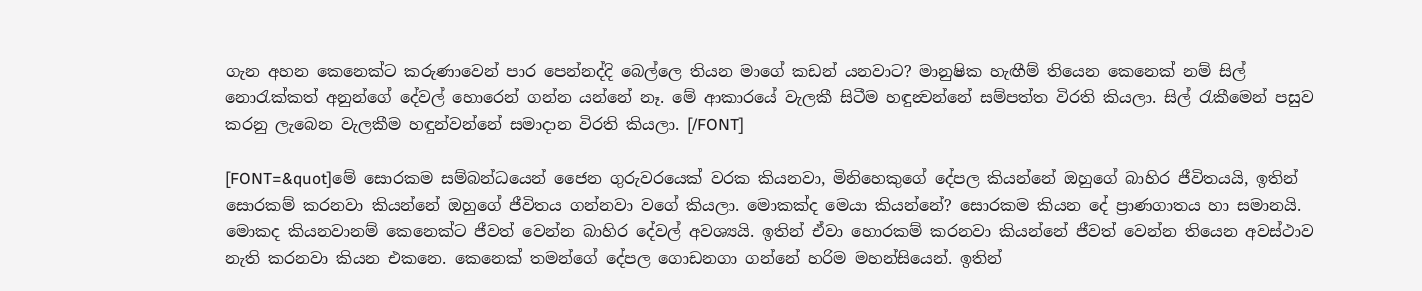ගැන අහන කෙනෙක්ට කරුණාවෙන් පාර පෙන්නද්දි බෙල්ලෙ තියන මාගේ කඩන් යනවාට? මානුෂික හැඟීම් තියෙන කෙනෙක් නම් සිල් නොරැක්කත් අනුන්ගේ දේවල් හොරෙන් ගන්න යන්නේ නෑ. මේ ආකාරයේ වැලකී සිටීම හඳුන්‍වන්නේ සම්පත්ත විරති කියලා. සිල් රැකීමෙන් පසුව කරනු ලැබෙන වැලකීම හඳුන්වන්නේ සමාදාන විරති කියලා. [/FONT]

[FONT=&quot]මේ සොරකම සම්බන්ධයෙන් ජෛන ගුරුවරයෙක් වරක කියනවා, මිනිහෙකුගේ දේපල කියන්නේ ඔහුගේ බාහිර ජීවිතයයි, ඉතින් සොරකම් කරනවා කියන්නේ ඔහුගේ ජීවිතය ගන්නවා වගේ කියලා. මොකක්ද මෙයා කියන්නේ? සොරකම කියන දේ ප්‍රාණගාතය හා සමානයි. මොකද කියනවානම් කෙනෙක්ට ජීවත් වෙන්න බාහිර දේවල් අවශ්‍යයි. ඉතින් ඒවා හොරකම් කරනවා කියන්නේ ජීවත් වෙන්න තියෙන අවස්ථාව නැති කරනවා කියන එකනෙ. කෙනෙක් තමන්ගේ දේපල ගොඩනගා ගන්නේ හරිම මහන්සියෙන්. ඉතින්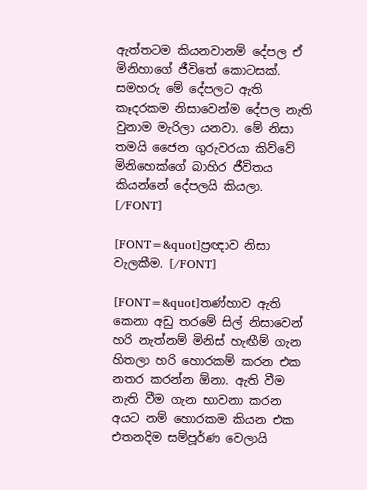ඇත්තටම කියනවානම් දේපල ඒ මිනිහාගේ ජීවිතේ කොටසක්. සමහරු මේ දේපලට ඇති කෑදරකම නිසාවෙන්ම දේපල නැති වුනාම මැරිලා ‍යනවා. මේ නිසා තමයි ජෛන ගුරුවරයා කිව්වේ මිනිහෙක්ගේ බාහිර ජීවිතය කියන්නේ දේපලයි කියලා. [/FONT]

[FONT=&quot]ප්‍රඥාව නිසා වැලකීම. [/FONT]

[FONT=&quot]තණ්හාව ඇති කෙනා අඩු තරමේ සිල් නිසාවෙන් හරි නැත්නම් මිනිස් හැඟීම් ගැන හිතලා හරි හොරකම් කරන එක නතර කරන්න ඕනා. ඇති වීම නැති වීම ගැන භාවනා කරන අයට නම් හොරකම කියන එක එතනදිම සම්පූර්ණ වෙලායි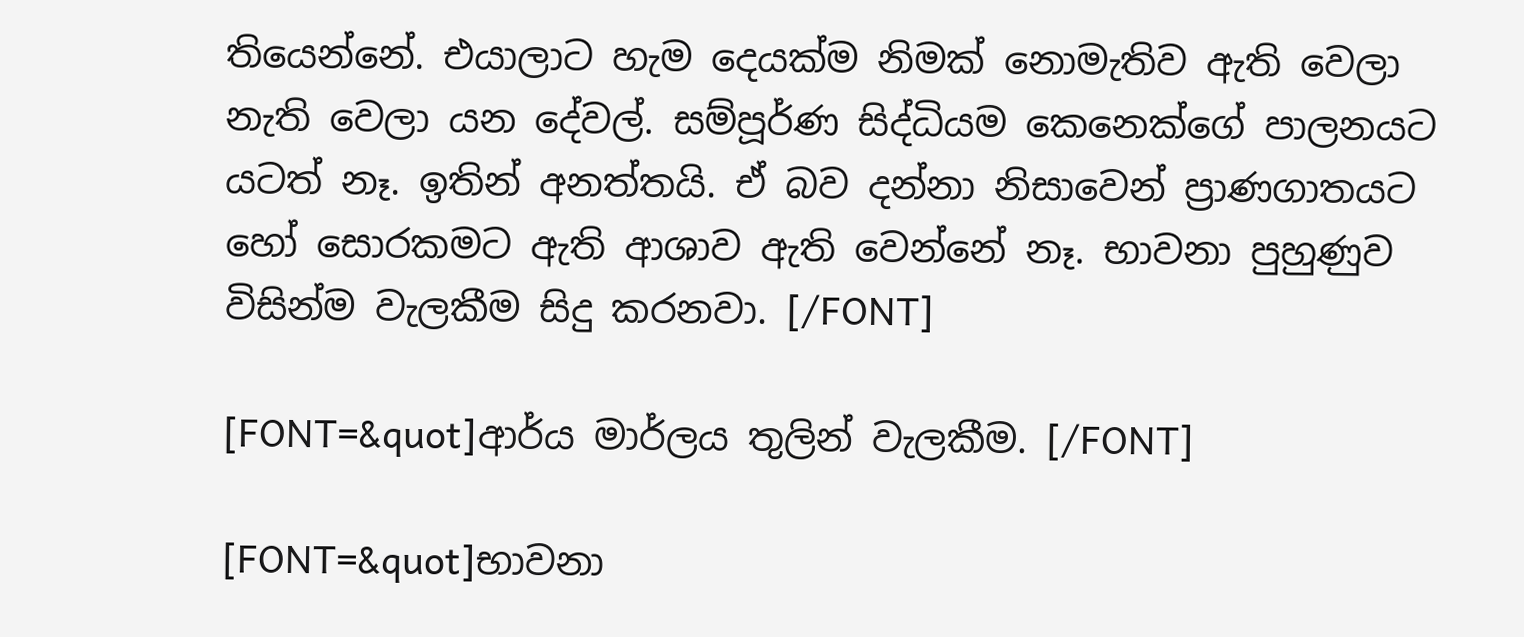තියෙන්නේ. එයාලාට හැම දෙයක්ම නිමක් නොමැතිව ඇති වෙලා නැති වෙලා යන දේවල්. සම්පූර්ණ සිද්ධියම කෙනෙක්ගේ පාලනයට යටත් නෑ. ඉතින් අනත්තයි. ඒ බව දන්නා නිසාවෙන් ප්‍රාණගාතයට හෝ සොරකමට ඇති ආශාව ඇති වෙන්නේ නෑ. භාවනා පුහුණුව විසින්ම වැලකීම සිදු කරනවා. [/FONT]

[FONT=&quot]ආර්ය මාර්ලය තුලින් වැලකීම. [/FONT]

[FONT=&quot]භාවනා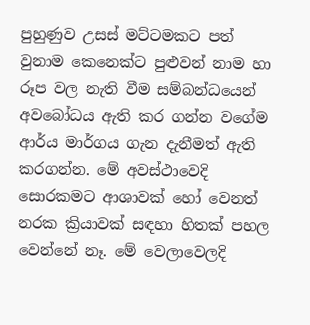පුහුණුව උසස් මට්ටමකට පත් වුනාම කෙනෙක්ට පුළුවන් නාම හා රූප වල නැති වීම සම්බන්ධයෙන් අවබෝධය ඇති කර ගන්න වගේම ආර්ය මාර්ගය ගැන දැනීමත් ඇති කරගන්න. මේ අවස්ථාවෙදි සොරකමට ආශාවක් හෝ වෙනත් නරක ක්‍රියාවක් සඳහා හිතක් පහල වෙන්නේ නෑ. මේ වෙලාවෙලදි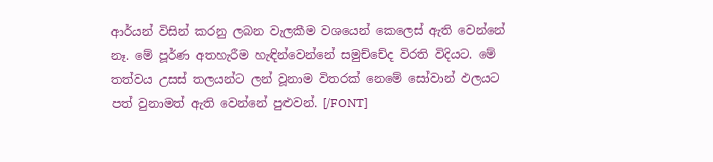ආර්යන් විසින් කරනු ලබන වැලකීම වශයෙන් කෙලෙස් ඇති වෙන්නේ නෑ. මේ පූර්ණ අතහැරීම හැඳින්වෙන්නේ සමුච්චේද විරති විදියට. මේ තත්වය උසස් තලයන්ට ලන් වූනාම විතරක් නෙමේ සෝවාන් ඵලයට පත් වුනාමත් ඇති වෙන්නේ පුළුවන්. [/FONT]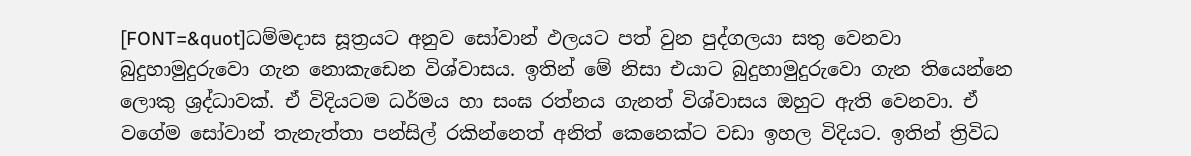[FONT=&quot]ධම්මදාස සූත්‍රයට අනුව සෝවාන් ඵලයට පත් වුන පුද්ගලයා සතු ‍වෙනවා බුදුහාමුදුරුවො ගැන නොකැඩෙන විශ්වාසය. ඉතින් මේ නිසා එයාට බුදුහාමුදුරුවො ගැන තියෙන්නෙ ලොකු ශ්‍රද්ධාවක්. ඒ විදියටම ධර්මය හා සංඝ රත්නය ගැනත් විශ්වාසය ඔහුට ඇති වෙනවා. ඒ වගේම සෝවාන් තැනැත්තා පන්සිල් රකින්නෙත් අනිත් කෙනෙක්ට වඩා ඉහල විදියට. ඉතින් ත්‍රිවිධ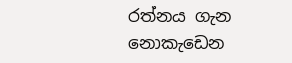රත්නය ගැන නොකැඩෙන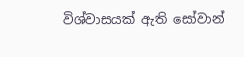විශ්වාසයක් ඇති සෝවාන්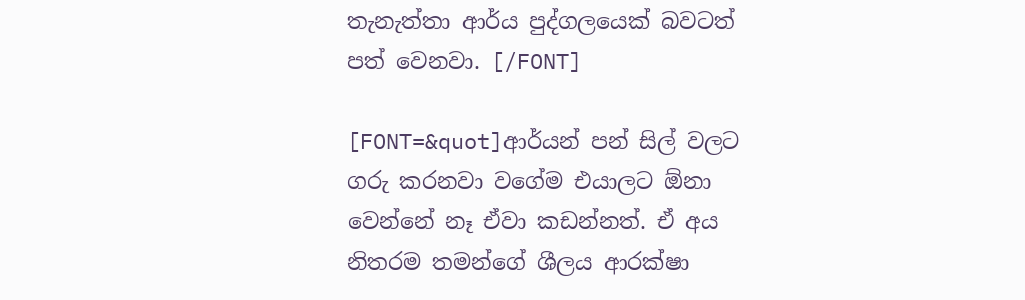තැනැත්තා ආර්ය පුද්ගලයෙක් බවටත් පත් වෙනවා. [/FONT]

[FONT=&quot]ආර්යන් පන් සිල් වලට ගරු කරනවා වගේම එයාලට ඕනා වෙන්නේ නෑ ඒවා කඩන්නත්. ඒ අය නිතරම තමන්ගේ ශීලය ආරක්ෂා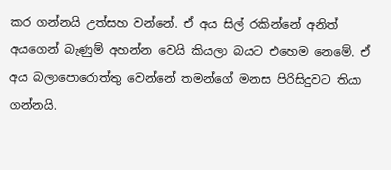කර ගන්නයි උත්සහ වන්නේ. ඒ අය සිල් රකින්නේ අනිත් අ‍යගෙන් බැණුම් අහන්න වෙයි කියලා බයට එහෙම නෙමේ. ඒ අය බලාපොරොත්තු වෙන්නේ තමන්ගේ මනස පිරිසිදුවට තියා ගන්නයි.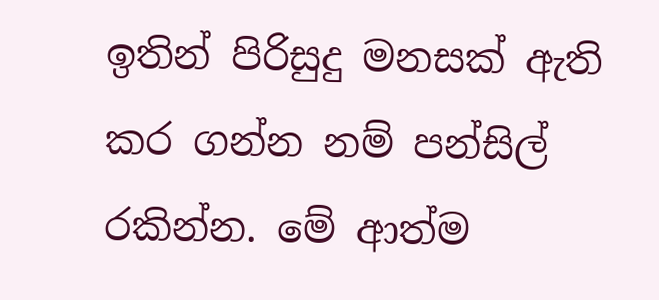ඉතින් පිරිසුදු මනසක් ඇති කර ගන්න නම් පන්සිල් රකින්න. මේ ආත්ම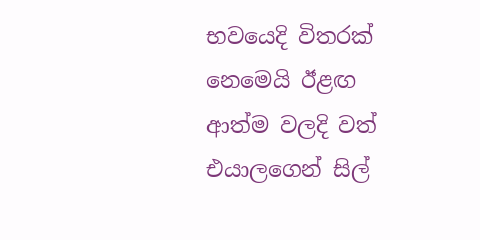භවයෙදි විතරක් නෙමෙයි ඊළඟ ආත්ම වලදි වත් එයාලගෙන් සිල්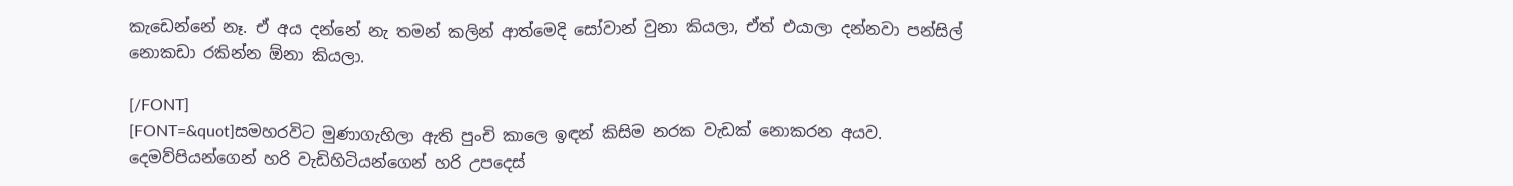කැඩෙන්නේ නෑ. ඒ අය දන්නේ නැ තමන් කලින් ආත්මෙදි සෝවාන් වුනා කියලා, ඒත් එයාලා දන්නවා පන්සිල් නොකඩා රකින්න ඕනා කියලා.

[/FONT]
[FONT=&quot]සමහරවිට මුණාගැහිලා ඇති පුංචි කාලෙ ඉඳන් කිසිම නරක වැඩක් නොකරන අයව. දෙමව්පියන්ගෙන් හරි වැඩිහිටියන්ගෙන් හරි උපදෙස්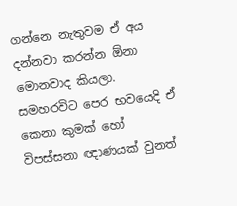ගන්නෙ නැතුවම ඒ අය දන්නවා කරන්න ඕනා මොනවාද කියලා. සමහරවිට පෙර භවයෙදි ඒ කෙනා කුමක් හෝ විපස්සනා ඥාණයක් වුනත්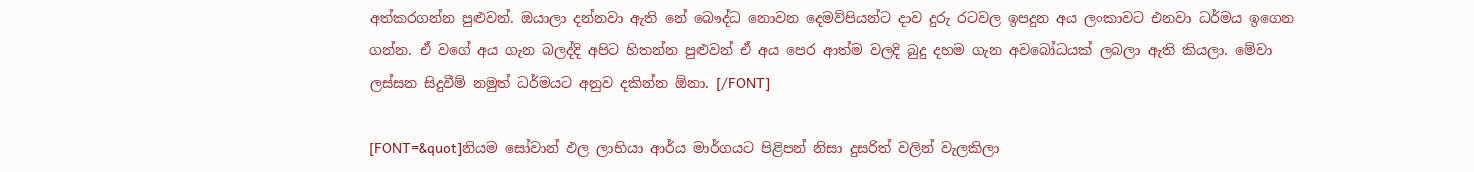අත්කරගන්න පුළුවන්. ඔයාලා දන්නවා ඇති නේ බෞද්ධ නොවන දෙමව්පියන්ට දාව දුරු රටවල ඉපදුන අය ලංකා‍වට එනවා ධර්මය ඉගෙන ගන්න. ඒ ව‍ගේ අය ගැන බලද්දි අපිට හිතන්න පුළුවන් ඒ අය පෙර ආත්ම වලදි බුදු දහම ගැන අවබෝධයක් ලබලා ඇති කියලා. මේවා ලස්සන සිදුවීම් නමුත් ධර්මයට අනුව දකින්න ඕනා. [/FONT]

[FONT=&quot]නියම සෝවාන් ඵල ලාභියා ආර්ය මාර්ගයට පිළිපන් නිසා දුසරිත් වලින් වැලකිලා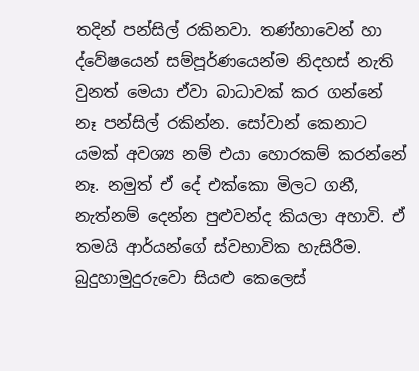තදින් පන්සිල් රකිනවා. තණ්හාවෙන් හා ද්වේෂයෙන් සම්පූර්ණයෙන්ම නිදහස් නැති වුනත් මෙයා ඒවා බාධාවක් කර ගන්නේ නෑ පන්සිල් රකින්න. සෝවාන් කෙනාට යමක් අවශ්‍ය නම් එයා හොරකම් කරන්නේ නෑ. නමුත් ඒ දේ එක්කො මිලට ගනී, නැත්නම් දෙන්න පුළුවන්ද කියලා අහාවි. ඒ තමයි ආර්යන්ගේ ස්වභාවික හැසිරීම. බුදුහාමුදුරුවො සියළු කෙලෙස්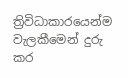ත්‍රිවිධාකාරයෙන්ම වැලකීමෙන් දුරු කර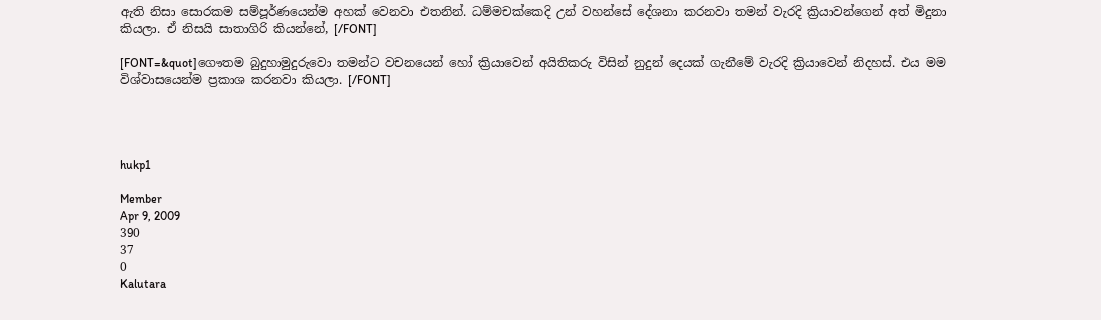ඇති නිසා සොරකම සම්පූර්ණයෙන්ම අහක් වෙනවා එතනින්. ධම්මචක්කෙදි උන් වහන්සේ දේශනා කරනවා තමන් වැරදි ක්‍රියාවන්ගෙන් අත් මිදුනා කියලා. ඒ නිසයි සාතාගිරි කියන්නේ, [/FONT]

[FONT=&quot]ගෞතම බුදුහාමුදුරුවො තමන්ට වචනයෙන් හෝ ක්‍රියාවෙන් අයිතිකරු විසින් නුදුන් දෙයක් ගැනීමේ වැරදි ක්‍රියාවෙන් නිදහස්. එය මම විශ්වාසයෙන්ම ප්‍රකාශ කරනවා කියලා. [/FONT]




hukp1

Member
Apr 9, 2009
390
37
0
Kalutara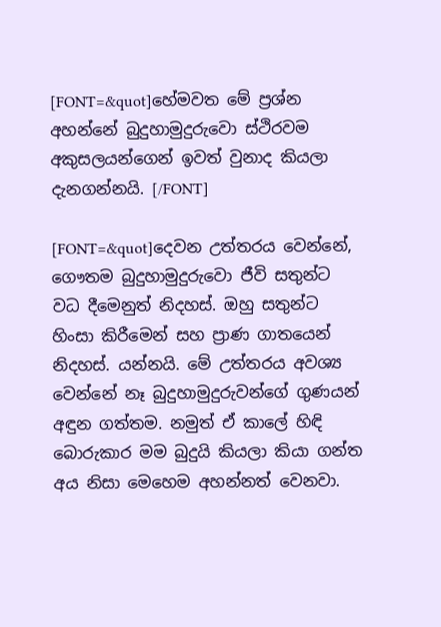[FONT=&quot]හේමවත මේ ප්‍රශ්න අහන්නේ බුදුහාමුදුරුවො ස්ථිරවම අකුසලයන්ගෙන් ඉවත් වුනාද කියලා දැනගන්නයි. [/FONT]

[FONT=&quot]දෙවන උත්තරය වෙන්නේ, ගෞතම බුදුහාමුදුරුවො ජීවි සතුන්ට වධ දීමෙනුත් නිදහස්. ඔහු සතුන්ට හිංසා කිරීමෙන් සහ ප්‍රාණ ගාතයෙන් නිදහස්. යන්නයි. මේ උත්තරය අවශ්‍ය වෙන්නේ නෑ බුදුහාමුදුරුවන්ගේ ගුණයන් අඳුන ගත්තම. නමුත් ඒ කාලේ හිඳි බොරුකාර මම බුදුයි කියලා කියා ගන්ත අය නිසා මෙහෙම අහන්නත් වෙනවා.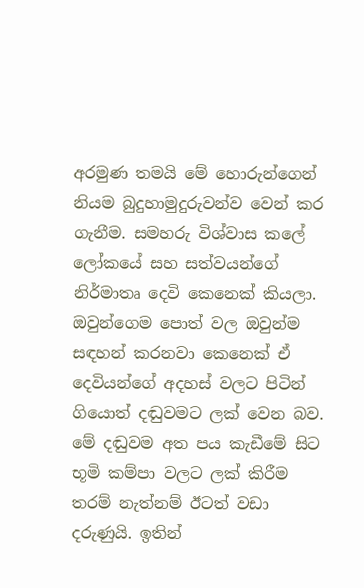අරමුණ තමයි මේ ‍හොරුන්ගෙන් නියම බුදුහාමුදුරුවන්ව වෙන් කර ගැනීම. සමහරු විශ්වාස කලේ ලෝකයේ සහ සත්වයන්ගේ නිර්මාතෘ දෙවි කෙනෙක් කියලා. ඔවුන්ගෙම පොත් වල ඔවුන්ම සඳහන් කරනවා කෙනෙක් ඒ දෙවියන්ගේ අදහස් වලට පිටින් ගියොත් දඬුවමට ලක් වෙන බව. මේ දඬුවම අත පය කැඩීමේ සිට භූමි කම්පා වලට ලක් කිරීම තරම් නැත්නම් ඊටත් වඩා දරුණුයි. ඉතින්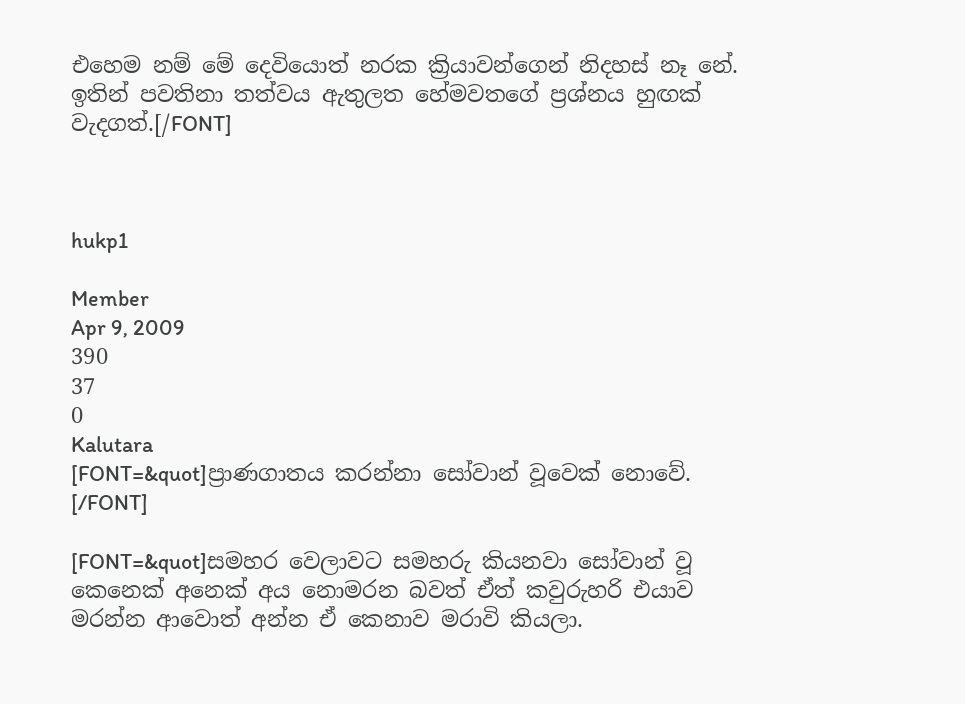එහෙම නම් මේ දෙවියොත් නරක ක්‍රියාවන්ගෙන් නිදහස් නෑ නේ. ඉතින් පවතිනා තත්වය ඇතුලත හේමවතගේ ප්‍රශ්නය හුඟක් වැදගත්.[/FONT]



hukp1

Member
Apr 9, 2009
390
37
0
Kalutara
[FONT=&quot]ප්‍රාණගාතය කරන්නා සෝවාන් වූවෙක් නොවේ. [/FONT]

[FONT=&quot]සමහර වෙලාවට සමහරු කියනවා සෝවාන් වූ කෙනෙක් අනෙක් අය නොමරන බවත් ඒත් කවුරුහරි එයාව මරන්න ආ‍වොත් අන්න ඒ කෙනාව මරාවි කියලා.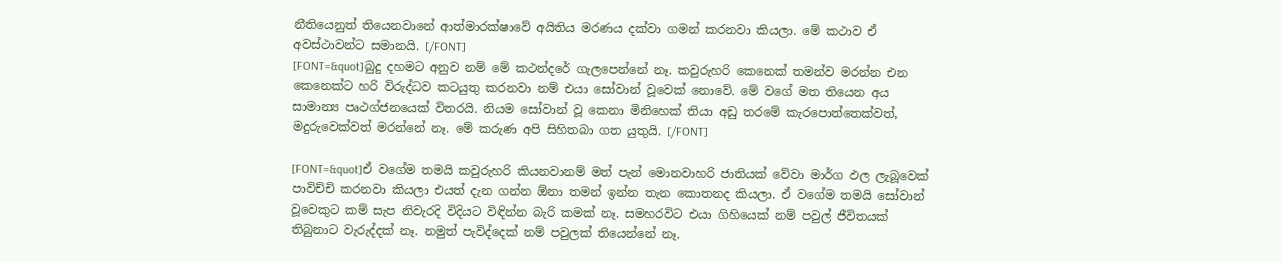නීතියෙනුත් තියෙනවානේ ආත්මාරක්ෂාවේ අයිතිය මරණය දක්වා ගමන් කරනවා කියලා. මේ කථාව ඒ අවස්ථාවන්ට සමානයි. [/FONT]
[FONT=&quot]බුදු දහමට අනුව නම් මේ කථන්දරේ ‍ගැලපෙන්නේ නෑ. කවුරුහරි කෙනෙක් තමන්ව මරන්න එන කෙනෙක්ට හරි විරුද්ධව කටයුතු කරනවා නම් එයා සෝවාන් වූවෙක් නොවේ. මේ වගේ මත තියෙන අය සාමාන්‍ය පෘථග්ජනයෙක් විතරයි. නියම සෝවාන් වූ කෙනා මිනිහෙක් තියා අඩු තරමේ කැරපොත්තෙක්වත්, මදුරුවෙක්වත් මරන්නේ නෑ. මේ කරුණ අපි සිහිතබා ගත යුතුයි. [/FONT]

[FONT=&quot]ඒ වගේම තමයි කවුරුහරි කියනවානම් මත් පැන් මොනවාහරි ජාතියක් වේවා මාර්ග ඵල ලැබූවෙක් පාවිච්චි කරනවා කියලා එයත් දැන ගන්න ඕනා තමන් ඉන්න තැන කොතනද කියලා. ඒ වගේම තමයි සෝවාන් වූවෙකුට කම් සැප නිවැරදි විදියට විඳින්න බැරි කමක් නෑ. සමහරවිට එයා ගිහියෙක් නම් පවුල් ජීවිතයක් තිබුනාට වැරුද්දක් නෑ. නමුත් පැවිද්දෙක් නම් පවුලක් තියෙන්නේ නෑ.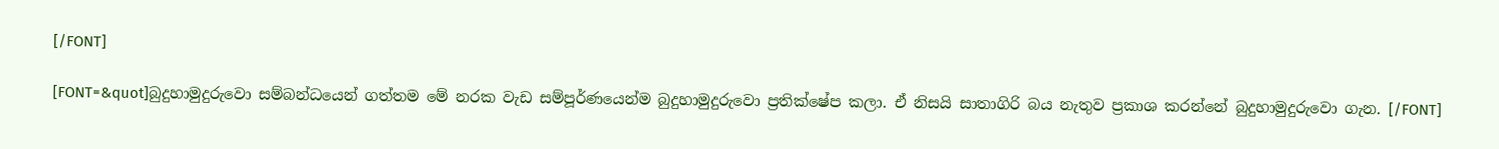[/FONT]

[FONT=&quot]බුදුහාමුදුරුවො සම්බන්ධයෙන් ගත්තම මේ නරක වැඩ සම්පූර්ණයෙන්ම බුදුහාමුදුරුවො ප්‍රතික්ෂේප කලා. ඒ නිසයි සාතාගිරි බය නැතුව ප්‍රකාශ කරන්නේ බුදුහාමුදුරුවො ගැන. [/FONT]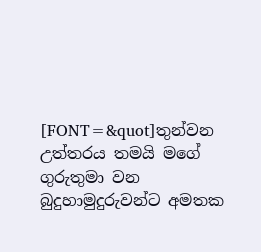[FONT=&quot]තුන්වන උත්තරය තමයි මගේ ගුරුතුමා වන බුදුහාමුදුරුවන්ට අමතක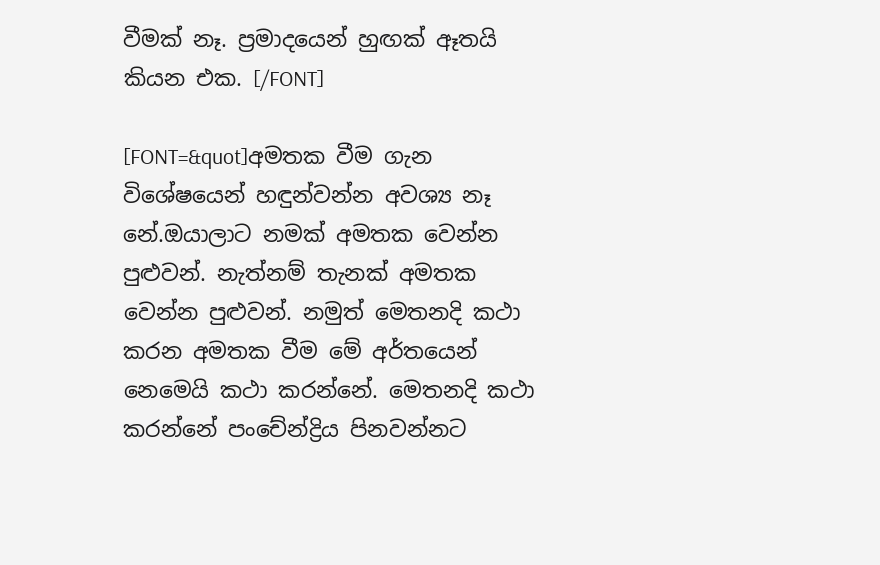වීමක් නෑ. ප්‍රමාදයෙන් හුඟක් ඈතයි කියන එක. [/FONT]

[FONT=&quot]අමතක වීම ගැන විශේෂයෙන් හඳුන්වන්න අවශ්‍ය නෑ නේ.ඔයාලාට නමක් අමතක වෙන්න පුළුවන්. නැත්නම් තැනක් අමතක වෙන්න පුළුවන්. නමුත් මෙතනදි කථා කරන අමතක වීම මේ අර්තයෙන් නෙමෙයි කථා කරන්නේ. මෙතනදි කථා කරන්නේ පංචේන්ද්‍රිය පිනවන්නට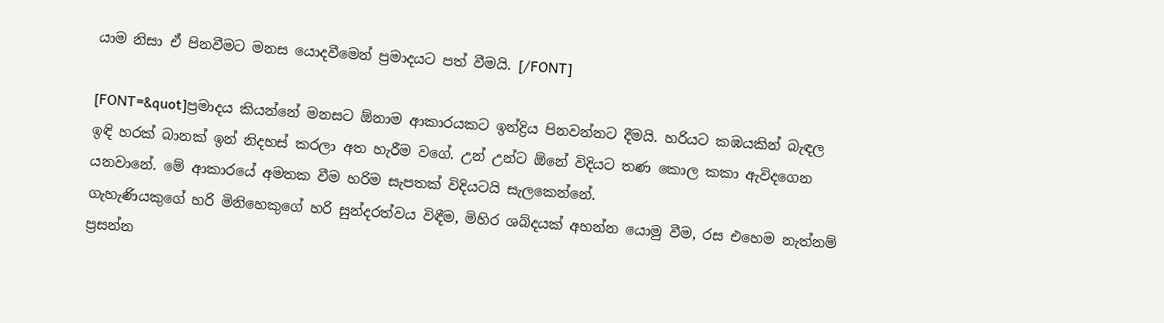යාම නිසා ඒ පිනවීමට මනස යොදවීමෙන් ප්‍රමාදයට පත් වීමයි. [/FONT]

[FONT=&quot]ප්‍රමාදය කියන්නේ මනසට ඕනාම ආකාරයකට ඉන්ද්‍රිය පිනවන්නට දීමයි. හරියට කඹයකින් බැඳල ඉඳි හරක් බානක් ඉන් නිදහස් කරලා අත හැරීම වගේ. උන් උන්ට ඕනේ විදියට තණ කොල කකා ඇවිදගෙන යනවානේ. මේ ආකාරයේ අමතක වීම හරිම සැපතක් විදියටයි සැලකෙන්නේ.
ගැහැණියකුගේ හරි මිනිහෙකුගේ හරි සුන්දරත්වය විඳීම, මිහිර ශබ්දයක් අහන්න යොමු වීම, රස එහෙම නැත්නම් ප්‍රසන්න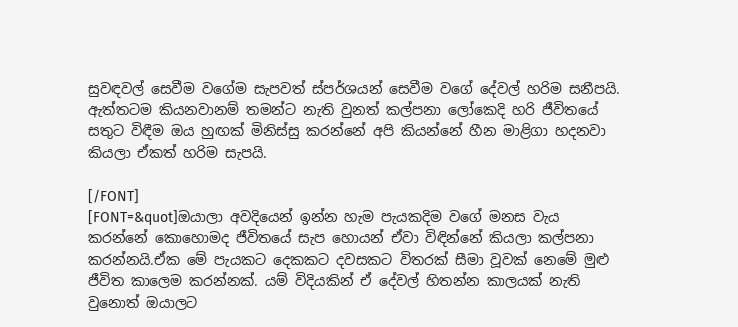සුවඳවල් සෙවීම වගේම සැපවත් ස්පර්ශයන් සෙවීම වගේ දේවල් හරිම සනීපයි. ඇත්තටම කියනවානම් තමන්ට නැති වුනත් කල්පනා ලෝකෙදි හරි ජීවිතයේ සතුට විඳීම ඔය හුඟක් මිනිස්සු කරන්නේ අපි කියන්නේ හීන මාළිගා හදනවා කියලා ඒකත් හරිම සැපයි.

[/FONT]
[FONT=&quot]ඔයාලා අවදියෙන් ඉන්න හැම පැයකදිම වගේ මනස වැය කරන්නේ කොහොමද ජීවිතයේ සැප හොයන් ඒවා විඳින්නේ කියලා කල්පනා කරන්නයි.ඒක මේ පැයකට දෙකකට දවසකට විතරක් සීමා වූවක් නෙමේ මුළු ජීවිත කාලෙම කරන්නක්. යම් විදියකින් ඒ දේවල් හිතන්න කාලයක් නැති වුනොත් ඔයාලට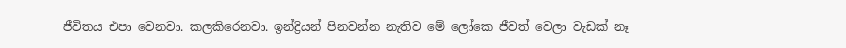ජීවිතය එපා වෙනවා. කලකිරෙනවා. ඉන්ද්‍රියන් පිනවන්න නැතිව මේ ලෝකෙ ජීවත් වෙලා වැඩක් නෑ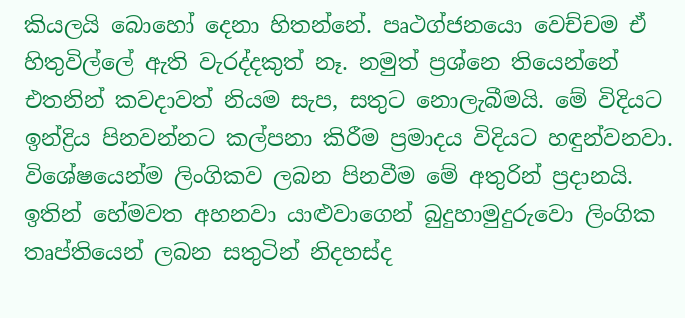කියලයි බොහෝ දෙනා හිතන්නේ. පෘථග්ජනයො වෙච්චම ඒ හිතු‍විල්ලේ ඇති ‍වැරද්දකුත් නෑ. නමුත් ප්‍රශ්නෙ තියෙන්නේ එතනින් කවදාවත් නියම සැප, සතුට නොලැබීමයි. මේ විදියට ඉන්ද්‍රිය පිනවන්නට කල්පනා කිරීම ප්‍රමාදය විදියට හඳුන්වනවා. විශේෂයෙන්ම ලිංගිකව ලබන පිනවීම මේ අතුරින් ප්‍රදානයි. ඉතින් හේමවත අහනවා යාළුවාගෙන් බුදුහාමුදුරුවො ලිංගික තෘප්තියෙන් ලබන සතුටින් නිදහස්ද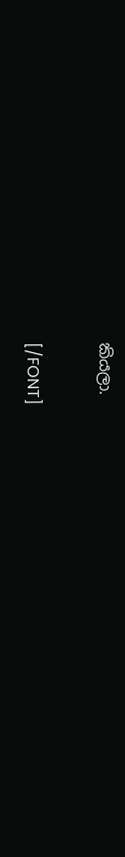කියලා.

[/FONT]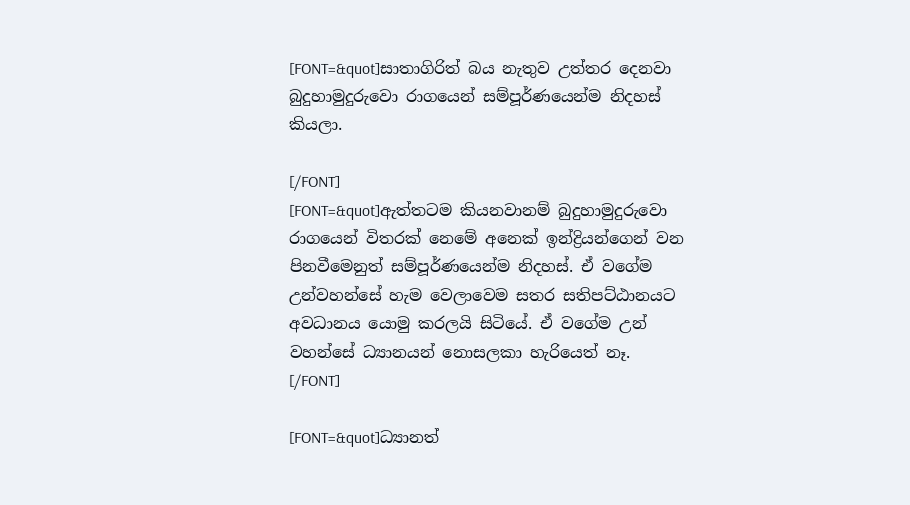[FONT=&quot]සාතාගිරිත් බය නැතුව උත්තර දෙනවා බුදුහාමුදුරුවො රාගයෙන් සම්පූර්ණයෙන්ම නිදහස් කියලා.

[/FONT]
[FONT=&quot]ඇත්තටම කියනවානම් බුදුහාමුදුරුවො රාගයෙන් විතරක් නෙමේ අනෙක් ඉන්ද්‍රියන්ගෙන් වන පිනවීමෙනුත් සම්පූර්ණයෙන්ම නිදහස්. ඒ වගේම උන්වහන්සේ හැම වෙලාවෙම සතර සතිපට්ඨානයට අවධානය යොමු කරලයි සිටියේ. ඒ වගේම උන් වහන්සේ ධ්‍යානයන් නොසලකා හැරියෙත් නෑ. [/FONT]

[FONT=&quot]ධ්‍යානත්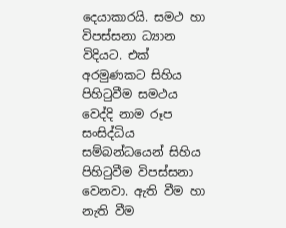දෙයාකාරයි. සමථ හා විපස්සනා ධ්‍යාන විදියට. එක් අරමුණකට සිහිය පිහිටුවීම සමථය වෙද්දි නාම රූප සංසිද්ධිය සම්බන්ධයෙන් සිහිය පිහිටුවීම විපස්සනා වෙනවා. ඇති වීම හා නැති වීම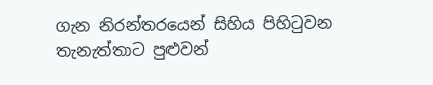ගැන ‍නිරන්තරයෙන් සිහිය පිහිටුවන තැනැත්තාට පුළුවන්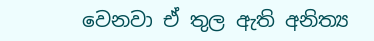වෙනවා ඒ තුල ඇති අනිත්‍ය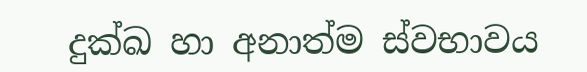දුක්ඛ හා අනාත්ම ස්වභාවය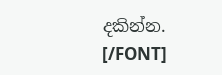දකින්න. [/FONT]